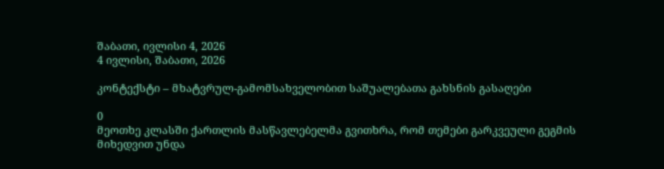შაბათი, ივლისი 4, 2026
4 ივლისი, შაბათი, 2026

კონტექსტი – მხატვრულ-გამომსახველობით საშუალებათა გახსნის გასაღები

0
მეოთხე კლასში ქართლის მასწავლებელმა გვითხრა, რომ თემები გარკვეული გეგმის მიხედვით უნდა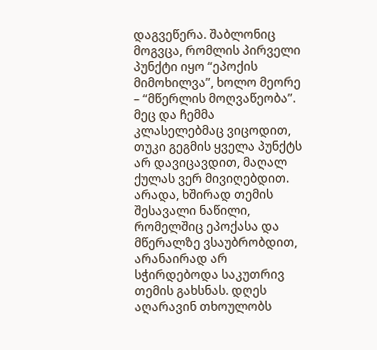დაგვეწერა. შაბლონიც მოგვცა, რომლის პირველი პუნქტი იყო “ეპოქის მიმოხილვა”, ხოლო მეორე – “მწერლის მოღვაწეობა”. მეც და ჩემმა კლასელებმაც ვიცოდით, თუკი გეგმის ყველა პუნქტს არ დავიცავდით, მაღალ ქულას ვერ მივიღებდით. არადა, ხშირად თემის შესავალი ნაწილი, რომელშიც ეპოქასა და მწერალზე ვსაუბრობდით, არანაირად არ სჭირდებოდა საკუთრივ თემის გახსნას. დღეს აღარავინ თხოულობს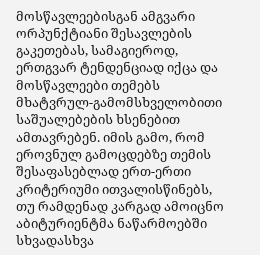მოსწავლეებისგან ამგვარი ორპუნქტიანი შესავლების გაკეთებას, სამაგიეროდ, ერთგვარ ტენდენციად იქცა და მოსწავლეები თემებს მხატვრულ-გამომსხველობითი საშუალებების ხსენებით ამთავრებენ. იმის გამო, რომ ეროვნულ გამოცდებზე თემის შესაფასებლად ერთ-ერთი კრიტერიუმი ითვალისწინებს, თუ რამდენად კარგად ამოიცნო აბიტურიენტმა ნაწარმოებში სხვადასხვა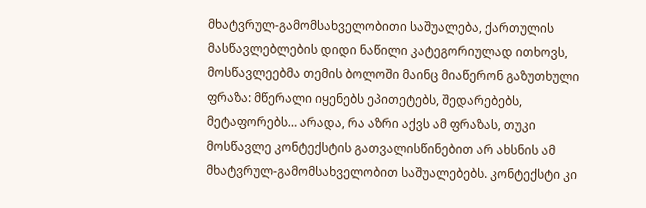მხატვრულ-გამომსახველობითი საშუალება, ქართულის მასწავლებლების დიდი ნაწილი კატეგორიულად ითხოვს, მოსწავლეებმა თემის ბოლოში მაინც მიაწერონ გაზუთხული ფრაზა: მწერალი იყენებს ეპითეტებს, შედარებებს, მეტაფორებს… არადა, რა აზრი აქვს ამ ფრაზას, თუკი მოსწავლე კონტექსტის გათვალისწინებით არ ახსნის ამ მხატვრულ-გამომსახველობით საშუალებებს. კონტექსტი კი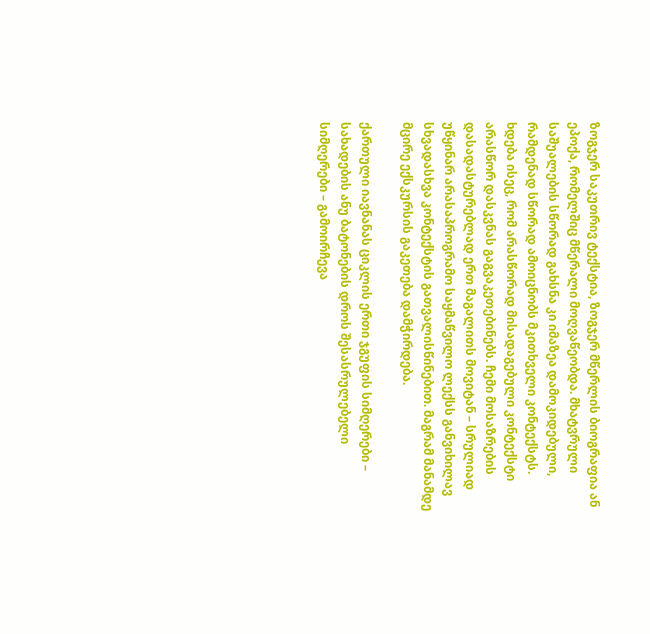ზოგჯერ საკუთრივ ტექსტია, ზოგჯერ მწერლის ბიოგრაფია ან ეპოქა, რომელშიც მწერალი მოღვაწეობდა. მხატვრული საშუალების სწორად გახსნა კი იმაზეა დამოკიდებული, რამდენად სწორად ამოიცნობს მკითხველი კონტექსტს. ხდება ისეც, რომ არასწორად მისადაგებული კონტექსტი არასწორ დასკვნას გაგვაკეთებინებს. ჩემი მოსაზრების დასადასტურებლად ერთ მაგალითს მოვიტან – სრულიად უწყინარ არასაპროგრამო საყმაწვილო ლექსს განვიხილავ სხვადასხვა კონტექსტის გათვალისწინებით. მაგრამ მანამდე მცირე ექსკურსის გაკეთება დამჭირდება.

ქართული იავნანას ციკლის ერთი ჯგუფის სიმღერები – სახადების ანუ ბატონების დროს შესასრულებელი სიმღერები – გამოირჩევა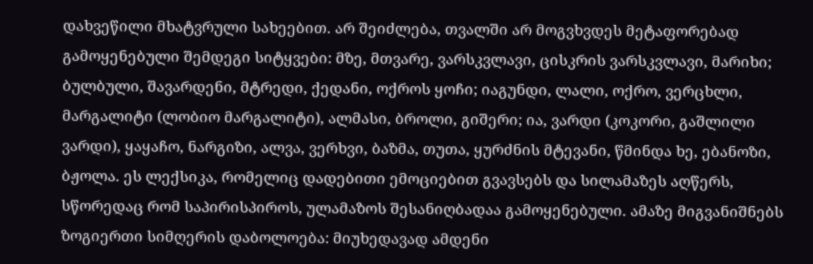დახვეწილი მხატვრული სახეებით. არ შეიძლება, თვალში არ მოგვხვდეს მეტაფორებად გამოყენებული შემდეგი სიტყვები: მზე, მთვარე, ვარსკვლავი, ცისკრის ვარსკვლავი, მარიხი; ბულბული, შავარდენი, მტრედი, ქედანი, ოქროს ყოჩი; იაგუნდი, ლალი, ოქრო, ვერცხლი, მარგალიტი (ლობიო მარგალიტი), ალმასი, ბროლი, გიშერი; ია, ვარდი (კოკორი, გაშლილი ვარდი), ყაყაჩო, ნარგიზი, ალვა, ვერხვი, ბაზმა, თუთა, ყურძნის მტევანი, წმინდა ხე, ებანოზი, ბჟოლა. ეს ლექსიკა, რომელიც დადებითი ემოციებით გვავსებს და სილამაზეს აღწერს, სწორედაც რომ საპირისპიროს, ულამაზოს შესანიღბადაა გამოყენებული. ამაზე მიგვანიშნებს ზოგიერთი სიმღერის დაბოლოება: მიუხედავად ამდენი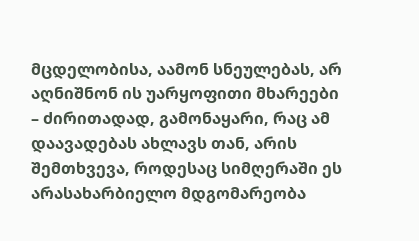მცდელობისა, აამონ სნეულებას, არ აღნიშნონ ის უარყოფითი მხარეები – ძირითადად, გამონაყარი, რაც ამ დაავადებას ახლავს თან, არის შემთხვევა, როდესაც სიმღერაში ეს არასახარბიელო მდგომარეობა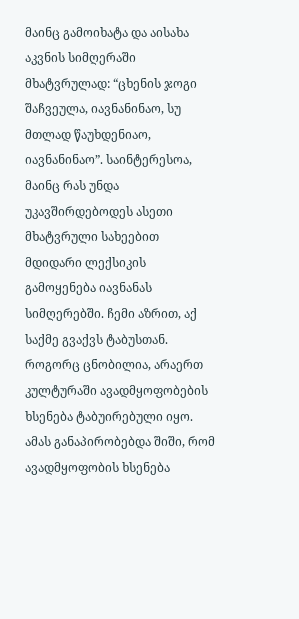მაინც გამოიხატა და აისახა აკვნის სიმღერაში მხატვრულად: “ცხენის ჯოგი შაჩვეულა, იავნანინაო, სუ მთლად წაუხდენიაო, იავნანინაო”. საინტერესოა, მაინც რას უნდა უკავშირდებოდეს ასეთი მხატვრული სახეებით მდიდარი ლექსიკის გამოყენება იავნანას სიმღერებში. ჩემი აზრით, აქ საქმე გვაქვს ტაბუსთან. როგორც ცნობილია, არაერთ კულტურაში ავადმყოფობების ხსენება ტაბუირებული იყო. ამას განაპირობებდა შიში, რომ ავადმყოფობის ხსენება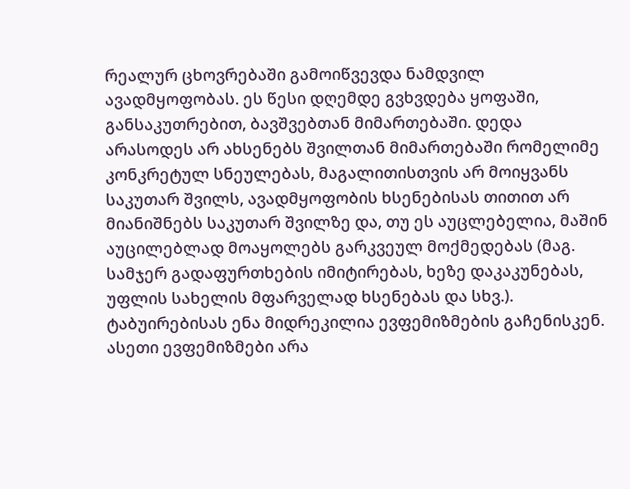რეალურ ცხოვრებაში გამოიწვევდა ნამდვილ ავადმყოფობას. ეს წესი დღემდე გვხვდება ყოფაში, განსაკუთრებით, ბავშვებთან მიმართებაში. დედა არასოდეს არ ახსენებს შვილთან მიმართებაში რომელიმე კონკრეტულ სნეულებას, მაგალითისთვის არ მოიყვანს საკუთარ შვილს, ავადმყოფობის ხსენებისას თითით არ მიანიშნებს საკუთარ შვილზე და, თუ ეს აუცლებელია, მაშინ აუცილებლად მოაყოლებს გარკვეულ მოქმედებას (მაგ. სამჯერ გადაფურთხების იმიტირებას, ხეზე დაკაკუნებას, უფლის სახელის მფარველად ხსენებას და სხვ.). ტაბუირებისას ენა მიდრეკილია ევფემიზმების გაჩენისკენ. ასეთი ევფემიზმები არა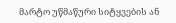მარტო უწმაწური სიტყვების ან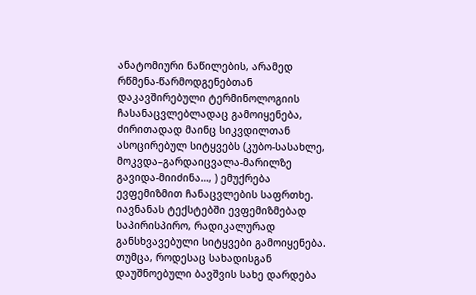ანატომიური ნაწილების, არამედ რწმენა-წარმოდგენებთან დაკავშირებული ტერმინოლოგიის ჩასანაცვლებლადაც გამოიყენება, ძირითადად მაინც სიკვდილთან ასოცირებულ სიტყვებს (კუბო-სასახლე, მოკვდა–გარდაიცვალა-მარილზე გავიდა-მიიძინა…, ) ემუქრება ევფემიზმით ჩანაცვლების საფრთხე. იავნანას ტექსტებში ევფემიზმებად საპირისპირო, რადიკალურად განსხვავებული სიტყვები გამოიყენება. თუმცა, როდესაც სახადისგან დაუშნოებული ბავშვის სახე დარდება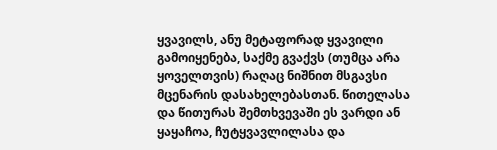ყვავილს, ანუ მეტაფორად ყვავილი გამოიყენება, საქმე გვაქვს (თუმცა არა ყოველთვის) რაღაც ნიშნით მსგავსი მცენარის დასახელებასთან. წითელასა და წითურას შემთხვევაში ეს ვარდი ან ყაყაჩოა, ჩუტყვავლილასა და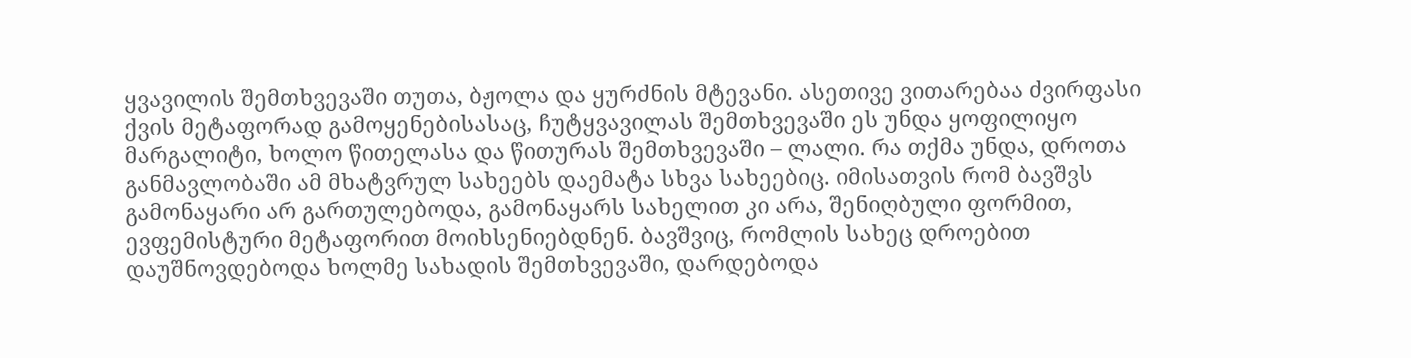ყვავილის შემთხვევაში თუთა, ბჟოლა და ყურძნის მტევანი. ასეთივე ვითარებაა ძვირფასი ქვის მეტაფორად გამოყენებისასაც, ჩუტყვავილას შემთხვევაში ეს უნდა ყოფილიყო მარგალიტი, ხოლო წითელასა და წითურას შემთხვევაში – ლალი. რა თქმა უნდა, დროთა განმავლობაში ამ მხატვრულ სახეებს დაემატა სხვა სახეებიც. იმისათვის რომ ბავშვს გამონაყარი არ გართულებოდა, გამონაყარს სახელით კი არა, შენიღბული ფორმით, ევფემისტური მეტაფორით მოიხსენიებდნენ. ბავშვიც, რომლის სახეც დროებით დაუშნოვდებოდა ხოლმე სახადის შემთხვევაში, დარდებოდა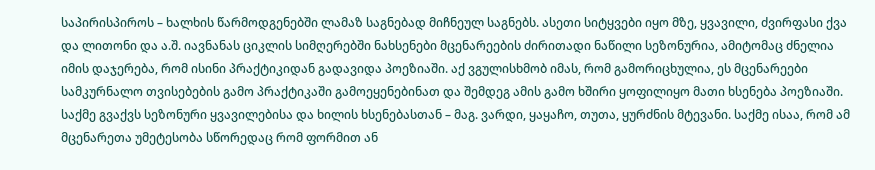საპირისპიროს – ხალხის წარმოდგენებში ლამაზ საგნებად მიჩნეულ საგნებს. ასეთი სიტყვები იყო მზე, ყვავილი, ძვირფასი ქვა და ლითონი და ა.შ. იავნანას ციკლის სიმღერებში ნახსენები მცენარეების ძირითადი ნაწილი სეზონურია, ამიტომაც ძნელია იმის დაჯერება, რომ ისინი პრაქტიკიდან გადავიდა პოეზიაში. აქ ვგულისხმობ იმას, რომ გამორიცხულია, ეს მცენარეები სამკურნალო თვისებების გამო პრაქტიკაში გამოეყენებინათ და შემდეგ ამის გამო ხშირი ყოფილიყო მათი ხსენება პოეზიაში. საქმე გვაქვს სეზონური ყვავილებისა და ხილის ხსენებასთან – მაგ. ვარდი, ყაყაჩო, თუთა, ყურძნის მტევანი. საქმე ისაა, რომ ამ მცენარეთა უმეტესობა სწორედაც რომ ფორმით ან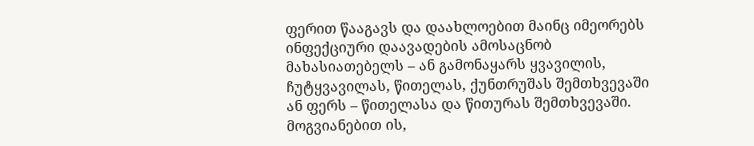ფერით წააგავს და დაახლოებით მაინც იმეორებს ინფექციური დაავადების ამოსაცნობ მახასიათებელს – ან გამონაყარს ყვავილის, ჩუტყვავილას, წითელას, ქუნთრუშას შემთხვევაში ან ფერს – წითელასა და წითურას შემთხვევაში. მოგვიანებით ის,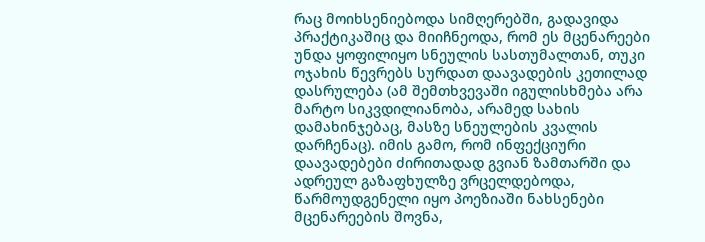რაც მოიხსენიებოდა სიმღერებში, გადავიდა პრაქტიკაშიც და მიიჩნეოდა, რომ ეს მცენარეები უნდა ყოფილიყო სნეულის სასთუმალთან, თუკი ოჯახის წევრებს სურდათ დაავადების კეთილად დასრულება (ამ შემთხვევაში იგულისხმება არა მარტო სიკვდილიანობა, არამედ სახის დამახინჯებაც, მასზე სნეულების კვალის დარჩენაც). იმის გამო, რომ ინფექციური დაავადებები ძირითადად გვიან ზამთარში და ადრეულ გაზაფხულზე ვრცელდებოდა, წარმოუდგენელი იყო პოეზიაში ნახსენები მცენარეების შოვნა,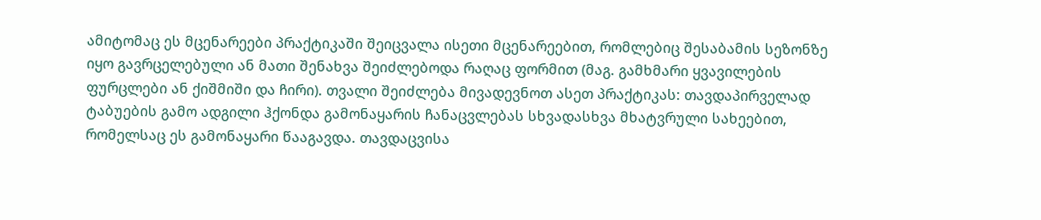ამიტომაც ეს მცენარეები პრაქტიკაში შეიცვალა ისეთი მცენარეებით, რომლებიც შესაბამის სეზონზე იყო გავრცელებული ან მათი შენახვა შეიძლებოდა რაღაც ფორმით (მაგ. გამხმარი ყვავილების ფურცლები ან ქიშმიში და ჩირი). თვალი შეიძლება მივადევნოთ ასეთ პრაქტიკას: თავდაპირველად ტაბუების გამო ადგილი ჰქონდა გამონაყარის ჩანაცვლებას სხვადასხვა მხატვრული სახეებით, რომელსაც ეს გამონაყარი წააგავდა. თავდაცვისა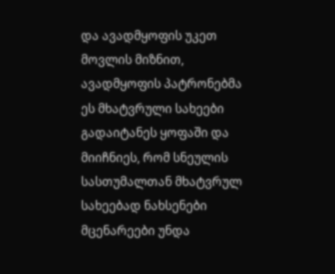და ავადმყოფის უკეთ მოვლის მიზნით, ავადმყოფის პატრონებმა ეს მხატვრული სახეები გადაიტანეს ყოფაში და მიიჩნიეს, რომ სნეულის სასთუმალთან მხატვრულ სახეებად ნახსენები მცენარეები უნდა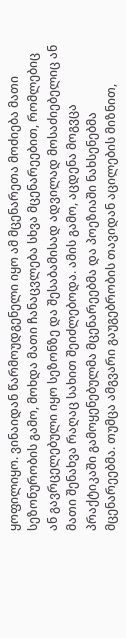ყოფილიყო. ვინაიდან წარმოუდგენელი იყო ამ მცენარეთა მოძიება მათი სეზონურობის გამო, მოხდა მათი ჩანაცვლება სხვა მცენარეებით, რომლებიც ან გავრცელებული იყო სეზონზე და შესაბამისად ადვილად მოსაძიებელიც ან მათი შენახვა რაღაც სახით შეიძლებოდა. ამის გამო, აცდენა მოგვცა პრაქტიკაში გამოყენებულმა მცენარეებმა და პოეზიაში ნახსენებმა მცენარეებმა. თუმცა ამგვარი გაუგებრობის თავიდან აცილების მიზნით,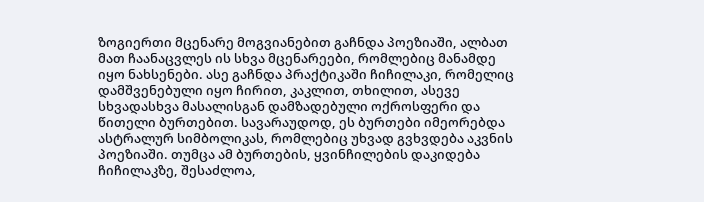ზოგიერთი მცენარე მოგვიანებით გაჩნდა პოეზიაში, ალბათ მათ ჩაანაცვლეს ის სხვა მცენარეები, რომლებიც მანამდე იყო ნახსენები. ასე გაჩნდა პრაქტიკაში ჩიჩილაკი, რომელიც დამშვენებული იყო ჩირით, კაკლით, თხილით, ასევე სხვადასხვა მასალისგან დამზადებული ოქროსფერი და წითელი ბურთებით. სავარაუდოდ, ეს ბურთები იმეორებდა ასტრალურ სიმბოლიკას, რომლებიც უხვად გვხვდება აკვნის პოეზიაში. თუმცა ამ ბურთების, ყვინჩილების დაკიდება ჩიჩილაკზე, შესაძლოა,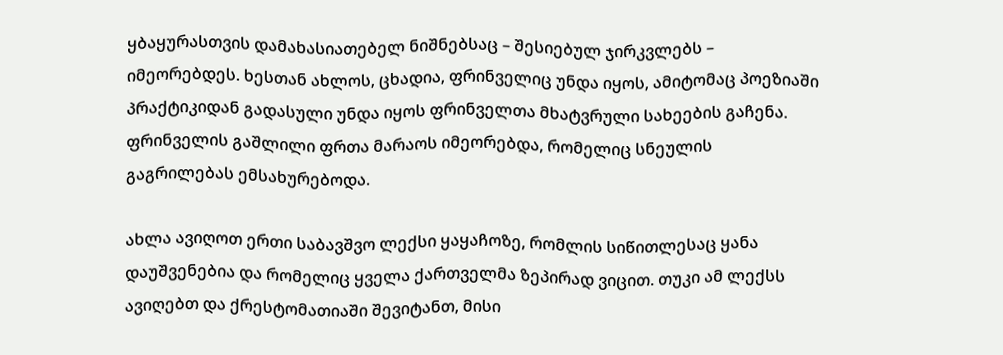ყბაყურასთვის დამახასიათებელ ნიშნებსაც – შესიებულ ჯირკვლებს – იმეორებდეს. ხესთან ახლოს, ცხადია, ფრინველიც უნდა იყოს, ამიტომაც პოეზიაში პრაქტიკიდან გადასული უნდა იყოს ფრინველთა მხატვრული სახეების გაჩენა. ფრინველის გაშლილი ფრთა მარაოს იმეორებდა, რომელიც სნეულის გაგრილებას ემსახურებოდა.

ახლა ავიღოთ ერთი საბავშვო ლექსი ყაყაჩოზე, რომლის სიწითლესაც ყანა დაუშვენებია და რომელიც ყველა ქართველმა ზეპირად ვიცით. თუკი ამ ლექსს ავიღებთ და ქრესტომათიაში შევიტანთ, მისი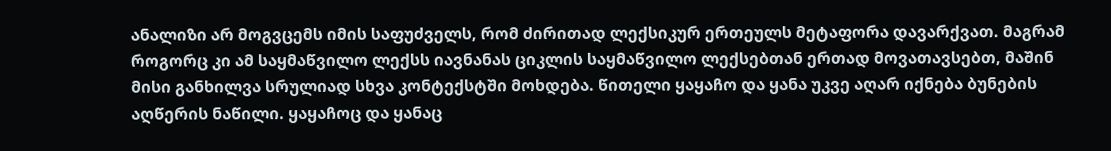ანალიზი არ მოგვცემს იმის საფუძველს, რომ ძირითად ლექსიკურ ერთეულს მეტაფორა დავარქვათ. მაგრამ როგორც კი ამ საყმაწვილო ლექსს იავნანას ციკლის საყმაწვილო ლექსებთან ერთად მოვათავსებთ, მაშინ მისი განხილვა სრულიად სხვა კონტექსტში მოხდება. წითელი ყაყაჩო და ყანა უკვე აღარ იქნება ბუნების აღწერის ნაწილი. ყაყაჩოც და ყანაც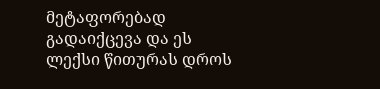მეტაფორებად გადაიქცევა და ეს ლექსი წითურას დროს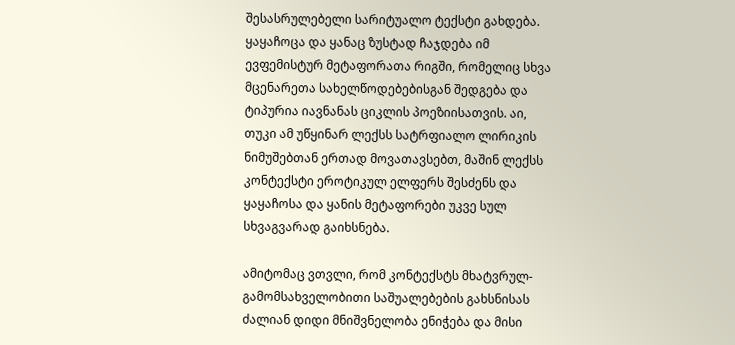შესასრულებელი სარიტუალო ტექსტი გახდება. ყაყაჩოცა და ყანაც ზუსტად ჩაჯდება იმ ევფემისტურ მეტაფორათა რიგში, რომელიც სხვა მცენარეთა სახელწოდებებისგან შედგება და ტიპურია იავნანას ციკლის პოეზიისათვის. აი, თუკი ამ უწყინარ ლექსს სატრფიალო ლირიკის ნიმუშებთან ერთად მოვათავსებთ, მაშინ ლექსს კონტექსტი ეროტიკულ ელფერს შესძენს და ყაყაჩოსა და ყანის მეტაფორები უკვე სულ სხვაგვარად გაიხსნება.

ამიტომაც ვთვლი, რომ კონტექსტს მხატვრულ-გამომსახველობითი საშუალებების გახსნისას ძალიან დიდი მნიშვნელობა ენიჭება და მისი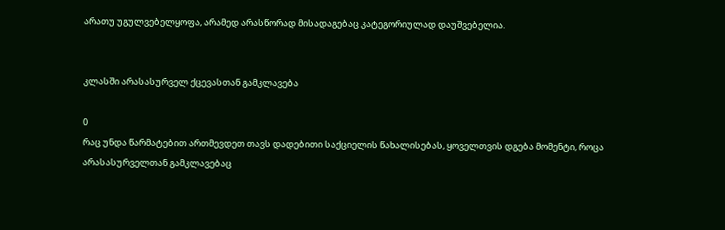არათუ უგულვებელყოფა, არამედ არასწორად მისადაგებაც კატეგორიულად დაუშვებელია.


კლასში არასასურველ ქცევასთან გამკლავება

0
რაც უნდა წარმატებით ართმევდეთ თავს დადებითი საქციელის წახალისებას, ყოველთვის დგება მომენტი, როცა არასასურველთან გამკლავებაც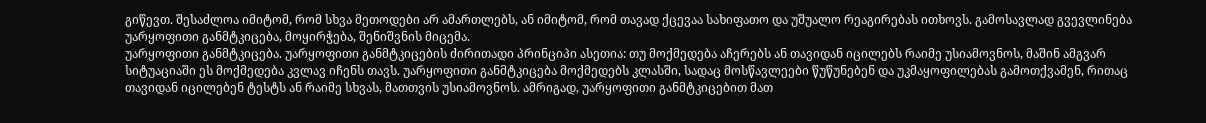გიწევთ. შესაძლოა იმიტომ, რომ სხვა მეთოდები არ ამართლებს, ან იმიტომ, რომ თავად ქცევაა სახიფათო და უშუალო რეაგირებას ითხოვს. გამოსავლად გვევლინება უარყოფითი განმტკიცება, მოყირჭება, შენიშვნის მიცემა.
უარყოფითი განმტკიცება. უარყოფითი განმტკიცების ძირითადი პრინციპი ასეთია: თუ მოქმედება აჩერებს ან თავიდან იცილებს რაიმე უსიამოვნოს, მაშინ ამგვარ სიტუაციაში ეს მოქმედება კვლავ იჩენს თავს. უარყოფითი განმტკიცება მოქმედებს კლასში, სადაც მოსწავლეები წუწუნებენ და უკმაყოფილებას გამოთქვამენ, რითაც თავიდან იცილებენ ტესტს ან რაიმე სხვას, მათთვის უსიამოვნოს. ამრიგად, უარყოფითი განმტკიცებით მათ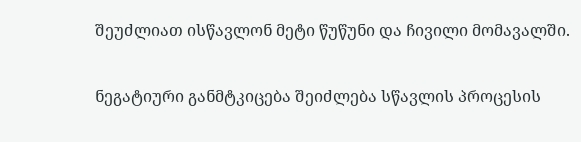შეუძლიათ ისწავლონ მეტი წუწუნი და ჩივილი მომავალში.

ნეგატიური განმტკიცება შეიძლება სწავლის პროცესის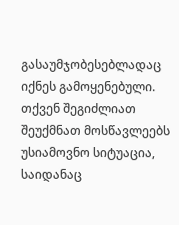გასაუმჯობესებლადაც იქნეს გამოყენებული. თქვენ შეგიძლიათ შეუქმნათ მოსწავლეებს უსიამოვნო სიტუაცია, საიდანაც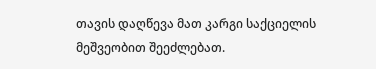თავის დაღწევა მათ კარგი საქციელის მეშვეობით შეეძლებათ.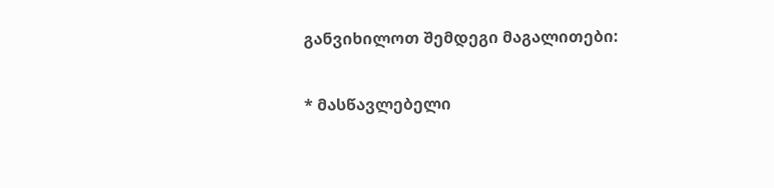განვიხილოთ შემდეგი მაგალითები:

* მასწავლებელი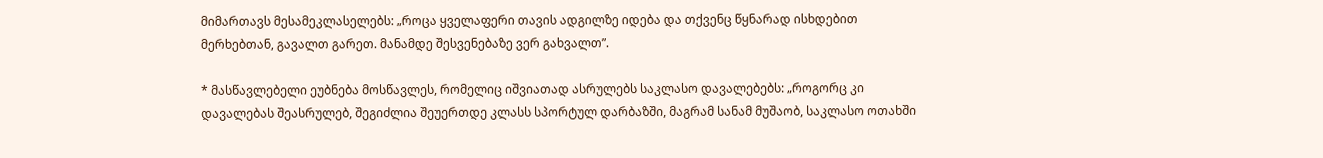მიმართავს მესამეკლასელებს: „როცა ყველაფერი თავის ადგილზე იდება და თქვენც წყნარად ისხდებით მერხებთან, გავალთ გარეთ. მანამდე შესვენებაზე ვერ გახვალთ”.

* მასწავლებელი ეუბნება მოსწავლეს, რომელიც იშვიათად ასრულებს საკლასო დავალებებს: „როგორც კი დავალებას შეასრულებ, შეგიძლია შეუერთდე კლასს სპორტულ დარბაზში, მაგრამ სანამ მუშაობ, საკლასო ოთახში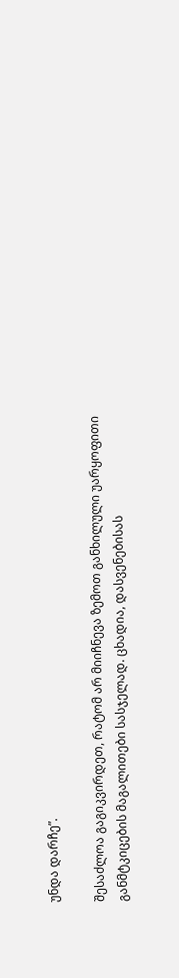უნდა დარჩე”.

შესაძლოა გაგიკვირდეთ, რატომ არ მიიჩნევა ზემოთ განხილული უარყოფითი განმტკიცების მაგალითები სასჯელად. ცხადია, დასვენებისას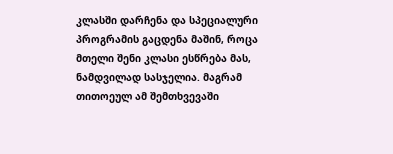კლასში დარჩენა და სპეციალური პროგრამის გაცდენა მაშინ, როცა მთელი შენი კლასი ესწრება მას, ნამდვილად სასჯელია. მაგრამ თითოეულ ამ შემთხვევაში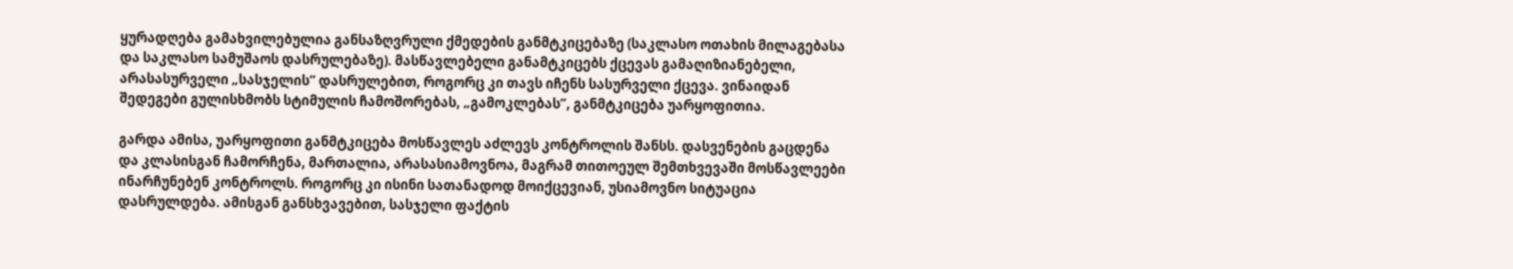ყურადღება გამახვილებულია განსაზღვრული ქმედების განმტკიცებაზე (საკლასო ოთახის მილაგებასა და საკლასო სამუშაოს დასრულებაზე). მასწავლებელი განამტკიცებს ქცევას გამაღიზიანებელი, არასასურველი „სასჯელის” დასრულებით, როგორც კი თავს იჩენს სასურველი ქცევა. ვინაიდან შედეგები გულისხმობს სტიმულის ჩამოშორებას, „გამოკლებას”, განმტკიცება უარყოფითია.

გარდა ამისა, უარყოფითი განმტკიცება მოსწავლეს აძლევს კონტროლის შანსს. დასვენების გაცდენა და კლასისგან ჩამორჩენა, მართალია, არასასიამოვნოა, მაგრამ თითოეულ შემთხვევაში მოსწავლეები ინარჩუნებენ კონტროლს. როგორც კი ისინი სათანადოდ მოიქცევიან, უსიამოვნო სიტუაცია დასრულდება. ამისგან განსხვავებით, სასჯელი ფაქტის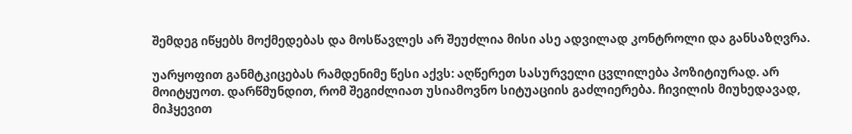შემდეგ იწყებს მოქმედებას და მოსწავლეს არ შეუძლია მისი ასე ადვილად კონტროლი და განსაზღვრა.

უარყოფით განმტკიცებას რამდენიმე წესი აქვს: აღწერეთ სასურველი ცვლილება პოზიტიურად. არ მოიტყუოთ. დარწმუნდით, რომ შეგიძლიათ უსიამოვნო სიტუაციის გაძლიერება. ჩივილის მიუხედავად, მიჰყევით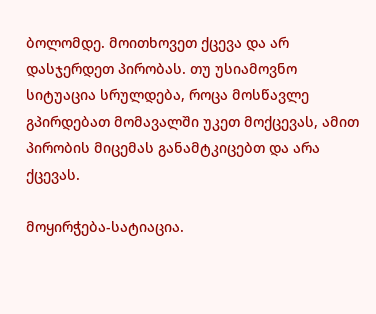ბოლომდე. მოითხოვეთ ქცევა და არ დასჯერდეთ პირობას. თუ უსიამოვნო სიტუაცია სრულდება, როცა მოსწავლე გპირდებათ მომავალში უკეთ მოქცევას, ამით პირობის მიცემას განამტკიცებთ და არა ქცევას.

მოყირჭება-სატიაცია.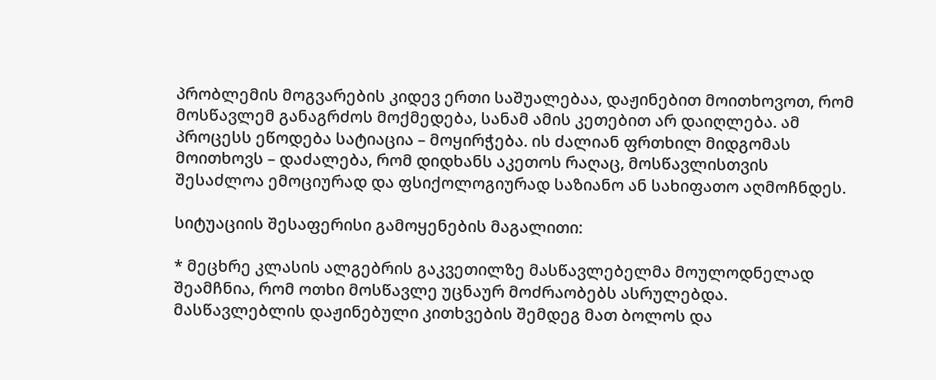პრობლემის მოგვარების კიდევ ერთი საშუალებაა, დაჟინებით მოითხოვოთ, რომ მოსწავლემ განაგრძოს მოქმედება, სანამ ამის კეთებით არ დაიღლება. ამ პროცესს ეწოდება სატიაცია – მოყირჭება. ის ძალიან ფრთხილ მიდგომას მოითხოვს – დაძალება, რომ დიდხანს აკეთოს რაღაც, მოსწავლისთვის შესაძლოა ემოციურად და ფსიქოლოგიურად საზიანო ან სახიფათო აღმოჩნდეს.

სიტუაციის შესაფერისი გამოყენების მაგალითი:

* მეცხრე კლასის ალგებრის გაკვეთილზე მასწავლებელმა მოულოდნელად შეამჩნია, რომ ოთხი მოსწავლე უცნაურ მოძრაობებს ასრულებდა. მასწავლებლის დაჟინებული კითხვების შემდეგ მათ ბოლოს და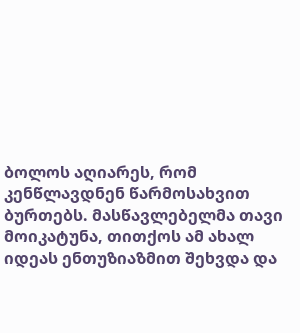ბოლოს აღიარეს, რომ კენწლავდნენ წარმოსახვით ბურთებს. მასწავლებელმა თავი მოიკატუნა, თითქოს ამ ახალ იდეას ენთუზიაზმით შეხვდა და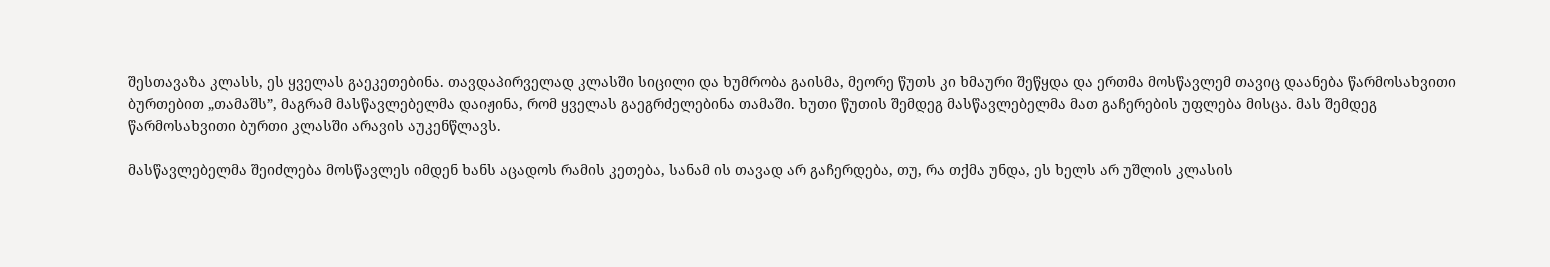შესთავაზა კლასს, ეს ყველას გაეკეთებინა. თავდაპირველად კლასში სიცილი და ხუმრობა გაისმა, მეორე წუთს კი ხმაური შეწყდა და ერთმა მოსწავლემ თავიც დაანება წარმოსახვითი ბურთებით „თამაშს”, მაგრამ მასწავლებელმა დაიჟინა, რომ ყველას გაეგრძელებინა თამაში. ხუთი წუთის შემდეგ მასწავლებელმა მათ გაჩერების უფლება მისცა. მას შემდეგ წარმოსახვითი ბურთი კლასში არავის აუკენწლავს.

მასწავლებელმა შეიძლება მოსწავლეს იმდენ ხანს აცადოს რამის კეთება, სანამ ის თავად არ გაჩერდება, თუ, რა თქმა უნდა, ეს ხელს არ უშლის კლასის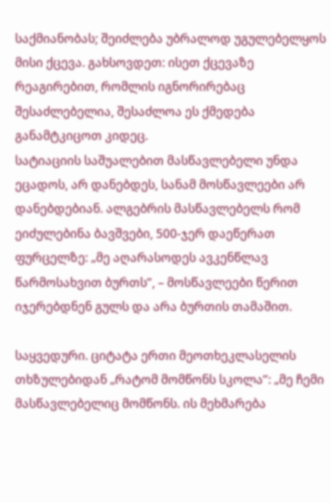საქმიანობას; შეიძლება უბრალოდ უგულებელყოს მისი ქცევა. გახსოვდეთ: ისეთ ქცევაზე რეაგირებით, რომლის იგნორირებაც შესაძლებელია, შესაძლოა ეს ქმედება განამტკიცოთ კიდეც.
სატიაციის საშუალებით მასწავლებელი უნდა ეცადოს, არ დანებდეს, სანამ მოსწავლეები არ დანებდებიან. ალგებრის მასწავლებელს რომ ეიძულებინა ბავშვები, 500-ჯერ დაეწერათ ფურცელზე: „მე აღარასოდეს ავკენწლავ წარმოსახვით ბურთს”, – მოსწავლეები წერით იჯერებდნენ გულს და არა ბურთის თამაშით.

საყვედური. ციტატა ერთი მეოთხეკლასელის თხზულებიდან „რატომ მომწონს სკოლა”: „მე ჩემი მასწავლებელიც მომწონს. ის მეხმარება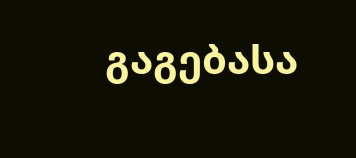გაგებასა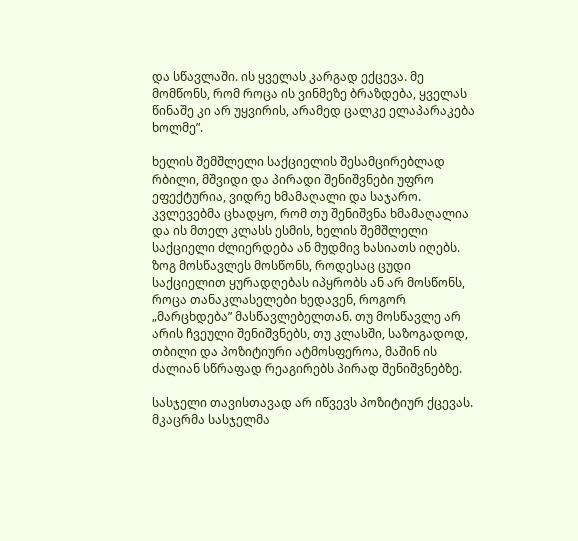და სწავლაში. ის ყველას კარგად ექცევა. მე მომწონს, რომ როცა ის ვინმეზე ბრაზდება, ყველას წინაშე კი არ უყვირის, არამედ ცალკე ელაპარაკება ხოლმე”.

ხელის შემშლელი საქციელის შესამცირებლად რბილი, მშვიდი და პირადი შენიშვნები უფრო ეფექტურია, ვიდრე ხმამაღალი და საჯარო. კვლევებმა ცხადყო, რომ თუ შენიშვნა ხმამაღალია და ის მთელ კლასს ესმის, ხელის შემშლელი საქციელი ძლიერდება ან მუდმივ ხასიათს იღებს. ზოგ მოსწავლეს მოსწონს, როდესაც ცუდი საქციელით ყურადღებას იპყრობს ან არ მოსწონს, როცა თანაკლასელები ხედავენ, როგორ „მარცხდება” მასწავლებელთან. თუ მოსწავლე არ არის ჩვეული შენიშვნებს, თუ კლასში, საზოგადოდ, თბილი და პოზიტიური ატმოსფეროა, მაშინ ის ძალიან სწრაფად რეაგირებს პირად შენიშვნებზე.

სასჯელი თავისთავად არ იწვევს პოზიტიურ ქცევას. მკაცრმა სასჯელმა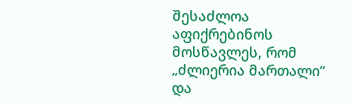შესაძლოა აფიქრებინოს მოსწავლეს, რომ „ძლიერია მართალი” და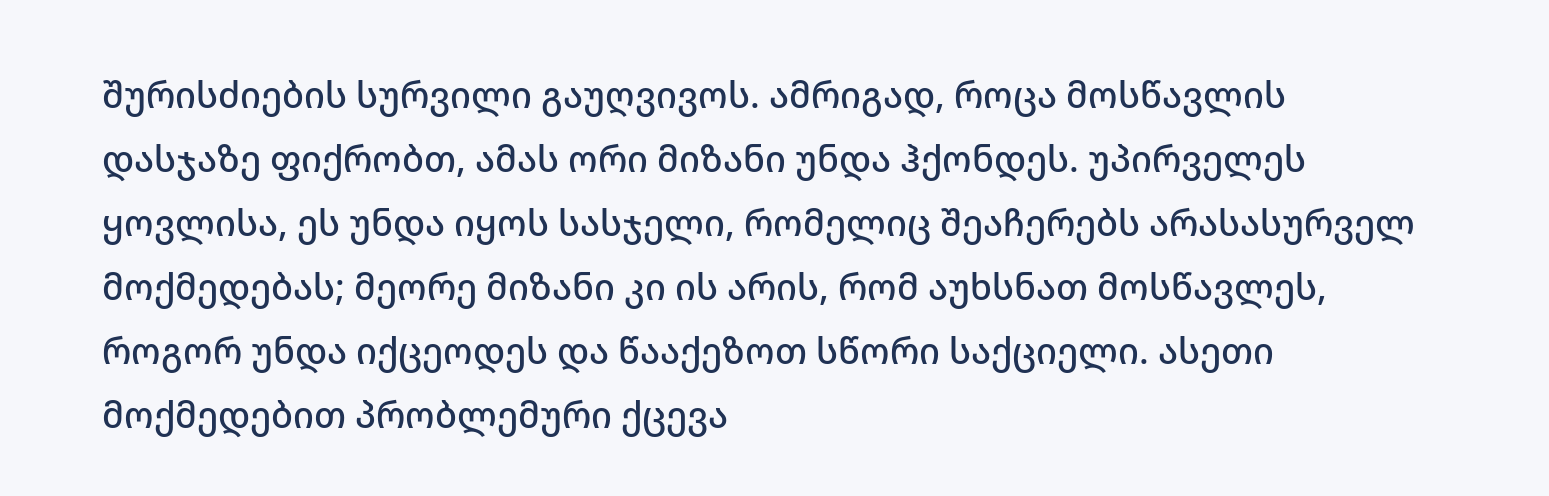შურისძიების სურვილი გაუღვივოს. ამრიგად, როცა მოსწავლის დასჯაზე ფიქრობთ, ამას ორი მიზანი უნდა ჰქონდეს. უპირველეს ყოვლისა, ეს უნდა იყოს სასჯელი, რომელიც შეაჩერებს არასასურველ მოქმედებას; მეორე მიზანი კი ის არის, რომ აუხსნათ მოსწავლეს, როგორ უნდა იქცეოდეს და წააქეზოთ სწორი საქციელი. ასეთი მოქმედებით პრობლემური ქცევა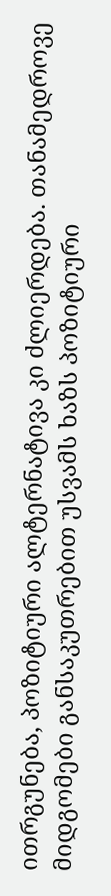ითრგუნება, პოზიტიური ალტერნატივა კი ძლიერდება. თანამედროვე მიდგომები განსაკუთრებით უსვამს ხაზს პოზიტიური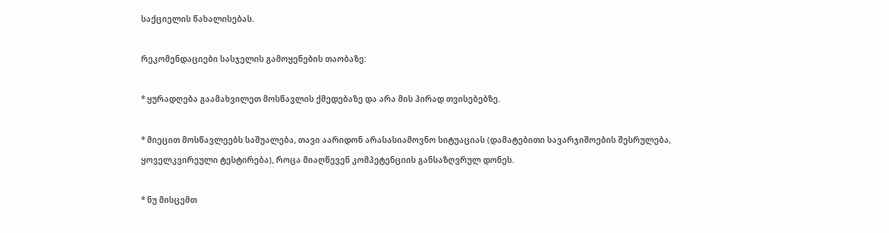საქციელის წახალისებას.

რეკომენდაციები სასჯელის გამოყენების თაობაზე:

* ყურადღება გაამახვილეთ მოსწავლის ქმედებაზე და არა მის პირად თვისებებზე.

* მიეცით მოსწავლეებს საშუალება, თავი აარიდონ არასასიამოვნო სიტუაციას (დამატებითი სავარჯიშოების შესრულება, ყოველკვირეული ტესტირება), როცა მიაღწევენ კომპეტენციის განსაზღვრულ დონეს.

* ნუ მისცემთ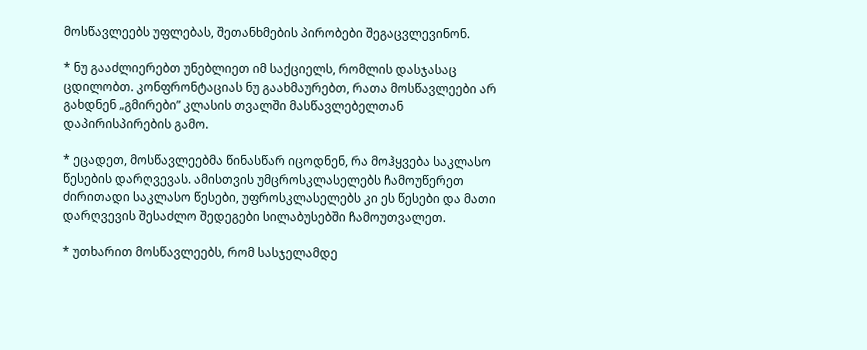მოსწავლეებს უფლებას, შეთანხმების პირობები შეგაცვლევინონ.

* ნუ გააძლიერებთ უნებლიეთ იმ საქციელს, რომლის დასჯასაც ცდილობთ. კონფრონტაციას ნუ გაახმაურებთ, რათა მოსწავლეები არ გახდნენ „გმირები” კლასის თვალში მასწავლებელთან დაპირისპირების გამო.

* ეცადეთ, მოსწავლეებმა წინასწარ იცოდნენ, რა მოჰყვება საკლასო წესების დარღვევას. ამისთვის უმცროსკლასელებს ჩამოუწერეთ ძირითადი საკლასო წესები, უფროსკლასელებს კი ეს წესები და მათი დარღვევის შესაძლო შედეგები სილაბუსებში ჩამოუთვალეთ.

* უთხარით მოსწავლეებს, რომ სასჯელამდე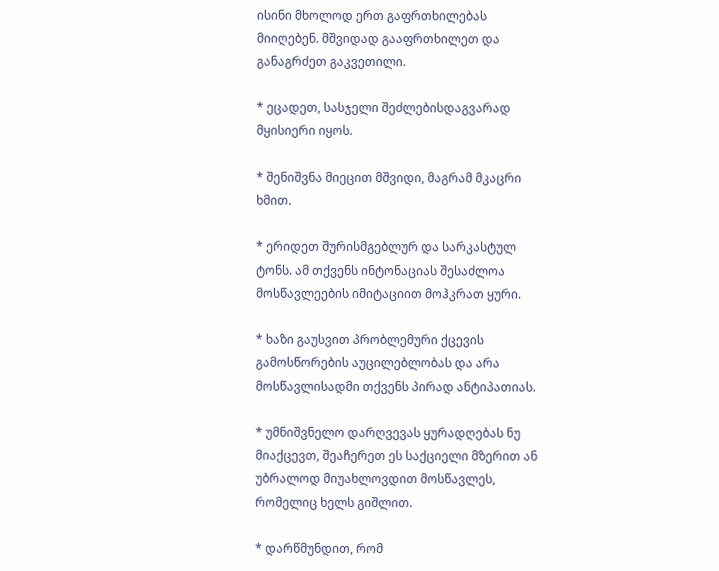ისინი მხოლოდ ერთ გაფრთხილებას მიიღებენ. მშვიდად გააფრთხილეთ და განაგრძეთ გაკვეთილი.

* ეცადეთ, სასჯელი შეძლებისდაგვარად მყისიერი იყოს.

* შენიშვნა მიეცით მშვიდი, მაგრამ მკაცრი ხმით.

* ერიდეთ შურისმგებლურ და სარკასტულ ტონს. ამ თქვენს ინტონაციას შესაძლოა მოსწავლეების იმიტაციით მოჰკრათ ყური.

* ხაზი გაუსვით პრობლემური ქცევის გამოსწორების აუცილებლობას და არა მოსწავლისადმი თქვენს პირად ანტიპათიას.

* უმნიშვნელო დარღვევას ყურადღებას ნუ მიაქცევთ, შეაჩერეთ ეს საქციელი მზერით ან უბრალოდ მიუახლოვდით მოსწავლეს, რომელიც ხელს გიშლით.

* დარწმუნდით, რომ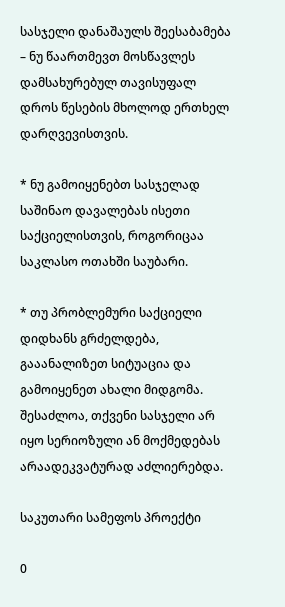სასჯელი დანაშაულს შეესაბამება – ნუ წაართმევთ მოსწავლეს დამსახურებულ თავისუფალ დროს წესების მხოლოდ ერთხელ დარღვევისთვის.

* ნუ გამოიყენებთ სასჯელად საშინაო დავალებას ისეთი საქციელისთვის, როგორიცაა საკლასო ოთახში საუბარი.

* თუ პრობლემური საქციელი დიდხანს გრძელდება, გააანალიზეთ სიტუაცია და გამოიყენეთ ახალი მიდგომა. შესაძლოა, თქვენი სასჯელი არ იყო სერიოზული ან მოქმედებას არაადეკვატურად აძლიერებდა.

საკუთარი სამეფოს პროექტი

0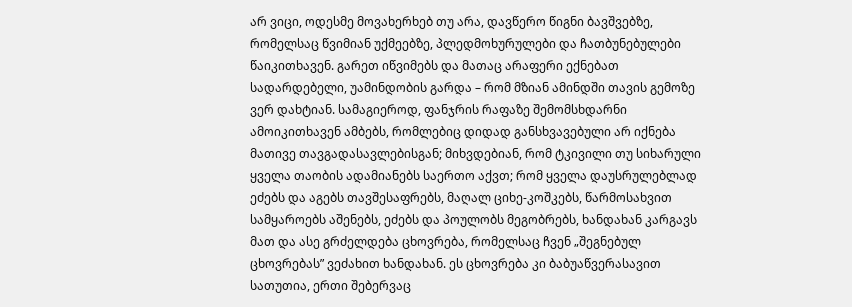არ ვიცი, ოდესმე მოვახერხებ თუ არა, დავწერო წიგნი ბავშვებზე, რომელსაც წვიმიან უქმეებზე, პლედმოხურულები და ჩათბუნებულები წაიკითხავენ. გარეთ იწვიმებს და მათაც არაფერი ექნებათ სადარდებელი, უამინდობის გარდა – რომ მზიან ამინდში თავის გემოზე ვერ დახტიან. სამაგიეროდ, ფანჯრის რაფაზე შემომსხდარნი ამოიკითხავენ ამბებს, რომლებიც დიდად განსხვავებული არ იქნება მათივე თავგადასავლებისგან; მიხვდებიან, რომ ტკივილი თუ სიხარული ყველა თაობის ადამიანებს საერთო აქვთ; რომ ყველა დაუსრულებლად ეძებს და აგებს თავშესაფრებს, მაღალ ციხე-კოშკებს, წარმოსახვით სამყაროებს აშენებს, ეძებს და პოულობს მეგობრებს, ხანდახან კარგავს მათ და ასე გრძელდება ცხოვრება, რომელსაც ჩვენ „შეგნებულ ცხოვრებას” ვეძახით ხანდახან. ეს ცხოვრება კი ბაბუაწვერასავით სათუთია, ერთი შებერვაც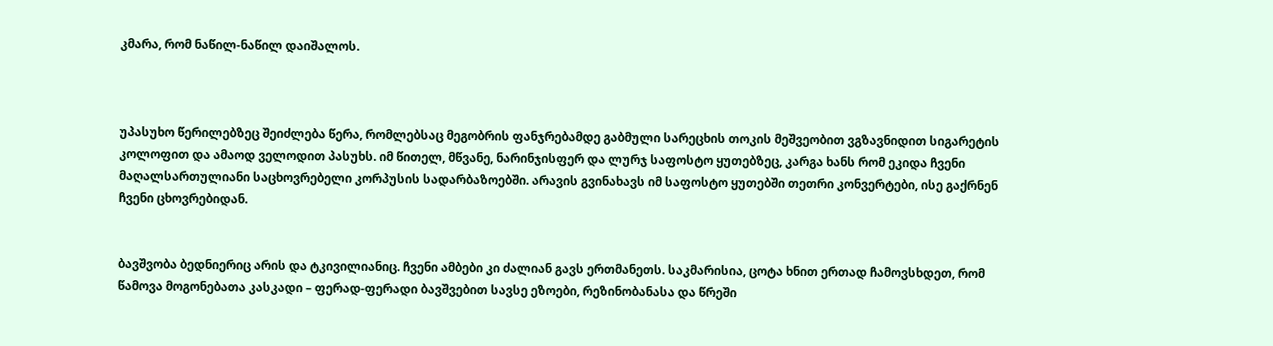კმარა, რომ ნაწილ-ნაწილ დაიშალოს.



უპასუხო წერილებზეც შეიძლება წერა, რომლებსაც მეგობრის ფანჯრებამდე გაბმული სარეცხის თოკის მეშვეობით ვგზავნიდით სიგარეტის კოლოფით და ამაოდ ველოდით პასუხს. იმ წითელ, მწვანე, ნარინჯისფერ და ლურჯ საფოსტო ყუთებზეც, კარგა ხანს რომ ეკიდა ჩვენი მაღალსართულიანი საცხოვრებელი კორპუსის სადარბაზოებში. არავის გვინახავს იმ საფოსტო ყუთებში თეთრი კონვერტები, ისე გაქრნენ ჩვენი ცხოვრებიდან.


ბავშვობა ბედნიერიც არის და ტკივილიანიც. ჩვენი ამბები კი ძალიან გავს ერთმანეთს. საკმარისია, ცოტა ხნით ერთად ჩამოვსხდეთ, რომ წამოვა მოგონებათა კასკადი – ფერად-ფერადი ბავშვებით სავსე ეზოები, რეზინობანასა და წრეში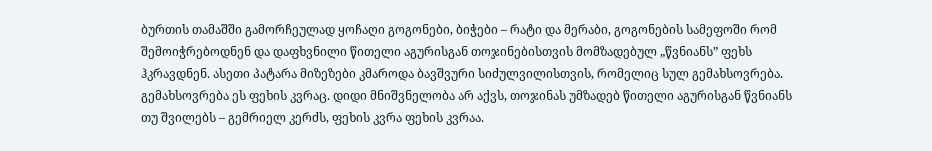ბურთის თამაშში გამორჩეულად ყოჩაღი გოგონები, ბიჭები – რატი და მერაბი, გოგონების სამეფოში რომ შემოიჭრებოდნენ და დაფხვნილი წითელი აგურისგან თოჯინებისთვის მომზადებულ „წვნიანს” ფეხს ჰკრავდნენ. ასეთი პატარა მიზეზები კმაროდა ბავშვური სიძულვილისთვის, რომელიც სულ გემახსოვრება. გემახსოვრება ეს ფეხის კვრაც. დიდი მნიშვნელობა არ აქვს, თოჯინას უმზადებ წითელი აგურისგან წვნიანს თუ შვილებს – გემრიელ კერძს, ფეხის კვრა ფეხის კვრაა.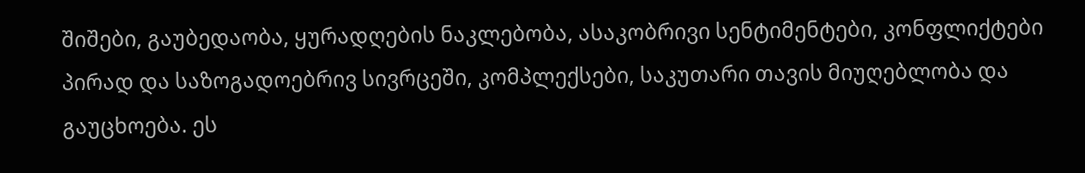შიშები, გაუბედაობა, ყურადღების ნაკლებობა, ასაკობრივი სენტიმენტები, კონფლიქტები პირად და საზოგადოებრივ სივრცეში, კომპლექსები, საკუთარი თავის მიუღებლობა და გაუცხოება. ეს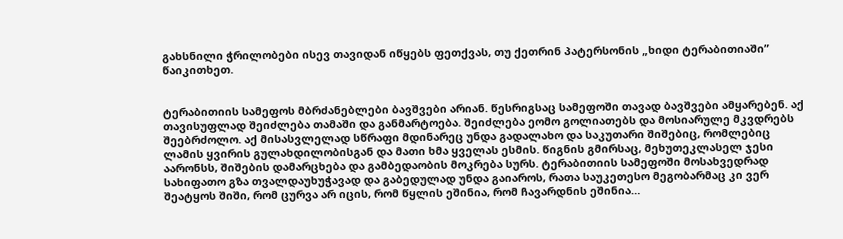გახსნილი ჭრილობები ისევ თავიდან იწყებს ფეთქვას, თუ ქეთრინ პატერსონის „ხიდი ტერაბითიაში” წაიკითხეთ.


ტერაბითიის სამეფოს მბრძანებლები ბავშვები არიან. წესრიგსაც სამეფოში თავად ბავშვები ამყარებენ. აქ თავისუფლად შეიძლება თამაში და განმარტოება. შეიძლება ეომო გოლიათებს და მოსიარულე მკვდრებს შეებრძოლო. აქ მისასვლელად სწრაფი მდინარეც უნდა გადალახო და საკუთარი შიშებიც, რომლებიც ლამის ყვირის გულახდილობისგან და მათი ხმა ყველას ესმის. წიგნის გმირსაც, მეხუთეკლასელ ჯესი აარონსს, შიშების დამარცხება და გამბედაობის მოკრება სურს. ტერაბითიის სამეფოში მოსახვედრად სახიფათო გზა თვალდაუხუჭავად და გაბედულად უნდა გაიაროს, რათა საუკეთესო მეგობარმაც კი ვერ შეატყოს შიში, რომ ცურვა არ იცის, რომ წყლის ეშინია, რომ ჩავარდნის ეშინია…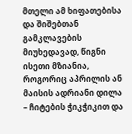მთელი ამ ხიფათებისა და შიშებთან გამკლავების მიუხედავად, წიგნი ისეთი მზიანია, როგორიც აპრილის ან მაისის ადრიანი დილა – ჩიტების ჭიკჭიკით და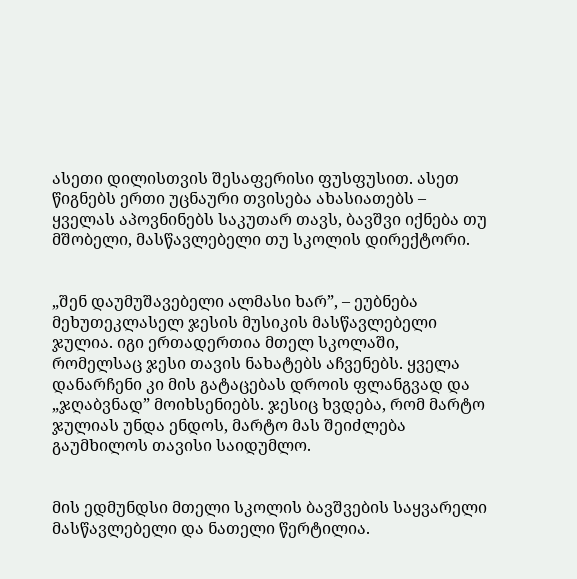ასეთი დილისთვის შესაფერისი ფუსფუსით. ასეთ წიგნებს ერთი უცნაური თვისება ახასიათებს – ყველას აპოვნინებს საკუთარ თავს, ბავშვი იქნება თუ მშობელი, მასწავლებელი თუ სკოლის დირექტორი.


„შენ დაუმუშავებელი ალმასი ხარ”, – ეუბნება მეხუთეკლასელ ჯესის მუსიკის მასწავლებელი ჯულია. იგი ერთადერთია მთელ სკოლაში, რომელსაც ჯესი თავის ნახატებს აჩვენებს. ყველა დანარჩენი კი მის გატაცებას დროის ფლანგვად და „ჯღაბვნად” მოიხსენიებს. ჯესიც ხვდება, რომ მარტო ჯულიას უნდა ენდოს, მარტო მას შეიძლება გაუმხილოს თავისი საიდუმლო.


მის ედმუნდსი მთელი სკოლის ბავშვების საყვარელი მასწავლებელი და ნათელი წერტილია.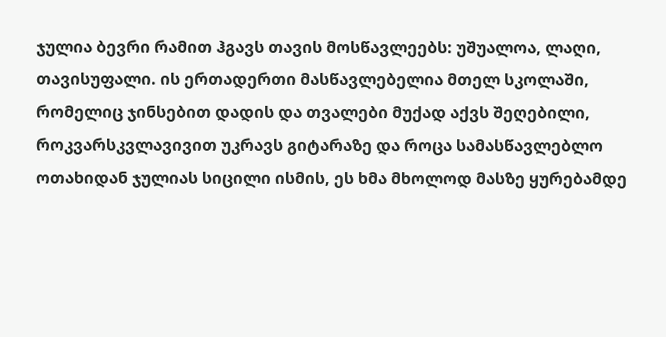ჯულია ბევრი რამით ჰგავს თავის მოსწავლეებს: უშუალოა, ლაღი, თავისუფალი. ის ერთადერთი მასწავლებელია მთელ სკოლაში, რომელიც ჯინსებით დადის და თვალები მუქად აქვს შეღებილი, როკვარსკვლავივით უკრავს გიტარაზე და როცა სამასწავლებლო ოთახიდან ჯულიას სიცილი ისმის, ეს ხმა მხოლოდ მასზე ყურებამდე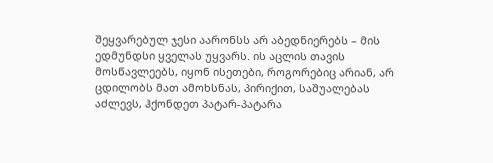შეყვარებულ ჯესი აარონსს არ აბედნიერებს – მის ედმუნდსი ყველას უყვარს. ის აცლის თავის მოსწავლეებს, იყონ ისეთები, როგორებიც არიან, არ ცდილობს მათ ამოხსნას, პირიქით, საშუალებას აძლევს, ჰქონდეთ პატარ-პატარა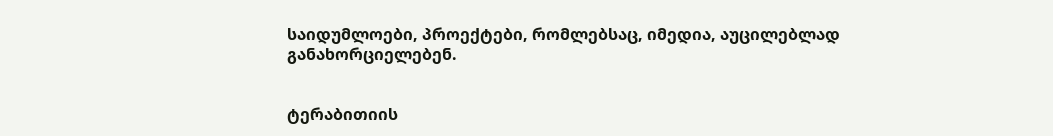საიდუმლოები, პროექტები, რომლებსაც, იმედია, აუცილებლად განახორციელებენ.


ტერაბითიის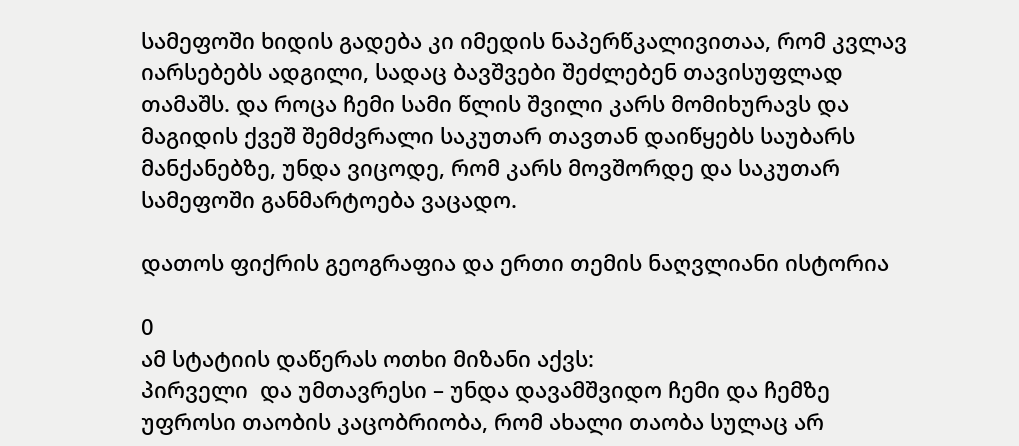სამეფოში ხიდის გადება კი იმედის ნაპერწკალივითაა, რომ კვლავ იარსებებს ადგილი, სადაც ბავშვები შეძლებენ თავისუფლად თამაშს. და როცა ჩემი სამი წლის შვილი კარს მომიხურავს და მაგიდის ქვეშ შემძვრალი საკუთარ თავთან დაიწყებს საუბარს მანქანებზე, უნდა ვიცოდე, რომ კარს მოვშორდე და საკუთარ სამეფოში განმარტოება ვაცადო.

დათოს ფიქრის გეოგრაფია და ერთი თემის ნაღვლიანი ისტორია

0
ამ სტატიის დაწერას ოთხი მიზანი აქვს:
პირველი  და უმთავრესი – უნდა დავამშვიდო ჩემი და ჩემზე უფროსი თაობის კაცობრიობა, რომ ახალი თაობა სულაც არ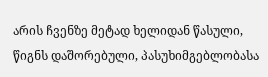არის ჩვენზე მეტად ხელიდან წასული, წიგნს დაშორებული, პასუხიმგებლობასა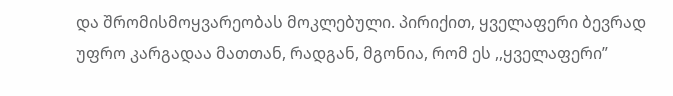და შრომისმოყვარეობას მოკლებული. პირიქით, ყველაფერი ბევრად უფრო კარგადაა მათთან, რადგან, მგონია, რომ ეს ,,ყველაფერი”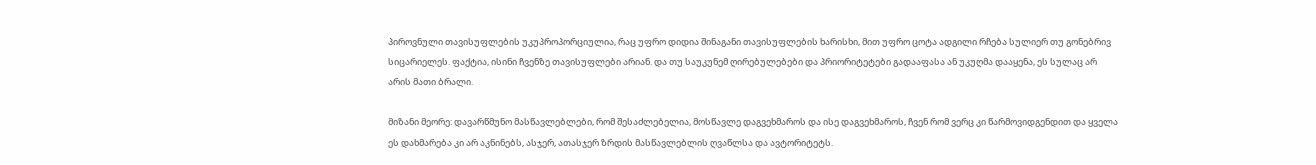პიროვნული თავისუფლების უკუპროპორციულია, რაც უფრო დიდია შინაგანი თავისუფლების ხარისხი, მით უფრო ცოტა ადგილი რჩება სულიერ თუ გონებრივ სიცარიელეს. ფაქტია, ისინი ჩვენზე თავისუფლები არიან. და თუ საუკუნემ ღირებულებები და პრიორიტეტები გადააფასა ან უკუღმა დააყენა, ეს სულაც არ არის მათი ბრალი.

მიზანი მეორე: დავარწმუნო მასწავლებლები, რომ შესაძლებელია, მოსწავლე დაგვეხმაროს და ისე დაგვეხმაროს, ჩვენ რომ ვერც კი წარმოვიდგენდით და ყველა ეს დახმარება კი არ აკნინებს, ასჯერ, ათასჯერ ზრდის მასწავლებლის ღვაწლსა და ავტორიტეტს.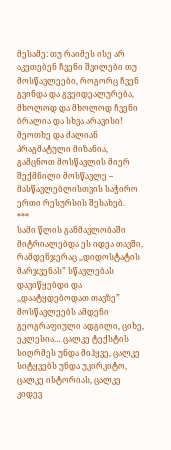მესამე: თუ რაიმეს ისე არ აკეთებენ ჩვენი შვილები თუ მოსწავლეები, როგორც ჩვენ გვინდა და გვეიდეალურება, მხოლოდ და მხოლოდ ჩვენი ბრალია და სხვა არავისი!
მეოთხე და ძალიან პრაგმატული მიზანია, გამცნოთ მოსწავლის მიერ შექმნილი მოსწავლე – მასწავლებლისთვის საჭირო ერთი რესურსის შესახებ.
***
სამი წლის განმავლობაში მიტრიალებდა ეს იდეა თავში, რამდენჯერაც ,,დიდოსტატის მარჯვენას” სწავლებას დავიწყებდი და ,,დაატყდებოდათ თავზე”  მოსწავლეებს ამდენი გეოგრაფიული ადგილი, ციხე, ეკლესია… ცალკე ტექსტის სიღრმეს უნდა მიჰყვე, ცალკე სიტყვებს უნდა უკირკიტო, ცალკე ისტორიას, ცალკე კიდევ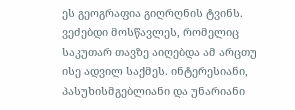ეს გეოგრაფია გიღრღნის ტვინს.
ვეძებდი მოსწავლეს, რომელიც საკუთარ თავზე აიღებდა ამ არცთუ ისე ადვილ საქმეს. ინტერესიანი, პასუხისმგებლიანი და უნარიანი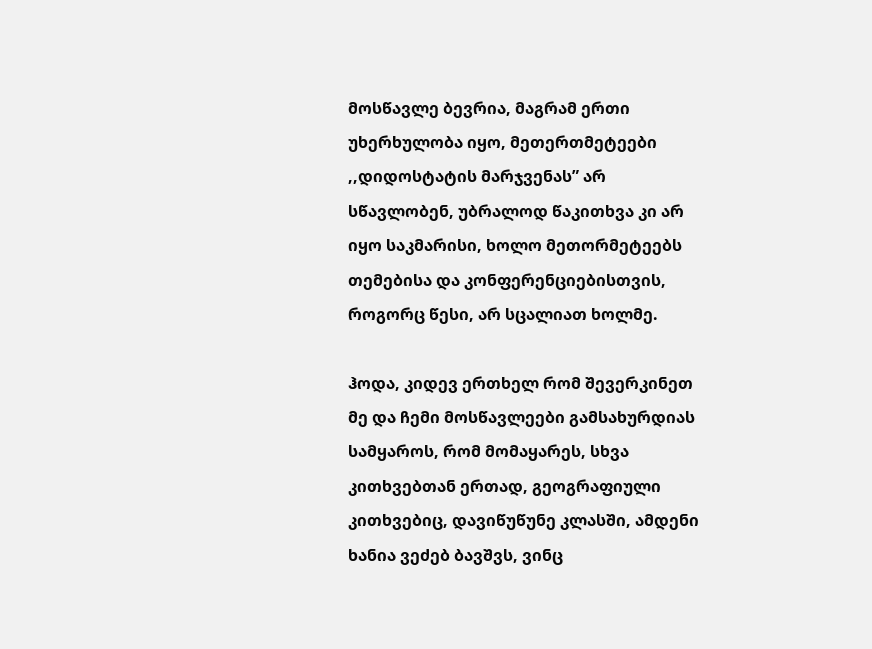მოსწავლე ბევრია, მაგრამ ერთი უხერხულობა იყო, მეთერთმეტეები ,,დიდოსტატის მარჯვენას” არ სწავლობენ, უბრალოდ წაკითხვა კი არ იყო საკმარისი, ხოლო მეთორმეტეებს თემებისა და კონფერენციებისთვის, როგორც წესი, არ სცალიათ ხოლმე.

ჰოდა, კიდევ ერთხელ რომ შევერკინეთ მე და ჩემი მოსწავლეები გამსახურდიას სამყაროს, რომ მომაყარეს, სხვა კითხვებთან ერთად, გეოგრაფიული კითხვებიც, დავიწუწუნე კლასში, ამდენი ხანია ვეძებ ბავშვს, ვინც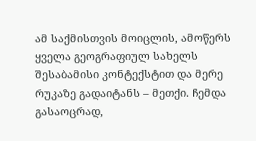ამ საქმისთვის მოიცლის, ამოწერს ყველა გეოგრაფიულ სახელს შესაბამისი კონტექსტით და მერე რუკაზე გადაიტანს – მეთქი. ჩემდა გასაოცრად,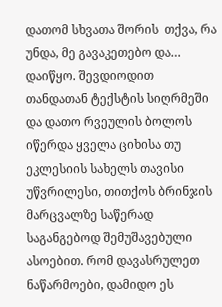დათომ სხვათა შორის  თქვა, რა უნდა, მე გავაკეთებო და… დაიწყო. შევდიოდით თანდათან ტექსტის სიღრმეში და დათო რვეულის ბოლოს იწერდა ყველა ციხისა თუ ეკლესიის სახელს თავისი უწვრილესი, თითქოს ბრინჯის მარცვალზე საწერად საგანგებოდ შემუშავებული ასოებით. რომ დავასრულეთ ნაწარმოები, დამიდო ეს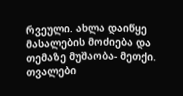რვეული. ახლა დაიწყე მასალების მოძიება და თემაზე მუშაობა- მეთქი. თვალები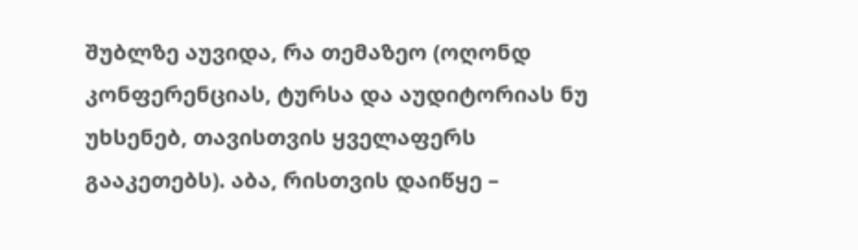შუბლზე აუვიდა, რა თემაზეო (ოღონდ კონფერენციას, ტურსა და აუდიტორიას ნუ უხსენებ, თავისთვის ყველაფერს გააკეთებს). აბა, რისთვის დაიწყე –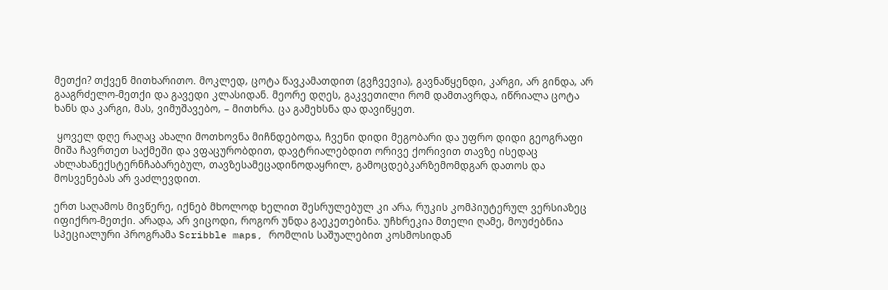მეთქი? თქვენ მითხარითო. მოკლედ, ცოტა წავკამათდით (გვჩვევია), გავნაწყენდი, კარგი, არ გინდა, არ გააგრძელო-მეთქი და გავედი კლასიდან. მეორე დღეს, გაკვეთილი რომ დამთავრდა, იწრიალა ცოტა ხანს და კარგი, მას, ვიმუშავებო, – მითხრა. ცა გამეხსნა და დავიწყეთ.

 ყოველ დღე რაღაც ახალი მოთხოვნა მიჩნდებოდა, ჩვენი დიდი მეგობარი და უფრო დიდი გეოგრაფი მიშა ჩავრთეთ საქმეში და ვფაცურობდით, დავტრიალებდით ორივე ქორივით თავზე ისედაც ახლახანექსტერნჩაბარებულ, თავზესამეცადინოდაყრილ, გამოცდებკარზემომდგარ დათოს და მოსვენებას არ ვაძლევდით.

ერთ საღამოს მივწერე, იქნებ მხოლოდ ხელით შესრულებულ კი არა, რუკის კომპიუტერულ ვერსიაზეც იფიქრო-მეთქი. არადა, არ ვიცოდი, როგორ უნდა გაეკეთებინა. უჩხრეკია მთელი ღამე, მოუძებნია სპეციალური პროგრამა Scribble maps, რომლის საშუალებით კოსმოსიდან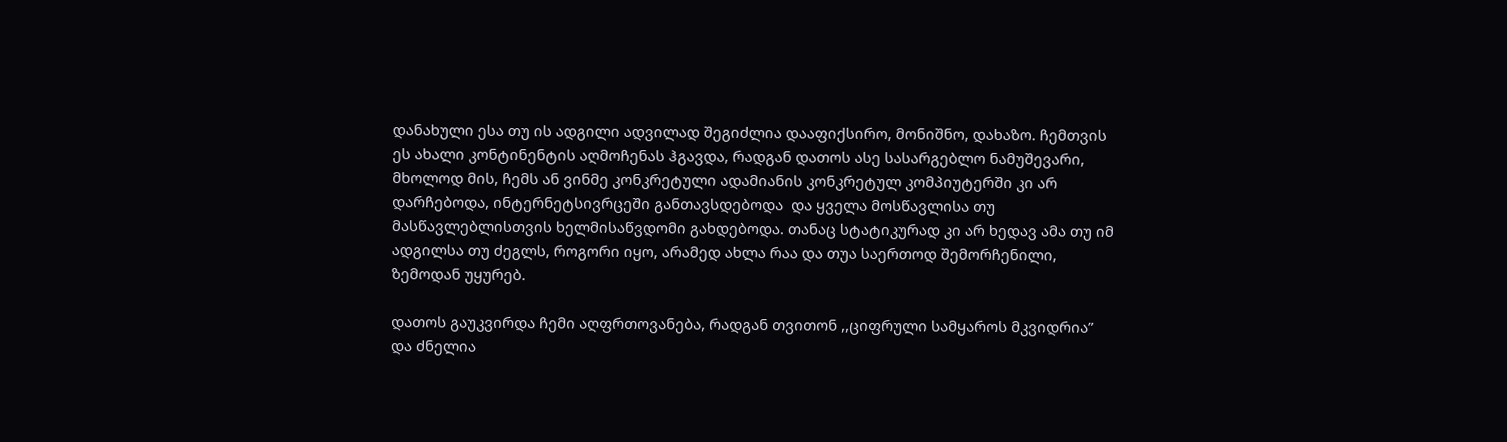დანახული ესა თუ ის ადგილი ადვილად შეგიძლია დააფიქსირო, მონიშნო, დახაზო. ჩემთვის ეს ახალი კონტინენტის აღმოჩენას ჰგავდა, რადგან დათოს ასე სასარგებლო ნამუშევარი, მხოლოდ მის, ჩემს ან ვინმე კონკრეტული ადამიანის კონკრეტულ კომპიუტერში კი არ დარჩებოდა, ინტერნეტსივრცეში განთავსდებოდა  და ყველა მოსწავლისა თუ მასწავლებლისთვის ხელმისაწვდომი გახდებოდა. თანაც სტატიკურად კი არ ხედავ ამა თუ იმ ადგილსა თუ ძეგლს, როგორი იყო, არამედ ახლა რაა და თუა საერთოდ შემორჩენილი, ზემოდან უყურებ.

დათოს გაუკვირდა ჩემი აღფრთოვანება, რადგან თვითონ ,,ციფრული სამყაროს მკვიდრია” და ძნელია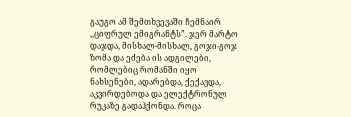გაუგო ამ შემთხვევაში ჩემნაირ ,,ციფრულ ემიგრანტს”. ჯერ მარტო დაჯდა, მისხალ-მისხალ, გოჯი-გოჯ ზომა და ეძება ის ადგილები, რომლებიც რომანში იყო ნახსენები, ადარებდა, ქექავდა, აკვირდებოდა და ელექტრონულ რუკაზე გადაჰქონდა. როცა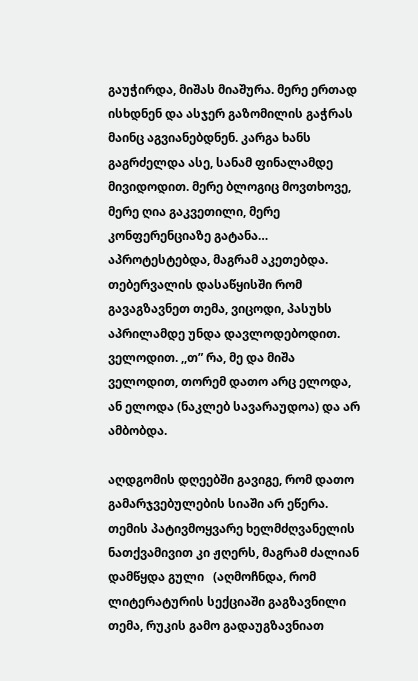გაუჭირდა, მიშას მიაშურა. მერე ერთად ისხდნენ და ასჯერ გაზომილის გაჭრას მაინც აგვიანებდნენ. კარგა ხანს გაგრძელდა ასე, სანამ ფინალამდე მივიდოდით. მერე ბლოგიც მოვთხოვე, მერე ღია გაკვეთილი, მერე კონფერენციაზე გატანა… აპროტესტებდა, მაგრამ აკეთებდა. თებერვალის დასაწყისში რომ გავაგზავნეთ თემა, ვიცოდი, პასუხს აპრილამდე უნდა დავლოდებოდით. ველოდით. ,,თ” რა, მე და მიშა ველოდით, თორემ დათო არც ელოდა, ან ელოდა (ნაკლებ სავარაუდოა) და არ ამბობდა.

აღდგომის დღეებში გავიგე, რომ დათო გამარჯვებულების სიაში არ ეწერა. თემის პატივმოყვარე ხელმძღვანელის ნათქვამივით კი ჟღერს, მაგრამ ძალიან დამწყდა გული   (აღმოჩნდა, რომ ლიტერატურის სექციაში გაგზავნილი თემა, რუკის გამო გადაუგზავნიათ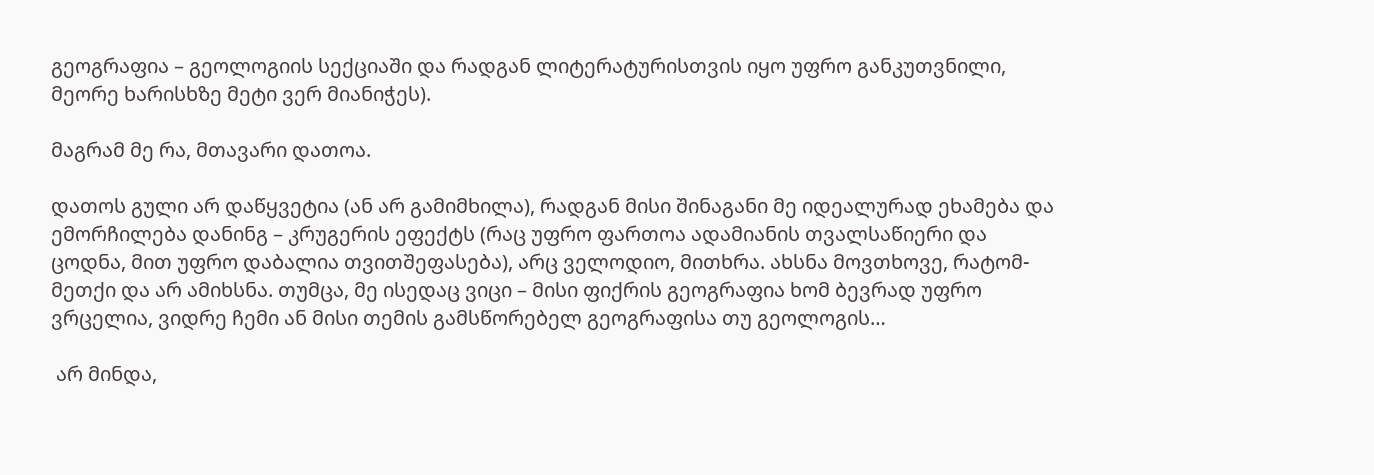გეოგრაფია – გეოლოგიის სექციაში და რადგან ლიტერატურისთვის იყო უფრო განკუთვნილი, მეორე ხარისხზე მეტი ვერ მიანიჭეს).

მაგრამ მე რა, მთავარი დათოა.

დათოს გული არ დაწყვეტია (ან არ გამიმხილა), რადგან მისი შინაგანი მე იდეალურად ეხამება და ემორჩილება დანინგ – კრუგერის ეფექტს (რაც უფრო ფართოა ადამიანის თვალსაწიერი და ცოდნა, მით უფრო დაბალია თვითშეფასება), არც ველოდიო, მითხრა. ახსნა მოვთხოვე, რატომ-მეთქი და არ ამიხსნა. თუმცა, მე ისედაც ვიცი – მისი ფიქრის გეოგრაფია ხომ ბევრად უფრო ვრცელია, ვიდრე ჩემი ან მისი თემის გამსწორებელ გეოგრაფისა თუ გეოლოგის…

 არ მინდა,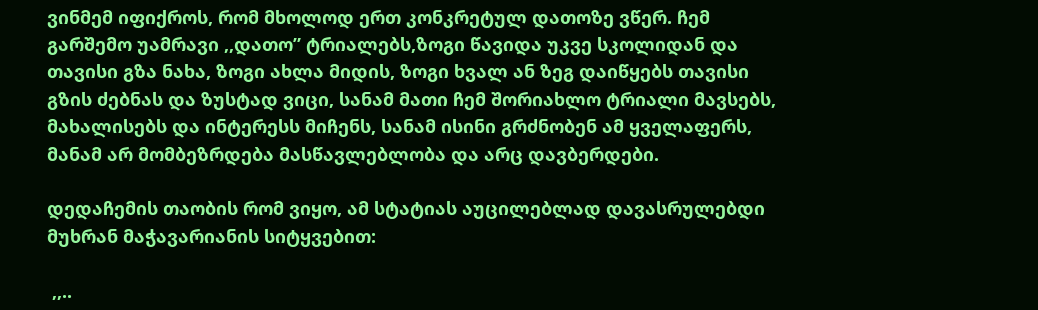ვინმემ იფიქროს, რომ მხოლოდ ერთ კონკრეტულ დათოზე ვწერ. ჩემ გარშემო უამრავი ,,დათო” ტრიალებს,ზოგი წავიდა უკვე სკოლიდან და თავისი გზა ნახა, ზოგი ახლა მიდის, ზოგი ხვალ ან ზეგ დაიწყებს თავისი გზის ძებნას და ზუსტად ვიცი, სანამ მათი ჩემ შორიახლო ტრიალი მავსებს, მახალისებს და ინტერესს მიჩენს, სანამ ისინი გრძნობენ ამ ყველაფერს, მანამ არ მომბეზრდება მასწავლებლობა და არც დავბერდები.

დედაჩემის თაობის რომ ვიყო, ამ სტატიას აუცილებლად დავასრულებდი მუხრან მაჭავარიანის სიტყვებით:

 ,,..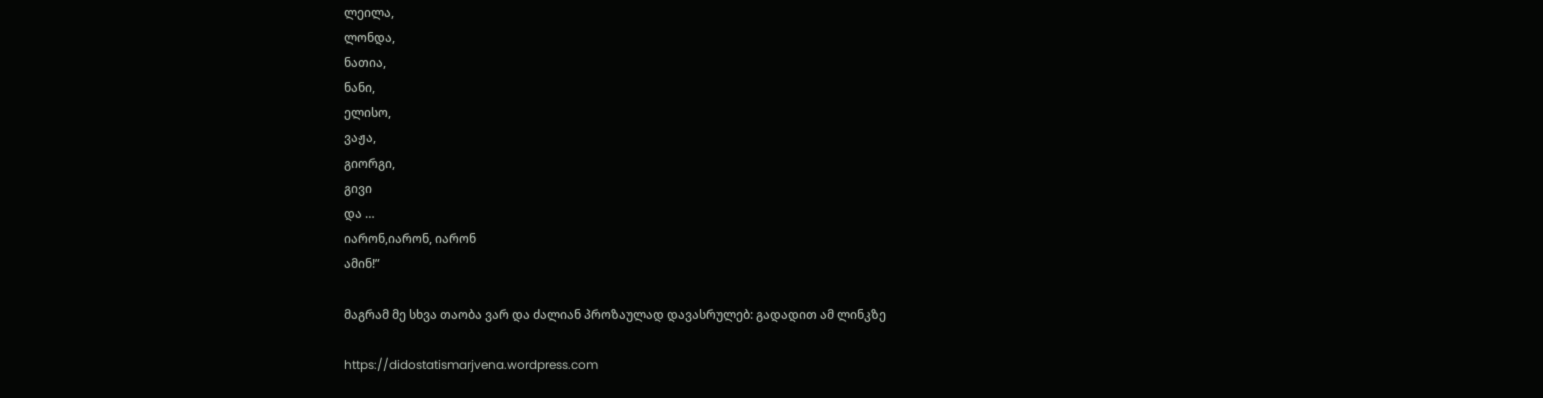ლეილა,
ლონდა,
ნათია,
ნანი,
ელისო,
ვაჟა,
გიორგი,
გივი
და …
იარონ,იარონ, იარონ
ამინ!”

მაგრამ მე სხვა თაობა ვარ და ძალიან პროზაულად დავასრულებ: გადადით ამ ლინკზე

https://didostatismarjvena.wordpress.com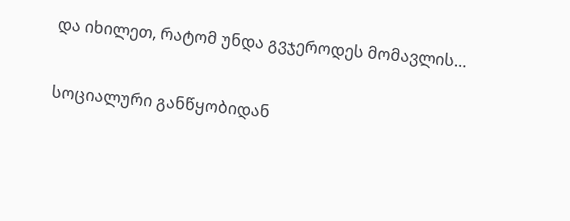და იხილეთ, რატომ უნდა გვჯეროდეს მომავლის…

სოციალური განწყობიდან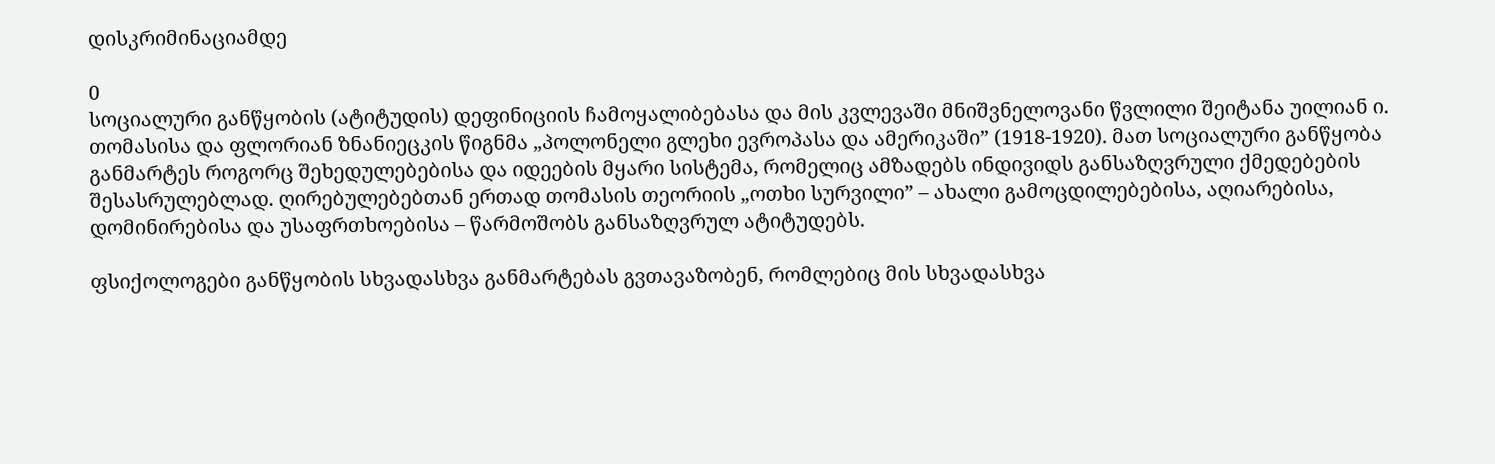დისკრიმინაციამდე

0
სოციალური განწყობის (ატიტუდის) დეფინიციის ჩამოყალიბებასა და მის კვლევაში მნიშვნელოვანი წვლილი შეიტანა უილიან ი. თომასისა და ფლორიან ზნანიეცკის წიგნმა „პოლონელი გლეხი ევროპასა და ამერიკაში” (1918-1920). მათ სოციალური განწყობა განმარტეს როგორც შეხედულებებისა და იდეების მყარი სისტემა, რომელიც ამზადებს ინდივიდს განსაზღვრული ქმედებების შესასრულებლად. ღირებულებებთან ერთად თომასის თეორიის „ოთხი სურვილი” – ახალი გამოცდილებებისა, აღიარებისა, დომინირებისა და უსაფრთხოებისა – წარმოშობს განსაზღვრულ ატიტუდებს.

ფსიქოლოგები განწყობის სხვადასხვა განმარტებას გვთავაზობენ, რომლებიც მის სხვადასხვა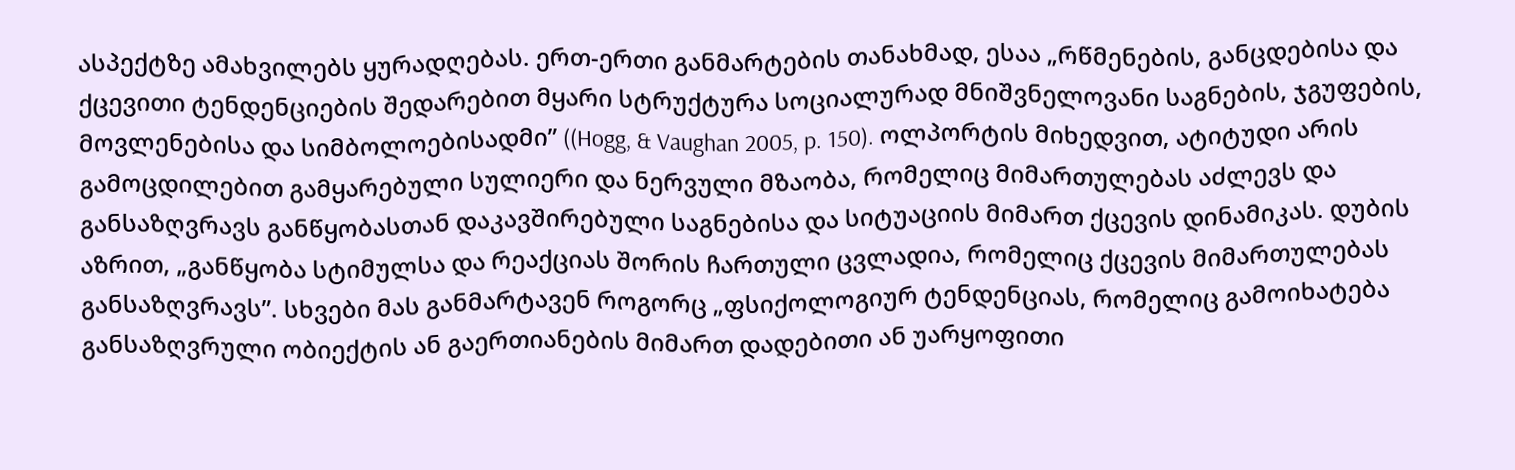ასპექტზე ამახვილებს ყურადღებას. ერთ-ერთი განმარტების თანახმად, ესაა „რწმენების, განცდებისა და ქცევითი ტენდენციების შედარებით მყარი სტრუქტურა სოციალურად მნიშვნელოვანი საგნების, ჯგუფების, მოვლენებისა და სიმბოლოებისადმი” ((Hogg, & Vaughan 2005, p. 150). ოლპორტის მიხედვით, ატიტუდი არის გამოცდილებით გამყარებული სულიერი და ნერვული მზაობა, რომელიც მიმართულებას აძლევს და განსაზღვრავს განწყობასთან დაკავშირებული საგნებისა და სიტუაციის მიმართ ქცევის დინამიკას. დუბის აზრით, „განწყობა სტიმულსა და რეაქციას შორის ჩართული ცვლადია, რომელიც ქცევის მიმართულებას განსაზღვრავს”. სხვები მას განმარტავენ როგორც „ფსიქოლოგიურ ტენდენციას, რომელიც გამოიხატება განსაზღვრული ობიექტის ან გაერთიანების მიმართ დადებითი ან უარყოფითი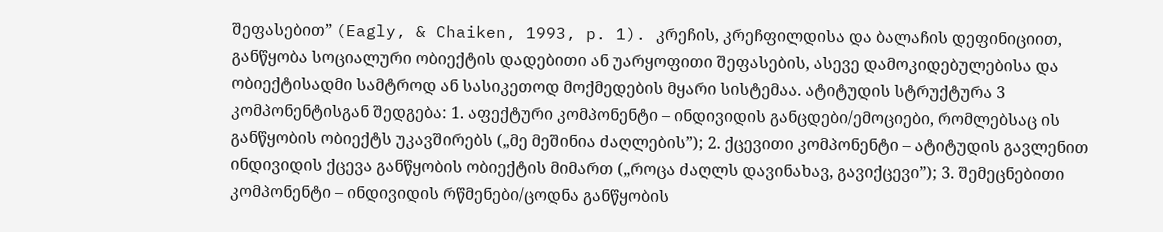შეფასებით” (Eagly, & Chaiken, 1993, p. 1). კრეჩის, კრეჩფილდისა და ბალაჩის დეფინიციით, განწყობა სოციალური ობიექტის დადებითი ან უარყოფითი შეფასების, ასევე დამოკიდებულებისა და ობიექტისადმი სამტროდ ან სასიკეთოდ მოქმედების მყარი სისტემაა. ატიტუდის სტრუქტურა 3 კომპონენტისგან შედგება: 1. აფექტური კომპონენტი – ინდივიდის განცდები/ემოციები, რომლებსაც ის განწყობის ობიექტს უკავშირებს („მე მეშინია ძაღლების”); 2. ქცევითი კომპონენტი – ატიტუდის გავლენით ინდივიდის ქცევა განწყობის ობიექტის მიმართ („როცა ძაღლს დავინახავ, გავიქცევი”); 3. შემეცნებითი კომპონენტი – ინდივიდის რწმენები/ცოდნა განწყობის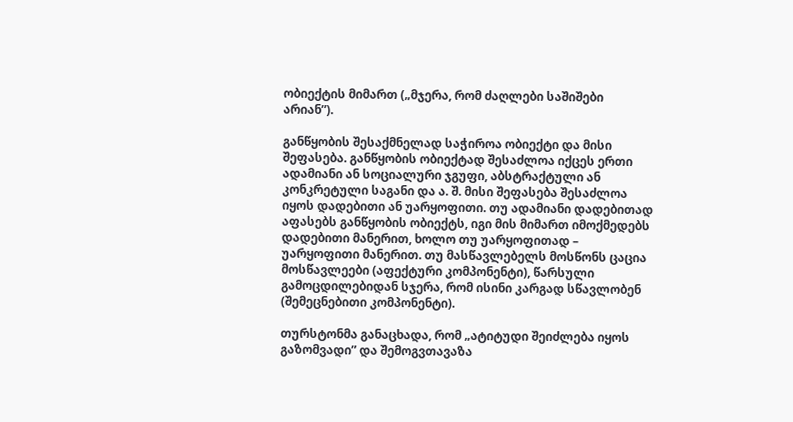ობიექტის მიმართ („მჯერა, რომ ძაღლები საშიშები არიან”).

განწყობის შესაქმნელად საჭიროა ობიექტი და მისი შეფასება. განწყობის ობიექტად შესაძლოა იქცეს ერთი ადამიანი ან სოციალური ჯგუფი, აბსტრაქტული ან კონკრეტული საგანი და ა. შ. მისი შეფასება შესაძლოა იყოს დადებითი ან უარყოფითი. თუ ადამიანი დადებითად აფასებს განწყობის ობიექტს, იგი მის მიმართ იმოქმედებს დადებითი მანერით, ხოლო თუ უარყოფითად – უარყოფითი მანერით. თუ მასწავლებელს მოსწონს ცაცია მოსწავლეები (აფექტური კომპონენტი), წარსული გამოცდილებიდან სჯერა, რომ ისინი კარგად სწავლობენ (შემეცნებითი კომპონენტი).

თურსტონმა განაცხადა, რომ „ატიტუდი შეიძლება იყოს გაზომვადი” და შემოგვთავაზა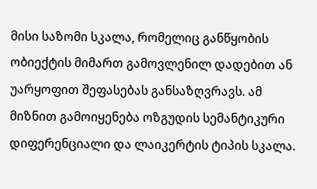მისი საზომი სკალა, რომელიც განწყობის ობიექტის მიმართ გამოვლენილ დადებით ან უარყოფით შეფასებას განსაზღვრავს. ამ მიზნით გამოიყენება ოზგუდის სემანტიკური დიფერენციალი და ლაიკერტის ტიპის სკალა.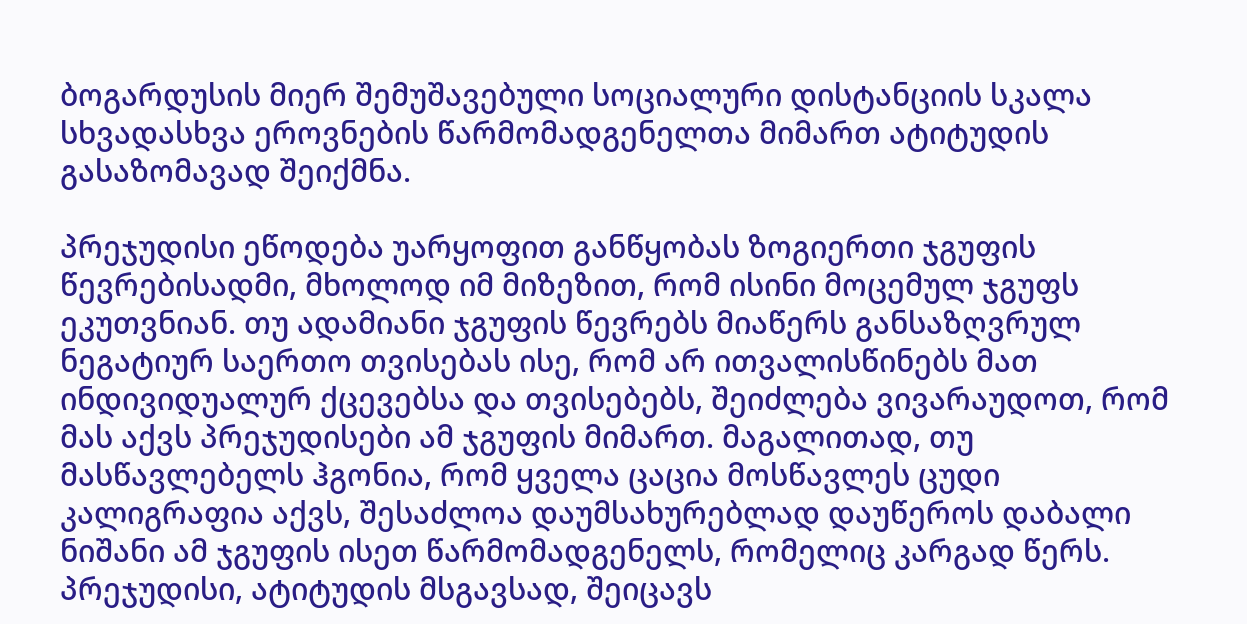ბოგარდუსის მიერ შემუშავებული სოციალური დისტანციის სკალა სხვადასხვა ეროვნების წარმომადგენელთა მიმართ ატიტუდის გასაზომავად შეიქმნა.

პრეჯუდისი ეწოდება უარყოფით განწყობას ზოგიერთი ჯგუფის წევრებისადმი, მხოლოდ იმ მიზეზით, რომ ისინი მოცემულ ჯგუფს ეკუთვნიან. თუ ადამიანი ჯგუფის წევრებს მიაწერს განსაზღვრულ ნეგატიურ საერთო თვისებას ისე, რომ არ ითვალისწინებს მათ ინდივიდუალურ ქცევებსა და თვისებებს, შეიძლება ვივარაუდოთ, რომ მას აქვს პრეჯუდისები ამ ჯგუფის მიმართ. მაგალითად, თუ მასწავლებელს ჰგონია, რომ ყველა ცაცია მოსწავლეს ცუდი კალიგრაფია აქვს, შესაძლოა დაუმსახურებლად დაუწეროს დაბალი ნიშანი ამ ჯგუფის ისეთ წარმომადგენელს, რომელიც კარგად წერს. პრეჯუდისი, ატიტუდის მსგავსად, შეიცავს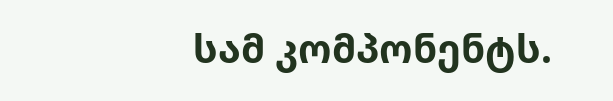სამ კომპონენტს.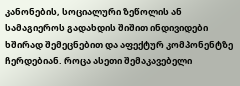კანონების, სოციალური ზეწოლის ან სამაგიეროს გადახდის შიშით ინდივიდები ხშირად შემეცნებით და აფექტურ კომპონენტზე ჩერდებიან. როცა ასეთი შემაკავებელი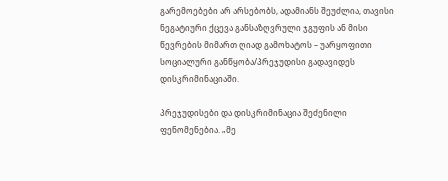გარემოებები არ არსებობს, ადამიანს შეუძლია, თავისი ნეგატიური ქცევა განსაზღვრული ჯგუფის ან მისი წევრების მიმართ ღიად გამოხატოს – უარყოფითი სოციალური განწყობა/პრეჯუდისი გადავიდეს დისკრიმინაციაში.

პრეჯუდისები და დისკრიმინაცია შეძენილი ფენომენებია. „მე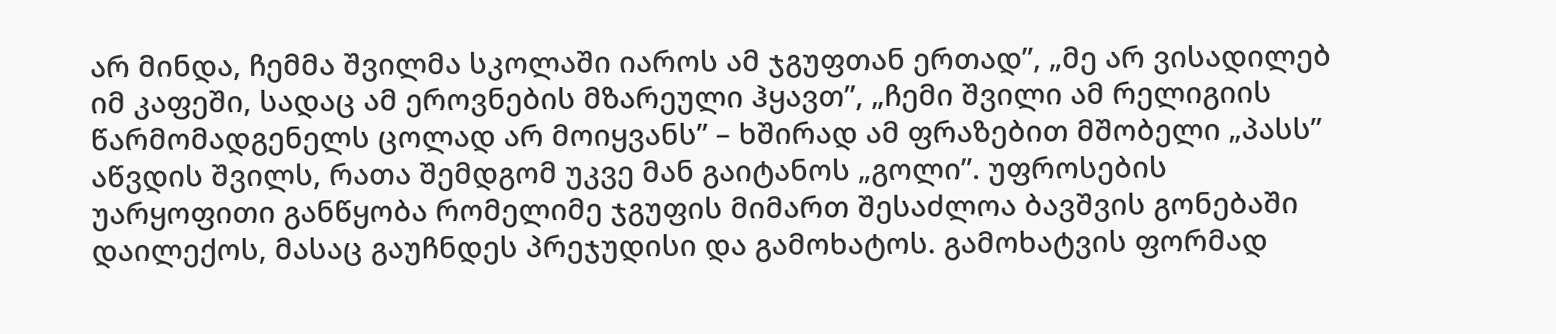არ მინდა, ჩემმა შვილმა სკოლაში იაროს ამ ჯგუფთან ერთად”, „მე არ ვისადილებ იმ კაფეში, სადაც ამ ეროვნების მზარეული ჰყავთ”, „ჩემი შვილი ამ რელიგიის წარმომადგენელს ცოლად არ მოიყვანს” – ხშირად ამ ფრაზებით მშობელი „პასს” აწვდის შვილს, რათა შემდგომ უკვე მან გაიტანოს „გოლი”. უფროსების უარყოფითი განწყობა რომელიმე ჯგუფის მიმართ შესაძლოა ბავშვის გონებაში დაილექოს, მასაც გაუჩნდეს პრეჯუდისი და გამოხატოს. გამოხატვის ფორმად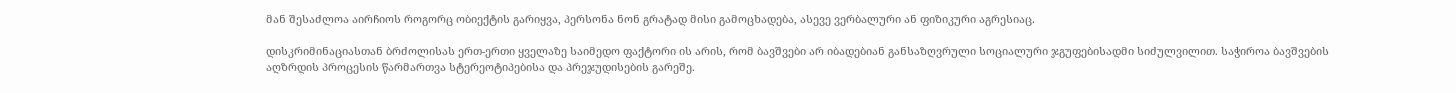მან შესაძლოა აირჩიოს როგორც ობიექტის გარიყვა, პერსონა ნონ გრატად მისი გამოცხადება, ასევე ვერბალური ან ფიზიკური აგრესიაც.

დისკრიმინაციასთან ბრძოლისას ერთ-ერთი ყველაზე საიმედო ფაქტორი ის არის, რომ ბავშვები არ იბადებიან განსაზღვრული სოციალური ჯგუფებისადმი სიძულვილით. საჭიროა ბავშვების აღზრდის პროცესის წარმართვა სტერეოტიპებისა და პრეჯუდისების გარეშე.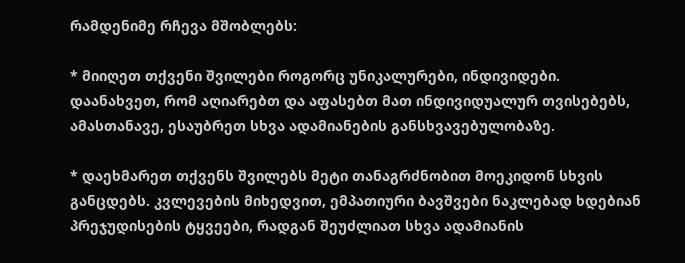რამდენიმე რჩევა მშობლებს:

* მიიღეთ თქვენი შვილები როგორც უნიკალურები, ინდივიდები. დაანახვეთ, რომ აღიარებთ და აფასებთ მათ ინდივიდუალურ თვისებებს, ამასთანავე, ესაუბრეთ სხვა ადამიანების განსხვავებულობაზე.

* დაეხმარეთ თქვენს შვილებს მეტი თანაგრძნობით მოეკიდონ სხვის განცდებს. კვლევების მიხედვით, ემპათიური ბავშვები ნაკლებად ხდებიან პრეჯუდისების ტყვეები, რადგან შეუძლიათ სხვა ადამიანის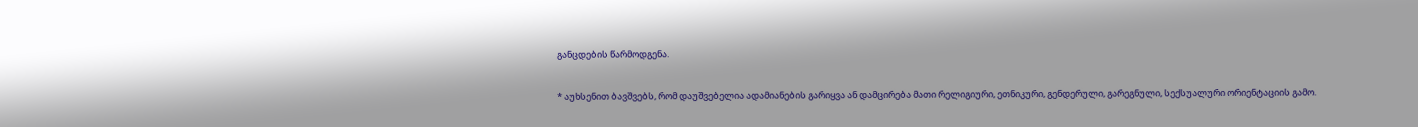განცდების წარმოდგენა.

* აუხსენით ბავშვებს, რომ დაუშვებელია ადამიანების გარიყვა ან დამცირება მათი რელიგიური, ეთნიკური, გენდერული, გარეგნული, სექსუალური ორიენტაციის გამო.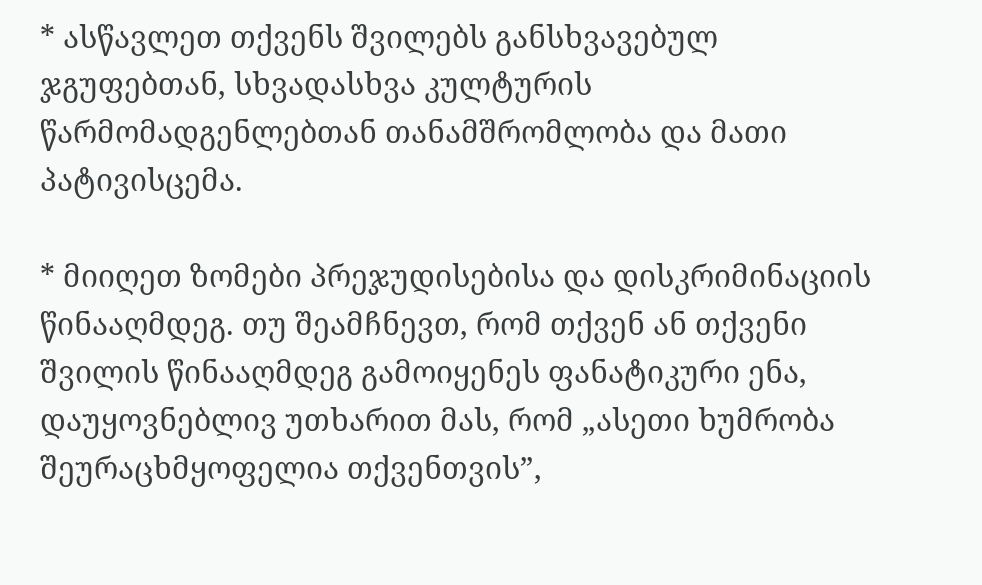* ასწავლეთ თქვენს შვილებს განსხვავებულ ჯგუფებთან, სხვადასხვა კულტურის წარმომადგენლებთან თანამშრომლობა და მათი პატივისცემა.

* მიიღეთ ზომები პრეჯუდისებისა და დისკრიმინაციის წინააღმდეგ. თუ შეამჩნევთ, რომ თქვენ ან თქვენი შვილის წინააღმდეგ გამოიყენეს ფანატიკური ენა, დაუყოვნებლივ უთხარით მას, რომ „ასეთი ხუმრობა შეურაცხმყოფელია თქვენთვის”,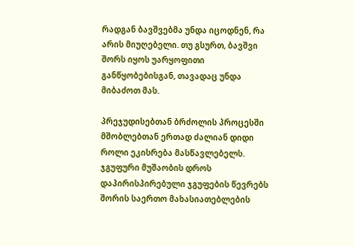რადგან ბავშვებმა უნდა იცოდნენ, რა არის მიუღებელი. თუ გსურთ, ბავშვი შორს იყოს უარყოფითი განწყობებისგან, თავადაც უნდა მიბაძოთ მას.

პრეჯუდისებთან ბრძოლის პროცესში მშობლებთან ერთად ძალიან დიდი როლი ეკისრება მასწავლებელს. ჯგუფური მუშაობის დროს დაპირისპირებული ჯგუფების წევრებს შორის საერთო მახასიათებლების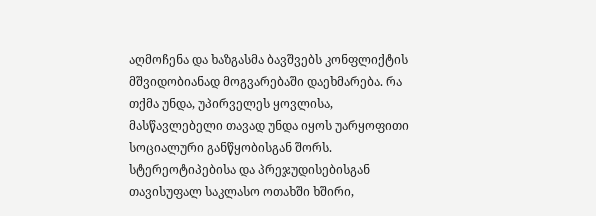აღმოჩენა და ხაზგასმა ბავშვებს კონფლიქტის მშვიდობიანად მოგვარებაში დაეხმარება. რა თქმა უნდა, უპირველეს ყოვლისა, მასწავლებელი თავად უნდა იყოს უარყოფითი სოციალური განწყობისგან შორს. სტერეოტიპებისა და პრეჯუდისებისგან თავისუფალ საკლასო ოთახში ხშირი,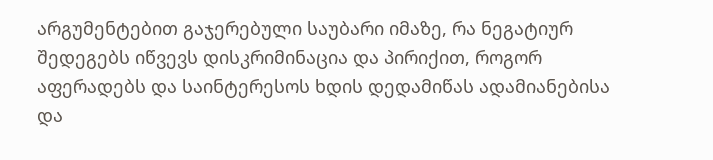არგუმენტებით გაჯერებული საუბარი იმაზე, რა ნეგატიურ შედეგებს იწვევს დისკრიმინაცია და პირიქით, როგორ აფერადებს და საინტერესოს ხდის დედამიწას ადამიანებისა და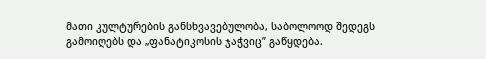მათი კულტურების განსხვავებულობა, საბოლოოდ შედეგს გამოიღებს და „ფანატიკოსის ჯაჭვიც” გაწყდება.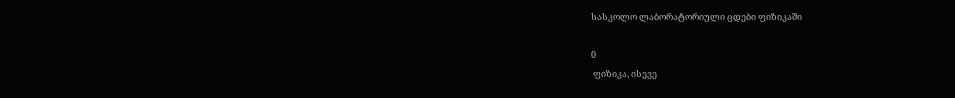სასკოლო ლაბორატორიული ცდები ფიზიკაში

0
 ფიზიკა, ისევე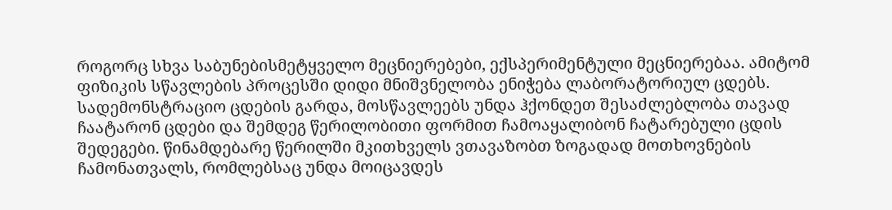როგორც სხვა საბუნებისმეტყველო მეცნიერებები, ექსპერიმენტული მეცნიერებაა. ამიტომ ფიზიკის სწავლების პროცესში დიდი მნიშვნელობა ენიჭება ლაბორატორიულ ცდებს. სადემონსტრაციო ცდების გარდა, მოსწავლეებს უნდა ჰქონდეთ შესაძლებლობა თავად ჩაატარონ ცდები და შემდეგ წერილობითი ფორმით ჩამოაყალიბონ ჩატარებული ცდის შედეგები. წინამდებარე წერილში მკითხველს ვთავაზობთ ზოგადად მოთხოვნების ჩამონათვალს, რომლებსაც უნდა მოიცავდეს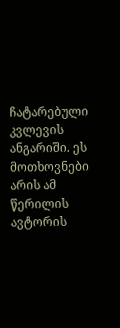ჩატარებული კვლევის ანგარიში. ეს მოთხოვნები არის ამ წერილის ავტორის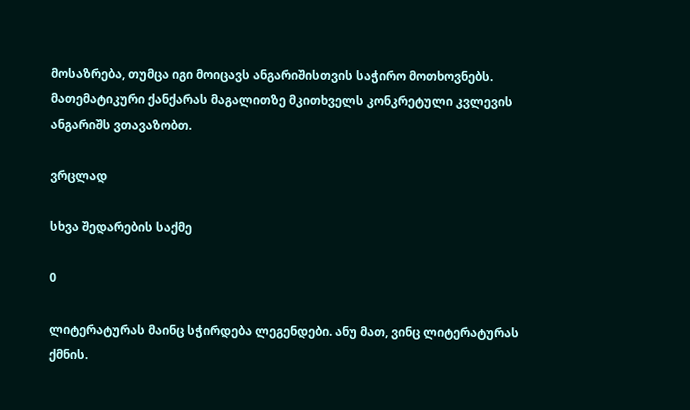მოსაზრება, თუმცა იგი მოიცავს ანგარიშისთვის საჭირო მოთხოვნებს. მათემატიკური ქანქარას მაგალითზე მკითხველს კონკრეტული კვლევის ანგარიშს ვთავაზობთ.

ვრცლად

სხვა შედარების საქმე

0

ლიტერატურას მაინც სჭირდება ლეგენდები. ანუ მათ, ვინც ლიტერატურას ქმნის.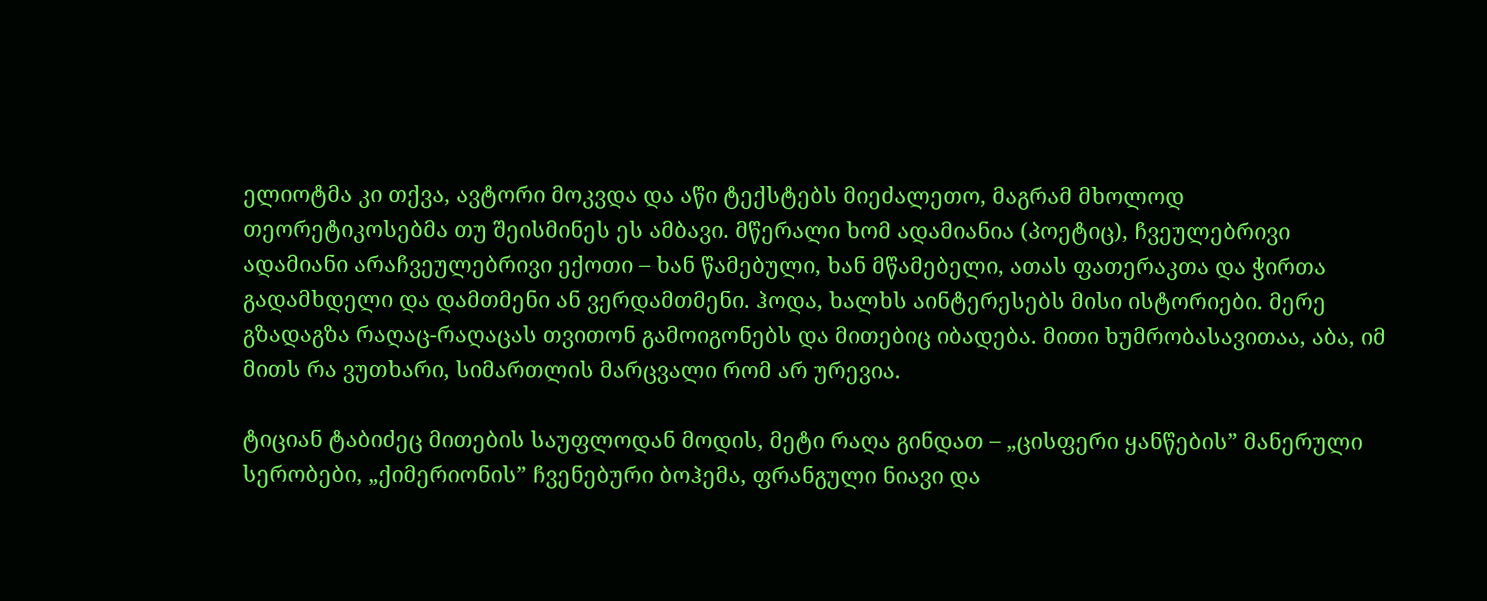ელიოტმა კი თქვა, ავტორი მოკვდა და აწი ტექსტებს მიეძალეთო, მაგრამ მხოლოდ თეორეტიკოსებმა თუ შეისმინეს ეს ამბავი. მწერალი ხომ ადამიანია (პოეტიც), ჩვეულებრივი ადამიანი არაჩვეულებრივი ექოთი – ხან წამებული, ხან მწამებელი, ათას ფათერაკთა და ჭირთა გადამხდელი და დამთმენი ან ვერდამთმენი. ჰოდა, ხალხს აინტერესებს მისი ისტორიები. მერე გზადაგზა რაღაც-რაღაცას თვითონ გამოიგონებს და მითებიც იბადება. მითი ხუმრობასავითაა, აბა, იმ მითს რა ვუთხარი, სიმართლის მარცვალი რომ არ ურევია.

ტიციან ტაბიძეც მითების საუფლოდან მოდის, მეტი რაღა გინდათ – „ცისფერი ყანწების” მანერული სერობები, „ქიმერიონის” ჩვენებური ბოჰემა, ფრანგული ნიავი და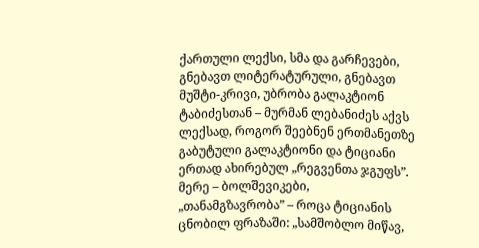ქართული ლექსი, სმა და გარჩევები, გნებავთ ლიტერატურული, გნებავთ მუშტი-კრივი, უბრობა გალაკტიონ ტაბიძესთან – მურმან ლებანიძეს აქვს ლექსად, როგორ შეებნენ ერთმანეთზე გაბუტული გალაკტიონი და ტიციანი ერთად ახირებულ „რეგვენთა ჯგუფს”. მერე – ბოლშევიკები, „თანამგზავრობა” – როცა ტიციანის ცნობილ ფრაზაში: „სამშობლო მიწავ,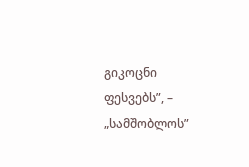გიკოცნი ფესვებს”, – „სამშობლოს”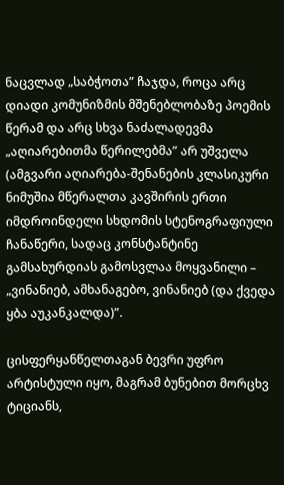ნაცვლად „საბჭოთა” ჩაჯდა, როცა არც დიადი კომუნიზმის მშენებლობაზე პოემის წერამ და არც სხვა ნაძალადევმა „აღიარებითმა წერილებმა” არ უშველა (ამგვარი აღიარება-შენანების კლასიკური ნიმუშია მწერალთა კავშირის ერთი იმდროინდელი სხდომის სტენოგრაფიული ჩანაწერი, სადაც კონსტანტინე გამსახურდიას გამოსვლაა მოყვანილი – „ვინანიებ, ამხანაგებო, ვინანიებ (და ქვედა ყბა აუკანკალდა)”.

ცისფერყანწელთაგან ბევრი უფრო არტისტული იყო, მაგრამ ბუნებით მორცხვ ტიციანს,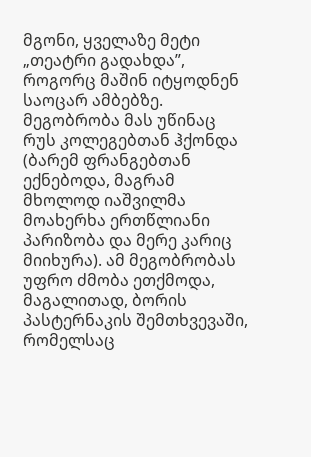მგონი, ყველაზე მეტი „თეატრი გადახდა”, როგორც მაშინ იტყოდნენ საოცარ ამბებზე. მეგობრობა მას უწინაც რუს კოლეგებთან ჰქონდა (ბარემ ფრანგებთან ექნებოდა, მაგრამ მხოლოდ იაშვილმა მოახერხა ერთწლიანი პარიზობა და მერე კარიც მიიხურა). ამ მეგობრობას უფრო ძმობა ეთქმოდა, მაგალითად, ბორის პასტერნაკის შემთხვევაში, რომელსაც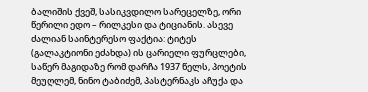ბალიშის ქვეშ, სასიკვდილო სარეცელზე, ორი წერილი ედო – რილკესი და ტიციანის. ასევე ძალიან საინტერესო ფაქტია: ტიტეს (გალაკტიონი ეძახდა) ის ცარიელი ფურცლები, საწერ მაგიდაზე რომ დარჩა 1937 წელს, პოეტის მეუღლემ, ნინო ტაბიძემ, პასტერნაკს აჩუქა და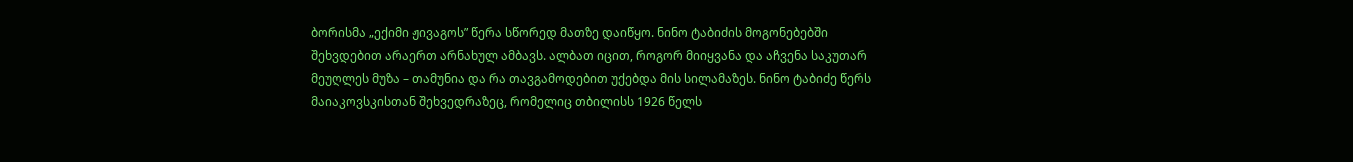ბორისმა „ექიმი ჟივაგოს” წერა სწორედ მათზე დაიწყო. ნინო ტაბიძის მოგონებებში შეხვდებით არაერთ არნახულ ამბავს. ალბათ იცით, როგორ მიიყვანა და აჩვენა საკუთარ მეუღლეს მუზა – თამუნია და რა თავგამოდებით უქებდა მის სილამაზეს. ნინო ტაბიძე წერს მაიაკოვსკისთან შეხვედრაზეც, რომელიც თბილისს 1926 წელს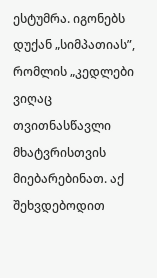ესტუმრა. იგონებს დუქან „სიმპათიას”, რომლის „კედლები ვიღაც თვითნასწავლი მხატვრისთვის მიებარებინათ. აქ შეხვდებოდით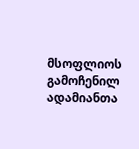მსოფლიოს გამოჩენილ ადამიანთა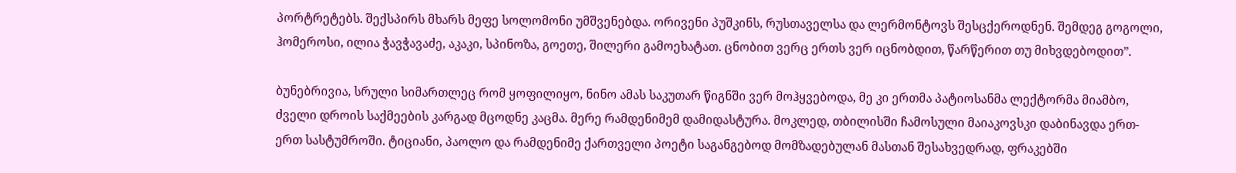პორტრეტებს. შექსპირს მხარს მეფე სოლომონი უმშვენებდა. ორივენი პუშკინს, რუსთაველსა და ლერმონტოვს შესცქეროდნენ. შემდეგ გოგოლი, ჰომეროსი, ილია ჭავჭავაძე, აკაკი, სპინოზა, გოეთე, შილერი გამოეხატათ. ცნობით ვერც ერთს ვერ იცნობდით, წარწერით თუ მიხვდებოდით”.

ბუნებრივია, სრული სიმართლეც რომ ყოფილიყო, ნინო ამას საკუთარ წიგნში ვერ მოჰყვებოდა, მე კი ერთმა პატიოსანმა ლექტორმა მიამბო, ძველი დროის საქმეების კარგად მცოდნე კაცმა. მერე რამდენიმემ დამიდასტურა. მოკლედ, თბილისში ჩამოსული მაიაკოვსკი დაბინავდა ერთ-ერთ სასტუმროში. ტიციანი, პაოლო და რამდენიმე ქართველი პოეტი საგანგებოდ მომზადებულან მასთან შესახვედრად, ფრაკებში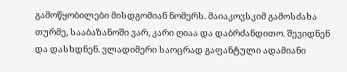გამოწყობილები მისდგომიან ნომერს. მაიაკოვსკიმ გამოსძახა თურმე, სააბაზანოში ვარ, კარი ღიაა და დაბრძანდითო. შევიდნენ და დასხდნენ. ვლადიმერი საოცრად გაფანტული ადამიანი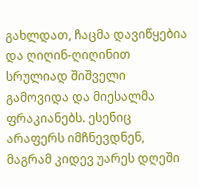გახლდათ, ჩაცმა დავიწყებია და ღიღინ-ღიღინით სრულიად შიშველი გამოვიდა და მიესალმა ფრაკიანებს. ესენიც არაფერს იმჩნევდნენ, მაგრამ კიდევ უარეს დღეში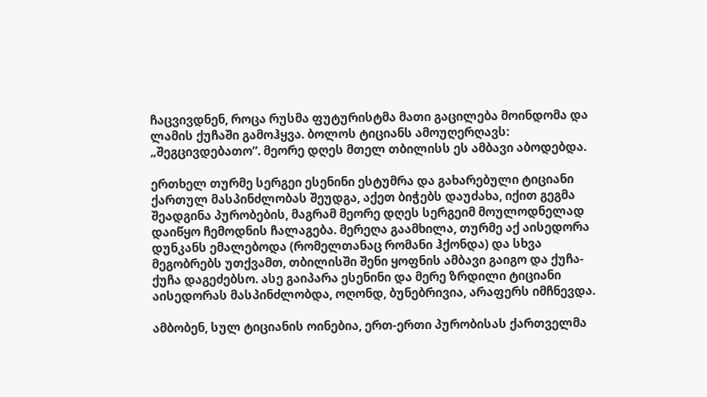ჩაცვივდნენ, როცა რუსმა ფუტურისტმა მათი გაცილება მოინდომა და ლამის ქუჩაში გამოჰყვა. ბოლოს ტიციანს ამოუღერღავს: „შეგცივდებათო”. მეორე დღეს მთელ თბილისს ეს ამბავი აბოდებდა.

ერთხელ თურმე სერგეი ესენინი ესტუმრა და გახარებული ტიციანი ქართულ მასპინძლობას შეუდგა, აქეთ ბიჭებს დაუძახა, იქით გეგმა შეადგინა პურობების, მაგრამ მეორე დღეს სერგეიმ მოულოდნელად დაიწყო ჩემოდნის ჩალაგება. მერეღა გაამხილა, თურმე აქ აისედორა დუნკანს ემალებოდა (რომელთანაც რომანი ჰქონდა) და სხვა მეგობრებს უთქვამთ, თბილისში შენი ყოფნის ამბავი გაიგო და ქუჩა-ქუჩა დაგეძებსო. ასე გაიპარა ესენინი და მერე ზრდილი ტიციანი აისედორას მასპინძლობდა, ოღონდ, ბუნებრივია, არაფერს იმჩნევდა.

ამბობენ, სულ ტიციანის ოინებია, ერთ-ერთი პურობისას ქართველმა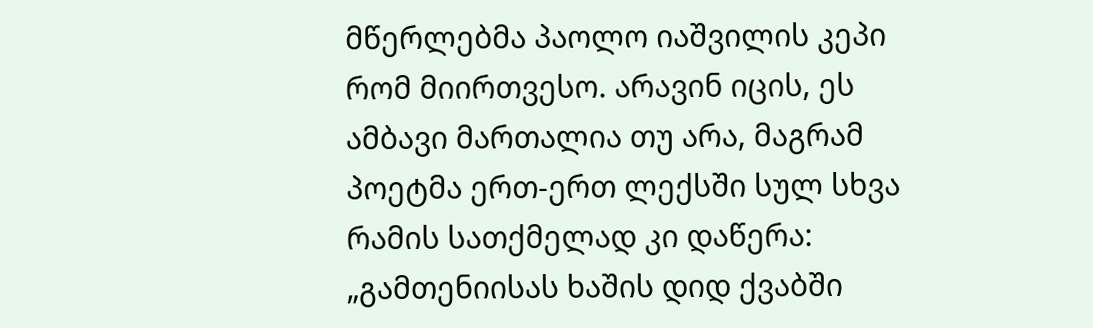მწერლებმა პაოლო იაშვილის კეპი რომ მიირთვესო. არავინ იცის, ეს ამბავი მართალია თუ არა, მაგრამ პოეტმა ერთ-ერთ ლექსში სულ სხვა რამის სათქმელად კი დაწერა: „გამთენიისას ხაშის დიდ ქვაბში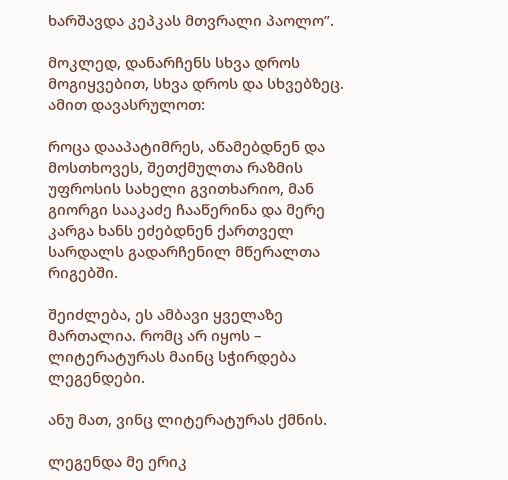ხარშავდა კეპკას მთვრალი პაოლო”.

მოკლედ, დანარჩენს სხვა დროს მოგიყვებით, სხვა დროს და სხვებზეც. ამით დავასრულოთ:

როცა დააპატიმრეს, აწამებდნენ და მოსთხოვეს, შეთქმულთა რაზმის უფროსის სახელი გვითხარიო, მან გიორგი სააკაძე ჩააწერინა და მერე კარგა ხანს ეძებდნენ ქართველ სარდალს გადარჩენილ მწერალთა რიგებში.

შეიძლება, ეს ამბავი ყველაზე მართალია. რომც არ იყოს – ლიტერატურას მაინც სჭირდება ლეგენდები.

ანუ მათ, ვინც ლიტერატურას ქმნის.

ლეგენდა მე ერიკ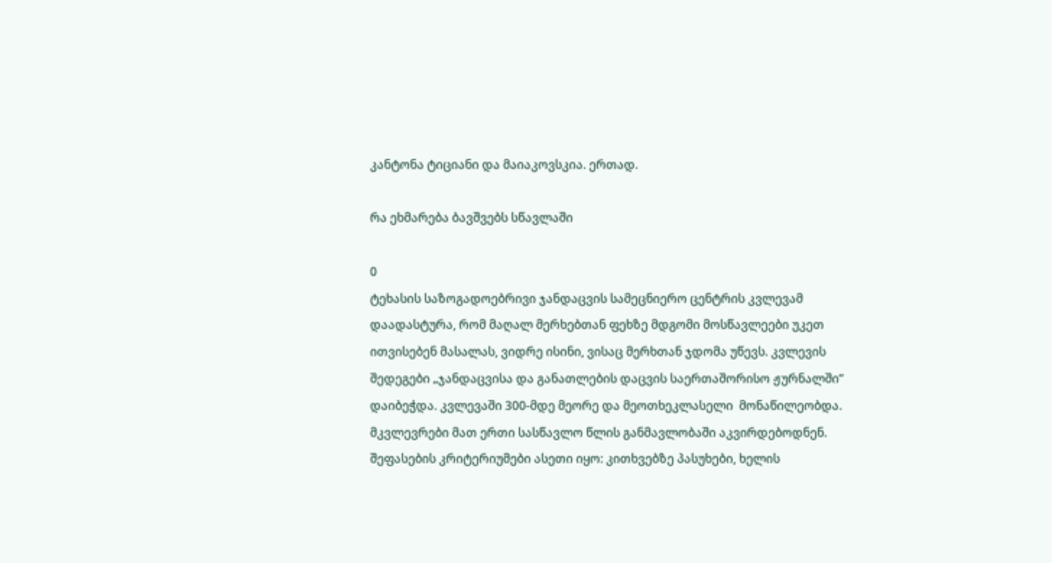კანტონა ტიციანი და მაიაკოვსკია. ერთად.

რა ეხმარება ბავშვებს სწავლაში

0
ტეხასის საზოგადოებრივი ჯანდაცვის სამეცნიერო ცენტრის კვლევამ დაადასტურა, რომ მაღალ მერხებთან ფეხზე მდგომი მოსწავლეები უკეთ ითვისებენ მასალას, ვიდრე ისინი, ვისაც მერხთან ჯდომა უწევს. კვლევის შედეგები „ჯანდაცვისა და განათლების დაცვის საერთაშორისო ჟურნალში” დაიბეჭდა. კვლევაში 300-მდე მეორე და მეოთხეკლასელი  მონაწილეობდა. მკვლევრები მათ ერთი სასწავლო წლის განმავლობაში აკვირდებოდნენ. შეფასების კრიტერიუმები ასეთი იყო: კითხვებზე პასუხები, ხელის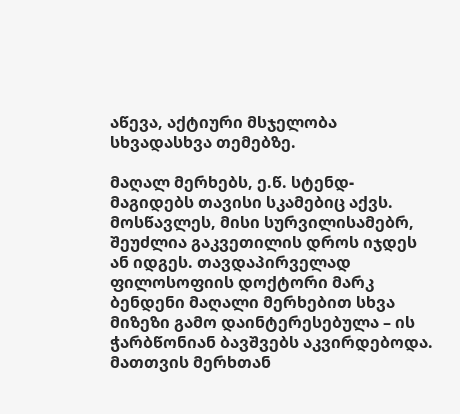აწევა, აქტიური მსჯელობა სხვადასხვა თემებზე.

მაღალ მერხებს, ე.წ. სტენდ-მაგიდებს თავისი სკამებიც აქვს. მოსწავლეს, მისი სურვილისამებრ, შეუძლია გაკვეთილის დროს იჯდეს ან იდგეს. თავდაპირველად ფილოსოფიის დოქტორი მარკ ბენდენი მაღალი მერხებით სხვა მიზეზი გამო დაინტერესებულა – ის ჭარბწონიან ბავშვებს აკვირდებოდა. მათთვის მერხთან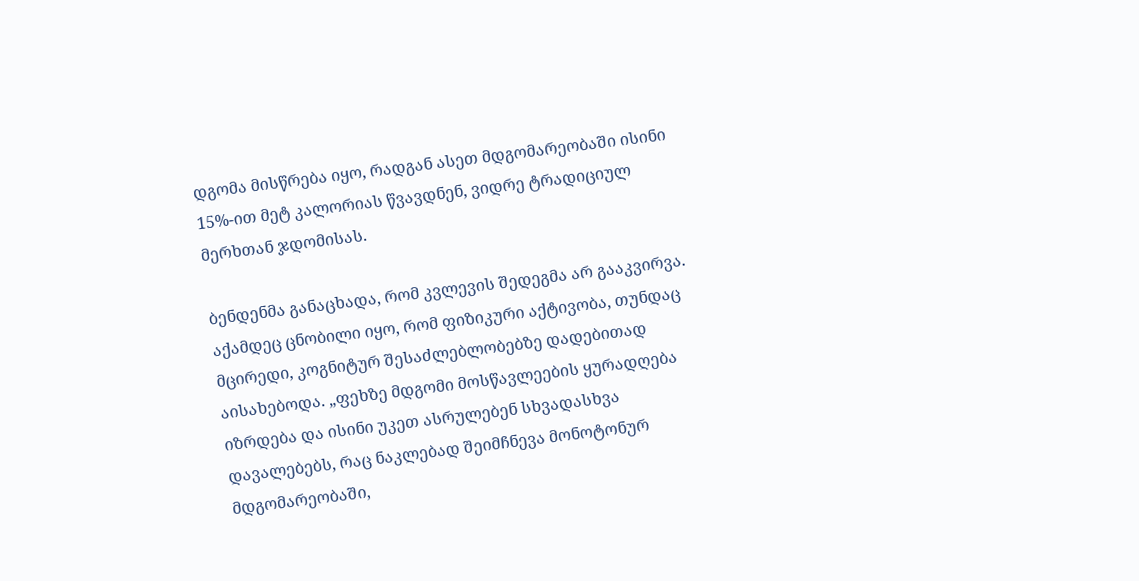დგომა მისწრება იყო, რადგან ასეთ მდგომარეობაში ისინი 15%-ით მეტ კალორიას წვავდნენ, ვიდრე ტრადიციულ მერხთან ჯდომისას.

ბენდენმა განაცხადა, რომ კვლევის შედეგმა არ გააკვირვა. აქამდეც ცნობილი იყო, რომ ფიზიკური აქტივობა, თუნდაც მცირედი, კოგნიტურ შესაძლებლობებზე დადებითად აისახებოდა. „ფეხზე მდგომი მოსწავლეების ყურადღება იზრდება და ისინი უკეთ ასრულებენ სხვადასხვა დავალებებს, რაც ნაკლებად შეიმჩნევა მონოტონურ მდგომარეობაში,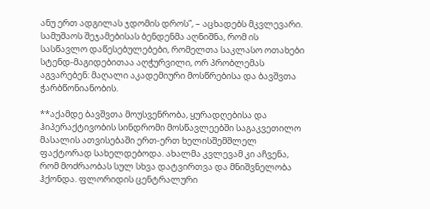ანუ ერთ ადგილას ჯდომის დროს”, – აცხადებს მკვლევარი. სამუშაოს შეჯამებისას ბენდენმა აღნიშნა, რომ ის სასწავლო დაწესებულებები, რომელთა საკლასო ოთახები სტენდ-მაგიდებითაა აღჭურვილი, ორ პრობლემას აგვარებენ: მაღალი აკადემიური მოსწრებისა და ბავშვთა ჭარბწონიანობის.

**აქამდე ბავშვთა მოუსვენრობა, ყურადღებისა და ჰიპერაქტივობის სინდრომი მოსწავლეებში საგაკვეთილო მასალის ათვისებაში ერთ-ერთ ხელისშემშლელ ფაქტორად სახელდებოდა. ახალმა კვლევამ კი აჩვენა, რომ მოძრაობას სულ სხვა დატვირთვა და მნიშვნელობა ჰქონდა. ფლორიდის ცენტრალური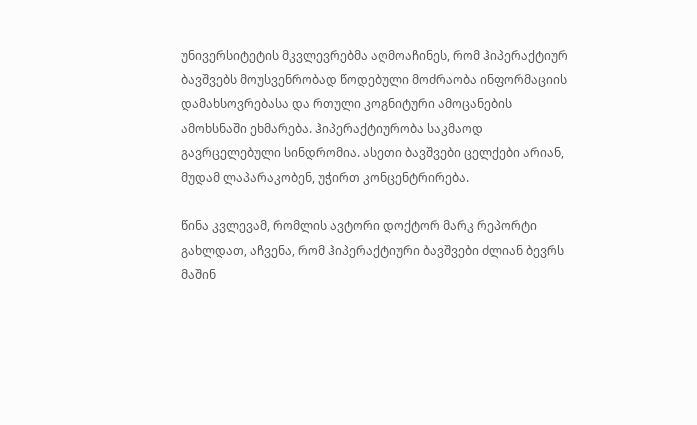უნივერსიტეტის მკვლევრებმა აღმოაჩინეს, რომ ჰიპერაქტიურ ბავშვებს მოუსვენრობად წოდებული მოძრაობა ინფორმაციის დამახსოვრებასა და რთული კოგნიტური ამოცანების ამოხსნაში ეხმარება. ჰიპერაქტიურობა საკმაოდ გავრცელებული სინდრომია. ასეთი ბავშვები ცელქები არიან, მუდამ ლაპარაკობენ, უჭირთ კონცენტრირება.

წინა კვლევამ, რომლის ავტორი დოქტორ მარკ რეპორტი გახლდათ, აჩვენა, რომ ჰიპერაქტიური ბავშვები ძლიან ბევრს მაშინ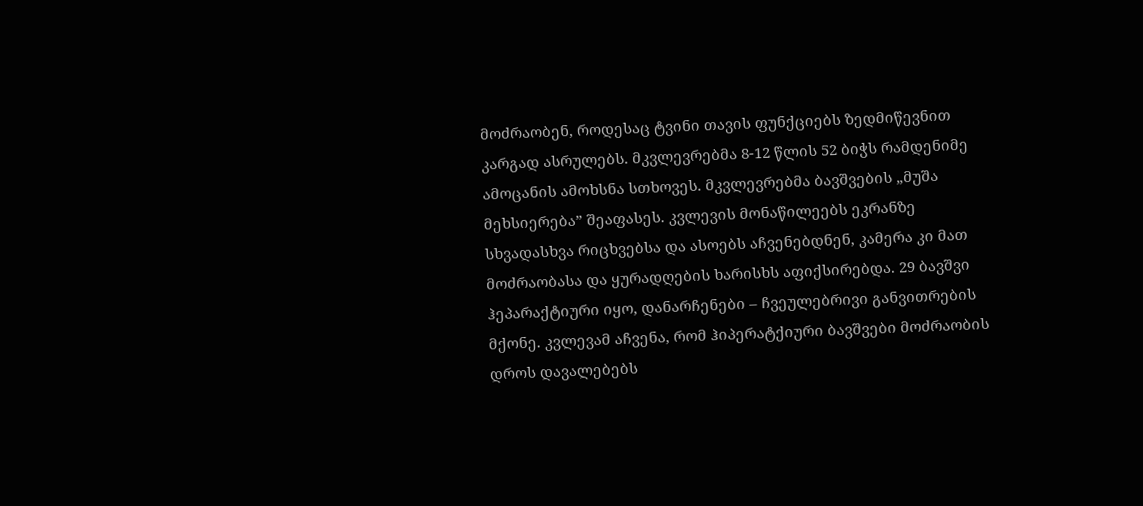მოძრაობენ, როდესაც ტვინი თავის ფუნქციებს ზედმიწევნით კარგად ასრულებს. მკვლევრებმა 8-12 წლის 52 ბიჭს რამდენიმე ამოცანის ამოხსნა სთხოვეს. მკვლევრებმა ბავშვების „მუშა მეხსიერება” შეაფასეს. კვლევის მონაწილეებს ეკრანზე სხვადასხვა რიცხვებსა და ასოებს აჩვენებდნენ, კამერა კი მათ მოძრაობასა და ყურადღების ხარისხს აფიქსირებდა. 29 ბავშვი ჰეპარაქტიური იყო, დანარჩენები – ჩვეულებრივი განვითრების მქონე. კვლევამ აჩვენა, რომ ჰიპერატქიური ბავშვები მოძრაობის დროს დავალებებს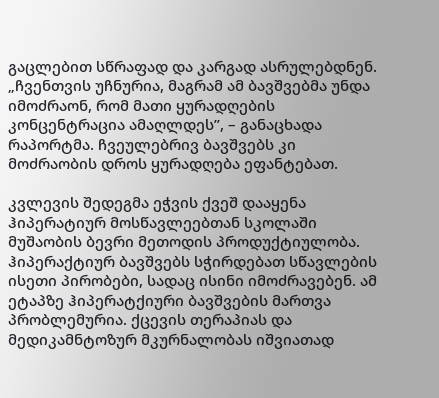გაცლებით სწრაფად და კარგად ასრულებდნენ. „ჩვენთვის უჩნურია, მაგრამ ამ ბავშვებმა უნდა იმოძრაონ, რომ მათი ყურადღების კონცენტრაცია ამაღლდეს”, – განაცხადა რაპორტმა. ჩვეულებრივ ბავშვებს კი მოძრაობის დროს ყურადღება ეფანტებათ.

კვლევის შედეგმა ეჭვის ქვეშ დააყენა ჰიპერატიურ მოსწავლეებთან სკოლაში მუშაობის ბევრი მეთოდის პროდუქტიულობა. ჰიპერაქტიურ ბავშვებს სჭირდებათ სწავლების ისეთი პირობები, სადაც ისინი იმოძრავებენ. ამ ეტაპზე ჰიპერატქიური ბავშვების მართვა პრობლემურია. ქცევის თერაპიას და მედიკამნტოზურ მკურნალობას იშვიათად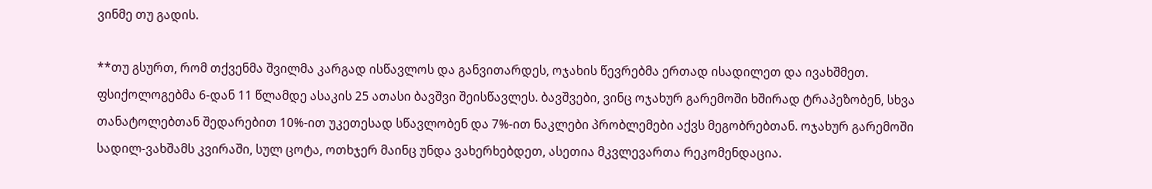ვინმე თუ გადის.

**თუ გსურთ, რომ თქვენმა შვილმა კარგად ისწავლოს და განვითარდეს, ოჯახის წევრებმა ერთად ისადილეთ და ივახშმეთ. ფსიქოლოგებმა 6-დან 11 წლამდე ასაკის 25 ათასი ბავშვი შეისწავლეს. ბავშვები, ვინც ოჯახურ გარემოში ხშირად ტრაპეზობენ, სხვა თანატოლებთან შედარებით 10%-ით უკეთესად სწავლობენ და 7%-ით ნაკლები პრობლემები აქვს მეგობრებთან. ოჯახურ გარემოში სადილ-ვახშამს კვირაში, სულ ცოტა, ოთხჯერ მაინც უნდა ვახერხებდეთ, ასეთია მკვლევართა რეკომენდაცია.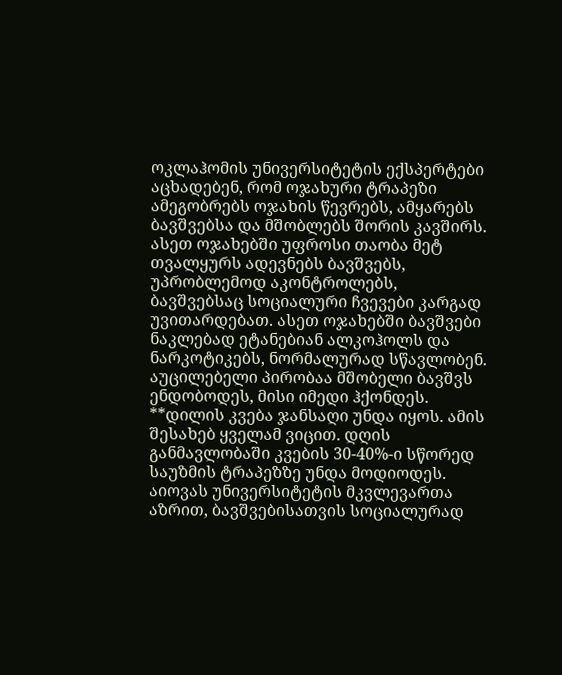ოკლაჰომის უნივერსიტეტის ექსპერტები აცხადებენ, რომ ოჯახური ტრაპეზი ამეგობრებს ოჯახის წევრებს, ამყარებს ბავშვებსა და მშობლებს შორის კავშირს. ასეთ ოჯახებში უფროსი თაობა მეტ თვალყურს ადევნებს ბავშვებს, უპრობლემოდ აკონტროლებს, ბავშვებსაც სოციალური ჩვევები კარგად უვითარდებათ. ასეთ ოჯახებში ბავშვები ნაკლებად ეტანებიან ალკოჰოლს და ნარკოტიკებს, ნორმალურად სწავლობენ. აუცილებელი პირობაა მშობელი ბავშვს ენდობოდეს, მისი იმედი ჰქონდეს.
**დილის კვება ჯანსაღი უნდა იყოს. ამის შესახებ ყველამ ვიცით. დღის განმავლობაში კვების 30-40%-ი სწორედ საუზმის ტრაპეზზე უნდა მოდიოდეს. აიოვას უნივერსიტეტის მკვლევართა აზრით, ბავშვებისათვის სოციალურად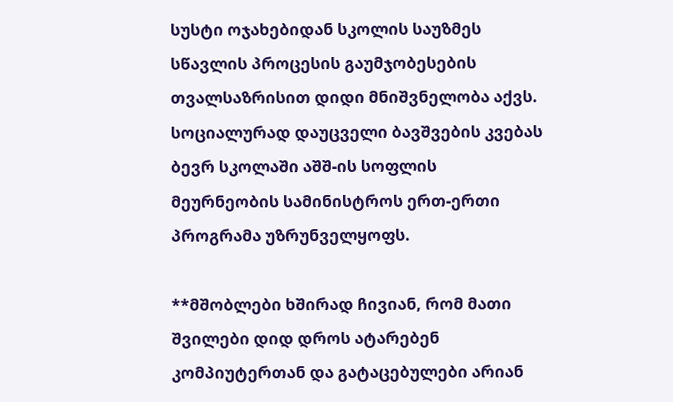სუსტი ოჯახებიდან სკოლის საუზმეს  სწავლის პროცესის გაუმჯობესების თვალსაზრისით დიდი მნიშვნელობა აქვს. სოციალურად დაუცველი ბავშვების კვებას ბევრ სკოლაში აშშ-ის სოფლის მეურნეობის სამინისტროს ერთ-ერთი პროგრამა უზრუნველყოფს.

**მშობლები ხშირად ჩივიან, რომ მათი შვილები დიდ დროს ატარებენ კომპიუტერთან და გატაცებულები არიან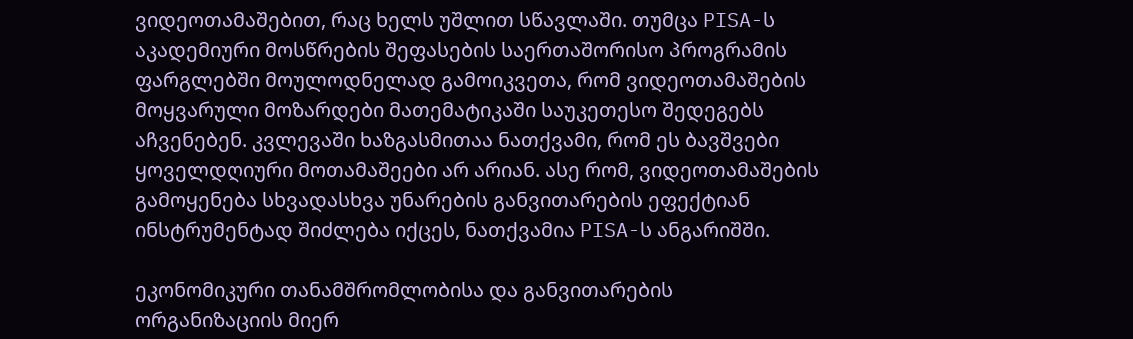ვიდეოთამაშებით, რაც ხელს უშლით სწავლაში. თუმცა PISA-ს აკადემიური მოსწრების შეფასების საერთაშორისო პროგრამის ფარგლებში მოულოდნელად გამოიკვეთა, რომ ვიდეოთამაშების მოყვარული მოზარდები მათემატიკაში საუკეთესო შედეგებს აჩვენებენ. კვლევაში ხაზგასმითაა ნათქვამი, რომ ეს ბავშვები ყოველდღიური მოთამაშეები არ არიან. ასე რომ, ვიდეოთამაშების გამოყენება სხვადასხვა უნარების განვითარების ეფექტიან ინსტრუმენტად შიძლება იქცეს, ნათქვამია PISA-ს ანგარიშში.

ეკონომიკური თანამშრომლობისა და განვითარების ორგანიზაციის მიერ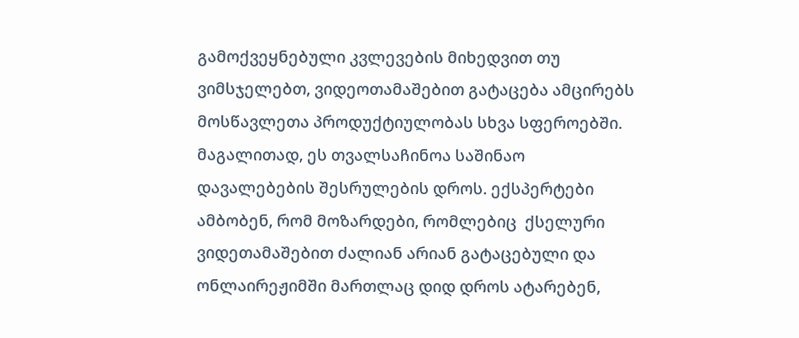გამოქვეყნებული კვლევების მიხედვით თუ ვიმსჯელებთ, ვიდეოთამაშებით გატაცება ამცირებს მოსწავლეთა პროდუქტიულობას სხვა სფეროებში. მაგალითად, ეს თვალსაჩინოა საშინაო დავალებების შესრულების დროს. ექსპერტები ამბობენ, რომ მოზარდები, რომლებიც  ქსელური ვიდეთამაშებით ძალიან არიან გატაცებული და ონლაირეჟიმში მართლაც დიდ დროს ატარებენ,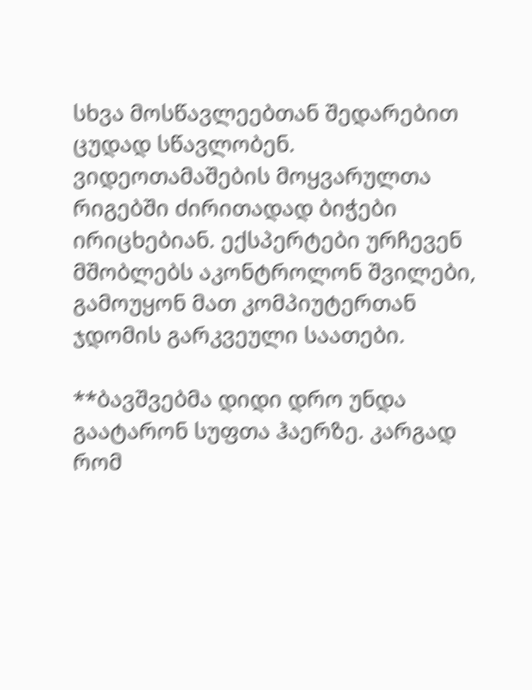სხვა მოსწავლეებთან შედარებით ცუდად სწავლობენ. ვიდეოთამაშების მოყვარულთა რიგებში ძირითადად ბიჭები ირიცხებიან. ექსპერტები ურჩევენ მშობლებს აკონტროლონ შვილები, გამოუყონ მათ კომპიუტერთან ჯდომის გარკვეული საათები.

**ბავშვებმა დიდი დრო უნდა გაატარონ სუფთა ჰაერზე. კარგად რომ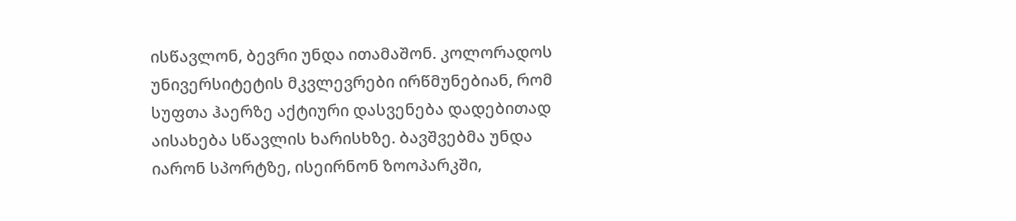ისწავლონ, ბევრი უნდა ითამაშონ. კოლორადოს უნივერსიტეტის მკვლევრები ირწმუნებიან, რომ  სუფთა ჰაერზე აქტიური დასვენება დადებითად აისახება სწავლის ხარისხზე. ბავშვებმა უნდა იარონ სპორტზე, ისეირნონ ზოოპარკში,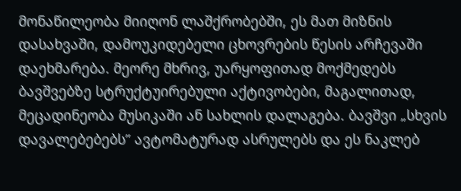მონაწილეობა მიიღონ ლაშქრობებში, ეს მათ მიზნის დასახვაში, დამოუკიდებელი ცხოვრების წესის არჩევაში დაეხმარება. მეორე მხრივ, უარყოფითად მოქმედებს ბავშვებზე სტრუქტუირებული აქტივობები, მაგალითად, მეცადინეობა მუსიკაში ან სახლის დალაგება. ბავშვი „სხვის დავალებებებს” ავტომატურად ასრულებს და ეს ნაკლებ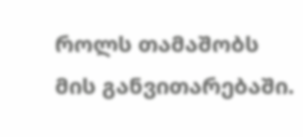როლს თამაშობს მის განვითარებაში.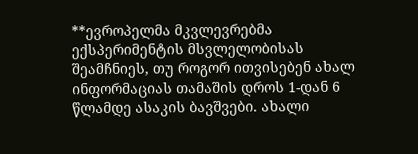**ევროპელმა მკვლევრებმა ექსპერიმენტის მსვლელობისას შეამჩნიეს, თუ როგორ ითვისებენ ახალ ინფორმაციას თამაშის დროს 1-დან 6 წლამდე ასაკის ბავშვები. ახალი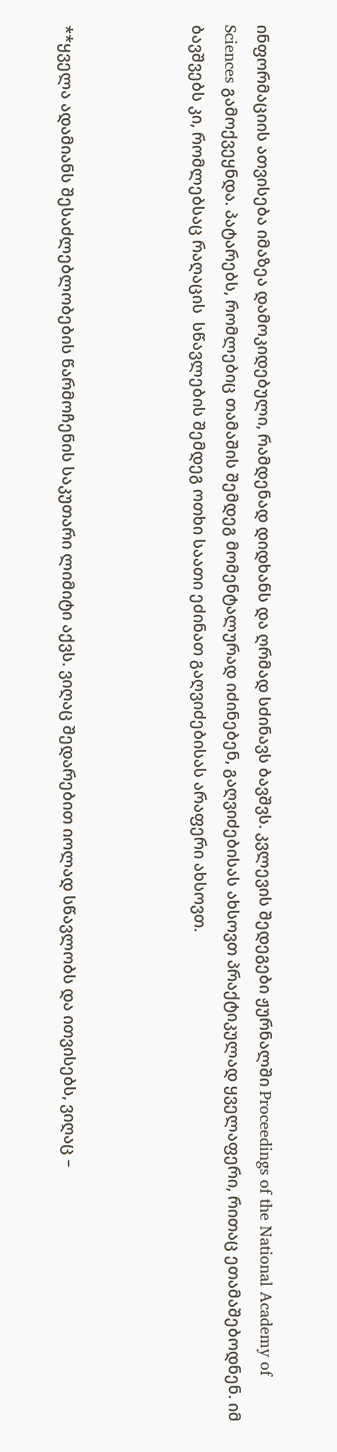ინფორმაციის ათვისება იმაზეა დამოკიდებული, რამდენად დიდხანს და ღრმად სძინავს ბავშვს. კვლევის შედეგები ჟურნალში Proceedings of the National Academy of Sciences გამოქვეყნდა. პატარებს, რომლებიც თამაშის შემდეგ მომენტალურად იძინებენ, გაღვიძებისას ახსოვთ პრაქტიკულად ყველაფერი, რითაც ეთამაშებოდნენ. იმ ბავშვებს კი, რომლებსაც რაღაცის  სწავლების შემდეგ ოთხი საათი ეძინათ გაღვიძებისას არაფერი ახსოვთ.



**ყველა ადამიანს შესაძლებლობების წარმოჩენის საკუთარი ლიმიტი აქვს. ვიღაც შედარებით იოლად სწავლობს და ითვისებს, ვიღაც –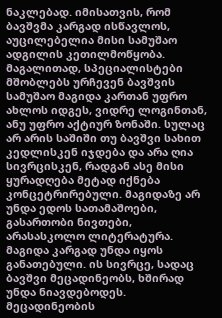ნაკლებად. იმისათვის, რომ ბავშვმა კარგად ისწავლოს, აუცილებელია მისი სამუშაო ადგილის კეთილმოწყობა. მაგალითად, სპეციალისტები მშობლებს ურჩევენ ბავშვის სამუშაო მაგიდა კართან უფრო ახლოს იდგეს, ვიდრე ლოგინთან, ანუ უფრო აქტიურ ზონაში. სულაც არ არის საშიში თუ ბავშვი სახით კედლისკენ იჯდება და არა ღია სივრცისკენ, რადგან ასე მისი ყურადღება მეტად იქნება კონცეტრირებული. მაგიდაზე არ უნდა ედოს სათამაშოები, გასართობი ნივთები, არასასკოლო ლიტერატურა. მაგიდა კარგად უნდა იყოს განათებული. ის სივრცე, სადაც ბავშვი მეცადინეობს, ხშირად უნდა ნიავდებოდეს. მეცადინეობის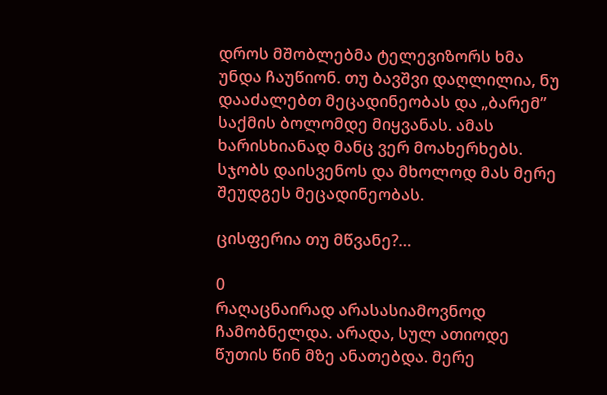დროს მშობლებმა ტელევიზორს ხმა უნდა ჩაუწიონ. თუ ბავშვი დაღლილია, ნუ დააძალებთ მეცადინეობას და „ბარემ” საქმის ბოლომდე მიყვანას. ამას ხარისხიანად მანც ვერ მოახერხებს. სჯობს დაისვენოს და მხოლოდ მას მერე შეუდგეს მეცადინეობას.

ცისფერია თუ მწვანე?…

0
რაღაცნაირად არასასიამოვნოდ ჩამობნელდა. არადა, სულ ათიოდე წუთის წინ მზე ანათებდა. მერე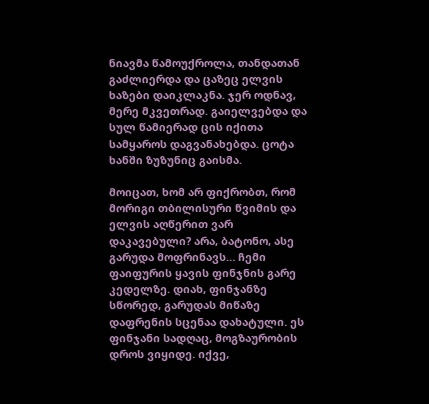ნიავმა წამოუქროლა, თანდათან გაძლიერდა და ცაზეც ელვის ხაზები დაიკლაკნა. ჯერ ოდნავ, მერე მკვეთრად. გაიელვებდა და სულ წამიერად ცის იქითა სამყაროს დაგვანახებდა. ცოტა ხანში ზუზუნიც გაისმა.

მოიცათ, ხომ არ ფიქრობთ, რომ მორიგი თბილისური წვიმის და ელვის აღწერით ვარ დაკავებული? არა, ბატონო, ასე გარუდა მოფრინავს… ჩემი ფაიფურის ყავის ფინჯნის გარე კედელზე. დიახ, ფინჯანზე სწორედ, გარუდას მიწაზე დაფრენის სცენაა დახატული. ეს ფინჯანი სადღაც, მოგზაურობის დროს ვიყიდე. იქვე,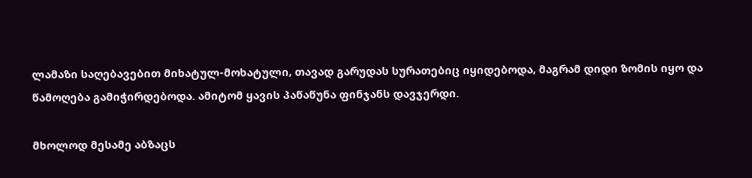ლამაზი საღებავებით მიხატულ-მოხატული, თავად გარუდას სურათებიც იყიდებოდა, მაგრამ დიდი ზომის იყო და წამოღება გამიჭირდებოდა. ამიტომ ყავის პაწაწუნა ფინჯანს დავჯერდი.

მხოლოდ მესამე აბზაცს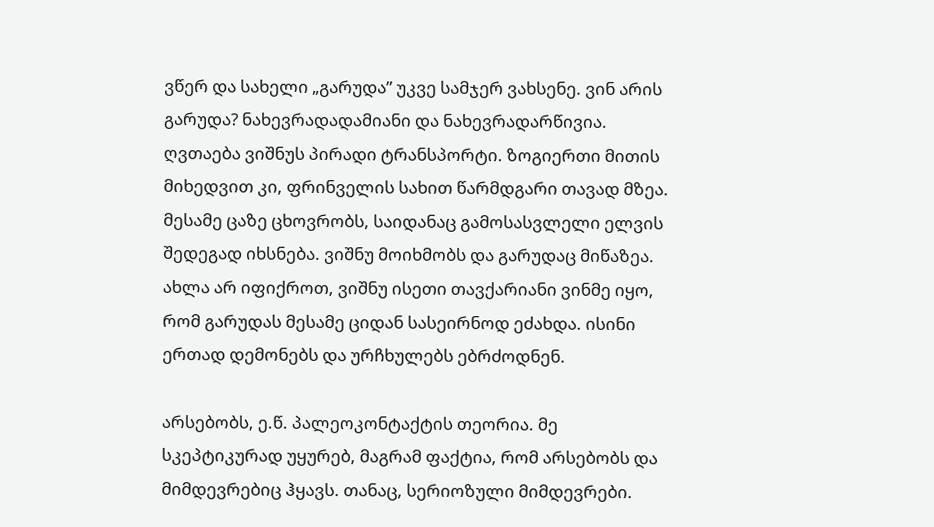ვწერ და სახელი „გარუდა” უკვე სამჯერ ვახსენე. ვინ არის გარუდა? ნახევრადადამიანი და ნახევრადარწივია. ღვთაება ვიშნუს პირადი ტრანსპორტი. ზოგიერთი მითის მიხედვით კი, ფრინველის სახით წარმდგარი თავად მზეა. მესამე ცაზე ცხოვრობს, საიდანაც გამოსასვლელი ელვის შედეგად იხსნება. ვიშნუ მოიხმობს და გარუდაც მიწაზეა. ახლა არ იფიქროთ, ვიშნუ ისეთი თავქარიანი ვინმე იყო, რომ გარუდას მესამე ციდან სასეირნოდ ეძახდა. ისინი ერთად დემონებს და ურჩხულებს ებრძოდნენ.

არსებობს, ე.წ. პალეოკონტაქტის თეორია. მე სკეპტიკურად უყურებ, მაგრამ ფაქტია, რომ არსებობს და მიმდევრებიც ჰყავს. თანაც, სერიოზული მიმდევრები.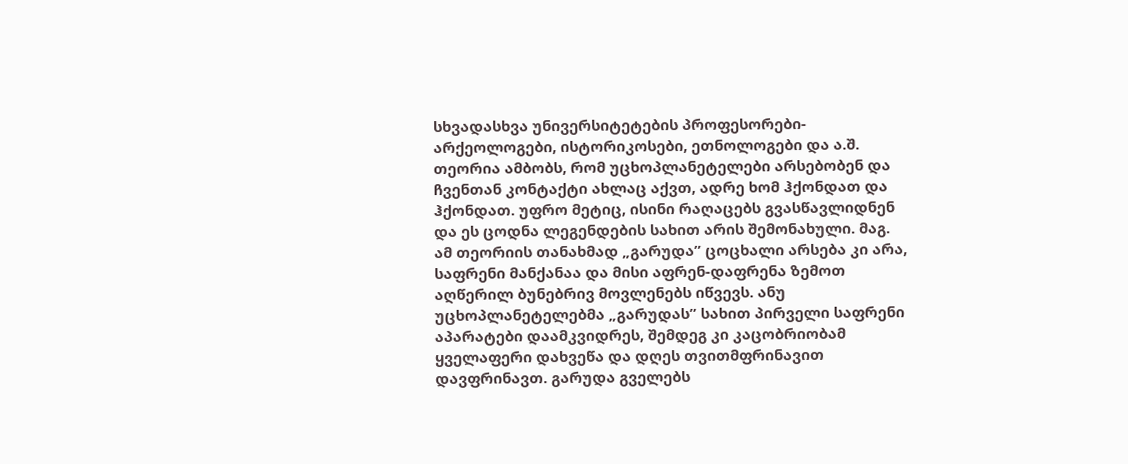სხვადასხვა უნივერსიტეტების პროფესორები-არქეოლოგები, ისტორიკოსები, ეთნოლოგები და ა.შ. თეორია ამბობს, რომ უცხოპლანეტელები არსებობენ და ჩვენთან კონტაქტი ახლაც აქვთ, ადრე ხომ ჰქონდათ და ჰქონდათ. უფრო მეტიც, ისინი რაღაცებს გვასწავლიდნენ და ეს ცოდნა ლეგენდების სახით არის შემონახული. მაგ. ამ თეორიის თანახმად „გარუდა” ცოცხალი არსება კი არა, საფრენი მანქანაა და მისი აფრენ-დაფრენა ზემოთ აღწერილ ბუნებრივ მოვლენებს იწვევს. ანუ უცხოპლანეტელებმა „გარუდას” სახით პირველი საფრენი აპარატები დაამკვიდრეს, შემდეგ კი კაცობრიობამ ყველაფერი დახვეწა და დღეს თვითმფრინავით დავფრინავთ. გარუდა გველებს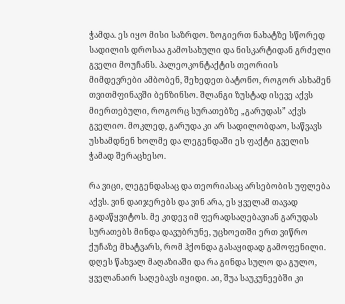ჭამდა. ეს იყო მისი საზრდო. ზოგიერთ ნახატზე სწორედ სადილის დროსაა გამოსახული და ნისკარტიდან გრძელი გველი მოუჩანს. პალეოკონტაქტის თეორიის მიმდევრები ამბობენ, შეხედეთ ბატონო, როგორ ასხამენ თვითმფინავში ბენზინსო. შლანგი ზუსტად ისევე აქვს მიერთებული, როგორც სურათებზე „გარუდას” აქვს გველიო. მოკლედ, გარუდა კი არ სადილობდაო, საწვავს უსხამდნენ ხოლმე და ლეგენდაში ეს ფაქტი გველის ჭამად შერაცხესო.

რა ვიცი, ლეგენდასაც და თეორიასაც არსებობის უფლება აქვს. ვინ დაიჯერებს და ვინ არა, ეს ყველამ თავად გადაწყვიტოს. მე კიდევ იმ ფერადსაღებავიან გარუდას სურათებს მინდა დავუბრუნე, უცხოეთში ერთ ვიწრო ქუჩაზე მხატვარს, რომ ჰქონდა გასაყიდად გამოფენილი. დღეს წახვალ მაღაზიაში და რა გინდა სულო და გულო, ყველანაირ საღებავს იყიდი. აი, შუა საუკუნეებში კი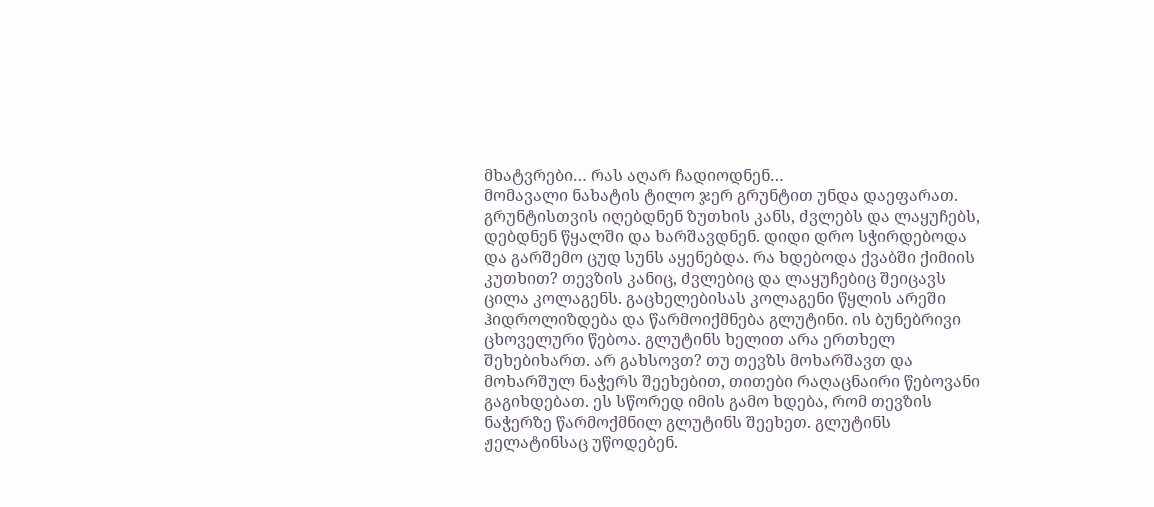მხატვრები… რას აღარ ჩადიოდნენ…
მომავალი ნახატის ტილო ჯერ გრუნტით უნდა დაეფარათ. გრუნტისთვის იღებდნენ ზუთხის კანს, ძვლებს და ლაყუჩებს, დებდნენ წყალში და ხარშავდნენ. დიდი დრო სჭირდებოდა და გარშემო ცუდ სუნს აყენებდა. რა ხდებოდა ქვაბში ქიმიის კუთხით? თევზის კანიც, ძვლებიც და ლაყუჩებიც შეიცავს ცილა კოლაგენს. გაცხელებისას კოლაგენი წყლის არეში ჰიდროლიზდება და წარმოიქმნება გლუტინი. ის ბუნებრივი ცხოველური წებოა. გლუტინს ხელით არა ერთხელ შეხებიხართ. არ გახსოვთ? თუ თევზს მოხარშავთ და მოხარშულ ნაჭერს შეეხებით, თითები რაღაცნაირი წებოვანი გაგიხდებათ. ეს სწორედ იმის გამო ხდება, რომ თევზის ნაჭერზე წარმოქმნილ გლუტინს შეეხეთ. გლუტინს ჟელატინსაც უწოდებენ.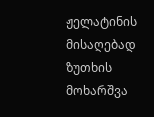ჟელატინის მისაღებად ზუთხის მოხარშვა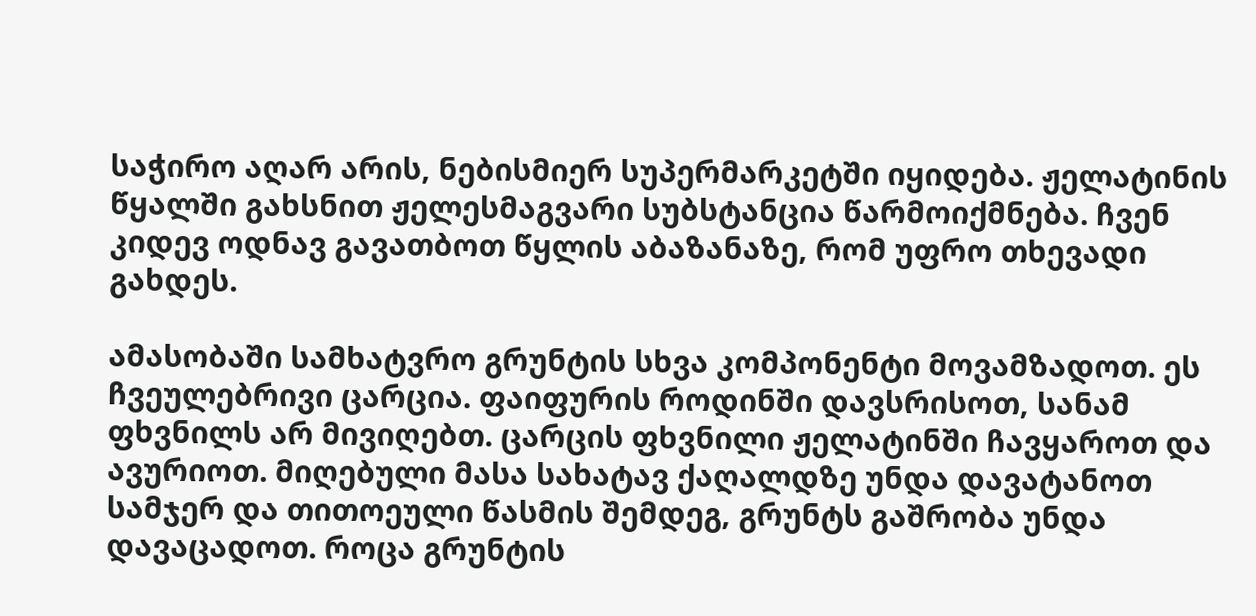საჭირო აღარ არის, ნებისმიერ სუპერმარკეტში იყიდება. ჟელატინის წყალში გახსნით ჟელესმაგვარი სუბსტანცია წარმოიქმნება. ჩვენ კიდევ ოდნავ გავათბოთ წყლის აბაზანაზე, რომ უფრო თხევადი გახდეს.

ამასობაში სამხატვრო გრუნტის სხვა კომპონენტი მოვამზადოთ. ეს ჩვეულებრივი ცარცია. ფაიფურის როდინში დავსრისოთ, სანამ ფხვნილს არ მივიღებთ. ცარცის ფხვნილი ჟელატინში ჩავყაროთ და ავურიოთ. მიღებული მასა სახატავ ქაღალდზე უნდა დავატანოთ სამჯერ და თითოეული წასმის შემდეგ, გრუნტს გაშრობა უნდა დავაცადოთ. როცა გრუნტის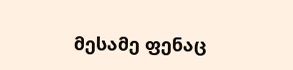მესამე ფენაც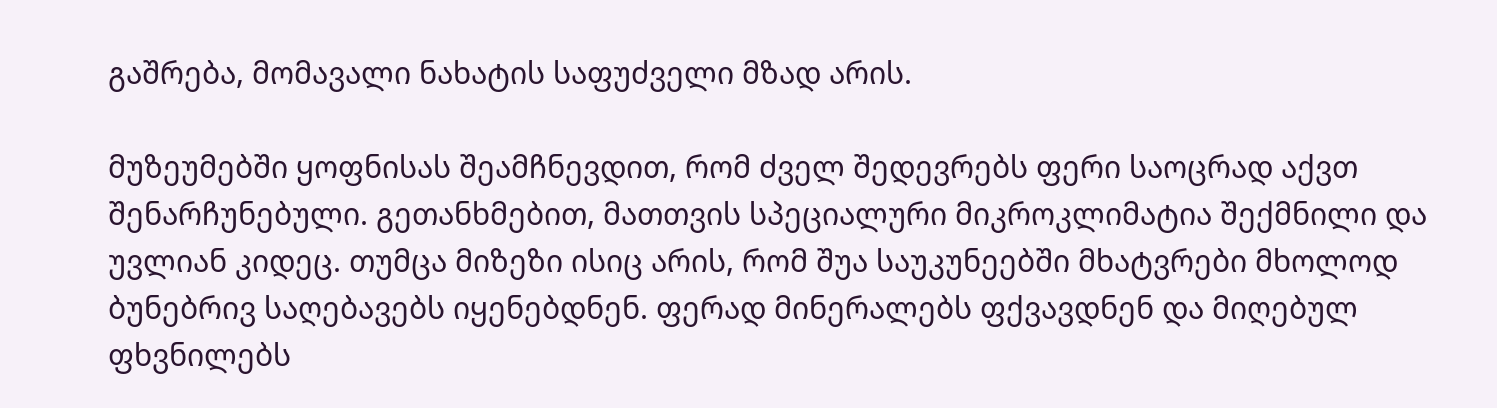გაშრება, მომავალი ნახატის საფუძველი მზად არის.

მუზეუმებში ყოფნისას შეამჩნევდით, რომ ძველ შედევრებს ფერი საოცრად აქვთ შენარჩუნებული. გეთანხმებით, მათთვის სპეციალური მიკროკლიმატია შექმნილი და უვლიან კიდეც. თუმცა მიზეზი ისიც არის, რომ შუა საუკუნეებში მხატვრები მხოლოდ ბუნებრივ საღებავებს იყენებდნენ. ფერად მინერალებს ფქვავდნენ და მიღებულ ფხვნილებს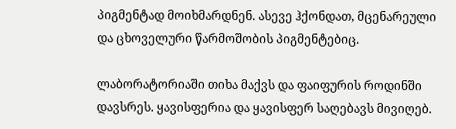პიგმენტად მოიხმარდნენ. ასევე ჰქონდათ, მცენარეული და ცხოველური წარმოშობის პიგმენტებიც.

ლაბორატორიაში თიხა მაქვს და ფაიფურის როდინში დავსრეს. ყავისფერია და ყავისფერ საღებავს მივიღებ.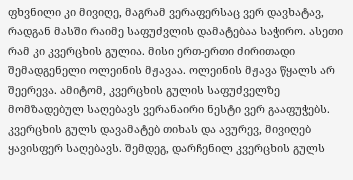ფხვნილი კი მივიღე, მაგრამ ვერაფერსაც ვერ დავხატავ, რადგან მასში რაიმე საფუძვლის დამატებაა საჭირო. ასეთი რამ კი კვერცხის გულია. მისი ერთ-ერთი ძირითადი შემადგენელი ოლეინის მჟავაა. ოლეინის მჟავა წყალს არ შეერევა. ამიტომ, კვერცხის გულის საფუძველზე მომზადებულ საღებავს ვერანაირი ნესტი ვერ გააფუჭებს. კვერცხის გულს დავამატებ თიხას და ავურევ, მივიღებ ყავისფერ საღებავს. შემდეგ, დარჩენილ კვერცხის გულს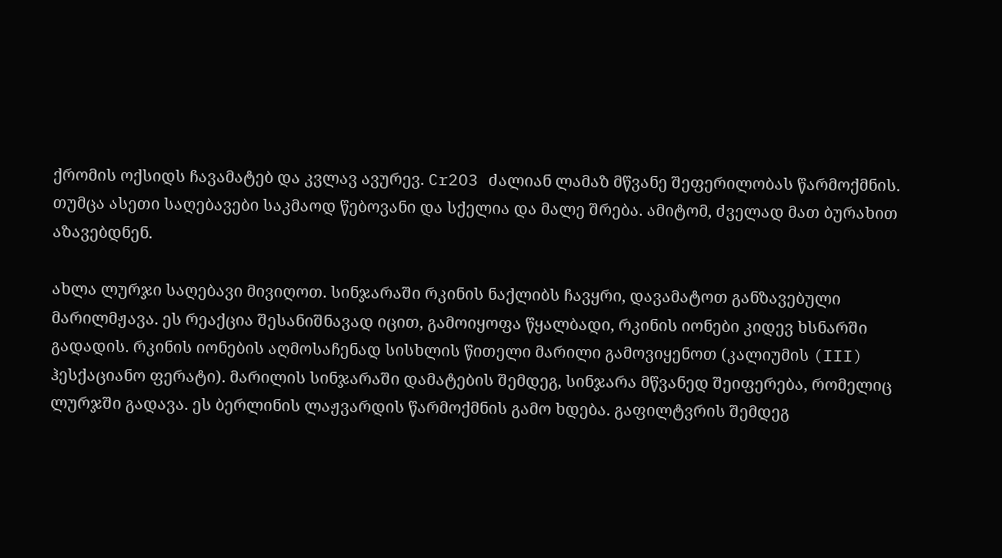ქრომის ოქსიდს ჩავამატებ და კვლავ ავურევ. Cr2O3 ძალიან ლამაზ მწვანე შეფერილობას წარმოქმნის. თუმცა ასეთი საღებავები საკმაოდ წებოვანი და სქელია და მალე შრება. ამიტომ, ძველად მათ ბურახით აზავებდნენ.

ახლა ლურჯი საღებავი მივიღოთ. სინჯარაში რკინის ნაქლიბს ჩავყრი, დავამატოთ განზავებული მარილმჟავა. ეს რეაქცია შესანიშნავად იცით, გამოიყოფა წყალბადი, რკინის იონები კიდევ ხსნარში გადადის. რკინის იონების აღმოსაჩენად სისხლის წითელი მარილი გამოვიყენოთ (კალიუმის (III) ჰესქაციანო ფერატი). მარილის სინჯარაში დამატების შემდეგ, სინჯარა მწვანედ შეიფერება, რომელიც ლურჯში გადავა. ეს ბერლინის ლაჟვარდის წარმოქმნის გამო ხდება. გაფილტვრის შემდეგ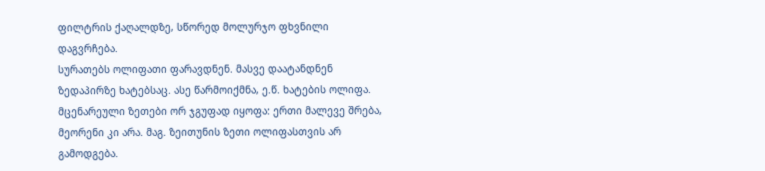ფილტრის ქაღალდზე, სწორედ მოლურჯო ფხვნილი დაგვრჩება.
სურათებს ოლიფათი ფარავდნენ. მასვე დაატანდნენ ზედაპირზე ხატებსაც. ასე წარმოიქმნა, ე.წ. ხატების ოლიფა. მცენარეული ზეთები ორ ჯგუფად იყოფა: ერთი მალევე შრება, მეორენი კი არა. მაგ. ზეითუნის ზეთი ოლიფასთვის არ გამოდგება.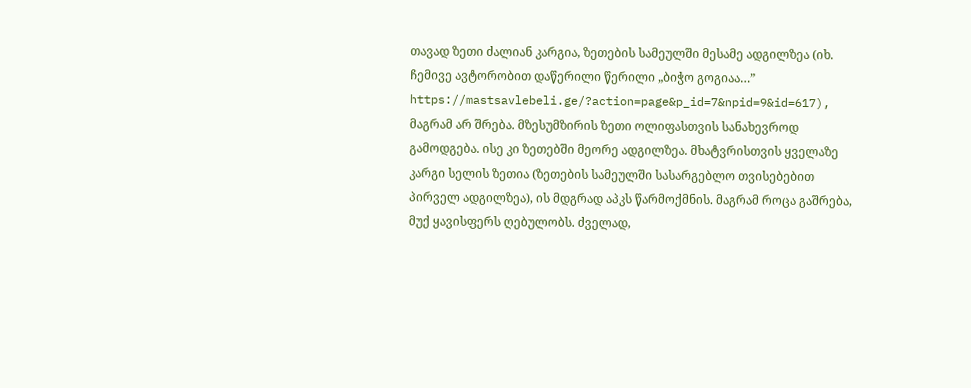თავად ზეთი ძალიან კარგია, ზეთების სამეულში მესამე ადგილზეა (იხ. ჩემივე ავტორობით დაწერილი წერილი „ბიჭო გოგიაა…” https://mastsavlebeli.ge/?action=page&p_id=7&npid=9&id=617), მაგრამ არ შრება. მზესუმზირის ზეთი ოლიფასთვის სანახევროდ გამოდგება. ისე კი ზეთებში მეორე ადგილზეა. მხატვრისთვის ყველაზე კარგი სელის ზეთია (ზეთების სამეულში სასარგებლო თვისებებით პირველ ადგილზეა), ის მდგრად აპკს წარმოქმნის. მაგრამ როცა გაშრება, მუქ ყავისფერს ღებულობს. ძველად,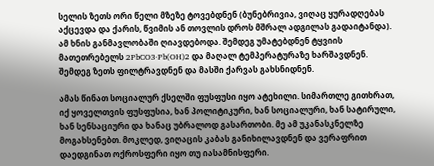სელის ზეთს ორი წელი მზეზე ტოვებდნენ (ბუნებრივია, ვიღაც ყურადღებას აქცევდა და ქარის, წვიმის ან თოვლის დროს მშრალ ადგილას გადაიტანდა). ამ ხნის განმავლობაში ღიავდებოდა. შემდეგ უმატებდნენ ტყვიის მათეთრებელს 2PbCO3·Pb(OH)2 და მაღალ ტემპერატურაზე ხარშავდნენ. შემდეგ ზეთს ფილტრავდნენ და მასში ქარვას გახსნიდნენ.

ამას წინათ სოციალურ ქსელში ფუსფუსი იყო ატეხილი. სიმართლე გითხრათ, იქ ყოველთვის ფუსფუსია, ხან პოლიტიკური, ხან სოციალური, ხან სატირული, ხან სენსაციური და ხანაც უბრალოდ გასართობი. მე ამ უკანასკნელზე მოგახსენებთ. მოკლედ, ვიღაცის კაბას განიხილავდნენ და ვერაფრით დაედგინათ ოქროსფერი იყო თუ იასამნისფერი.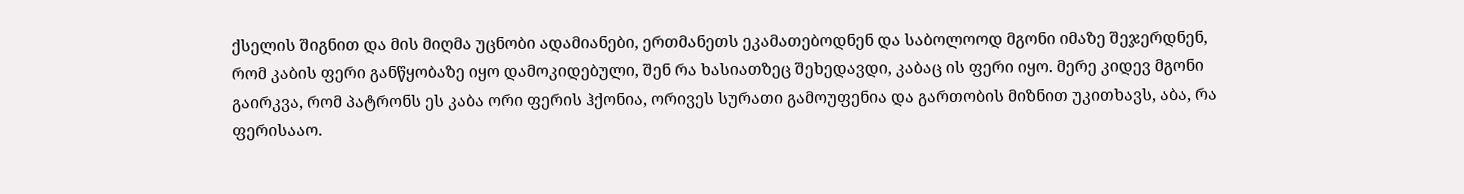ქსელის შიგნით და მის მიღმა უცნობი ადამიანები, ერთმანეთს ეკამათებოდნენ და საბოლოოდ მგონი იმაზე შეჯერდნენ, რომ კაბის ფერი განწყობაზე იყო დამოკიდებული, შენ რა ხასიათზეც შეხედავდი, კაბაც ის ფერი იყო. მერე კიდევ მგონი გაირკვა, რომ პატრონს ეს კაბა ორი ფერის ჰქონია, ორივეს სურათი გამოუფენია და გართობის მიზნით უკითხავს, აბა, რა ფერისააო.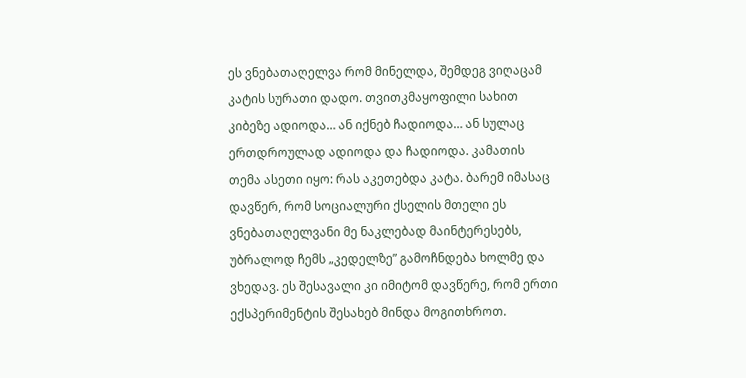ეს ვნებათაღელვა რომ მინელდა, შემდეგ ვიღაცამ კატის სურათი დადო. თვითკმაყოფილი სახით კიბეზე ადიოდა… ან იქნებ ჩადიოდა… ან სულაც ერთდროულად ადიოდა და ჩადიოდა. კამათის თემა ასეთი იყო: რას აკეთებდა კატა. ბარემ იმასაც დავწერ, რომ სოციალური ქსელის მთელი ეს ვნებათაღელვანი მე ნაკლებად მაინტერესებს, უბრალოდ ჩემს „კედელზე” გამოჩნდება ხოლმე და ვხედავ. ეს შესავალი კი იმიტომ დავწერე, რომ ერთი ექსპერიმენტის შესახებ მინდა მოგითხროთ.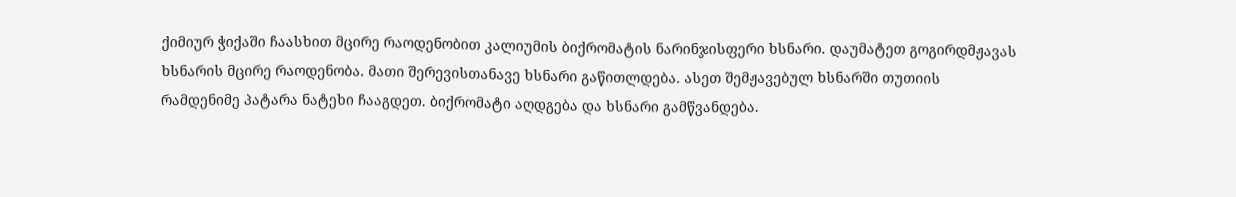ქიმიურ ჭიქაში ჩაასხით მცირე რაოდენობით კალიუმის ბიქრომატის ნარინჯისფერი ხსნარი. დაუმატეთ გოგირდმჟავას ხსნარის მცირე რაოდენობა. მათი შერევისთანავე ხსნარი გაწითლდება. ასეთ შემჟავებულ ხსნარში თუთიის რამდენიმე პატარა ნატეხი ჩააგდეთ. ბიქრომატი აღდგება და ხსნარი გამწვანდება.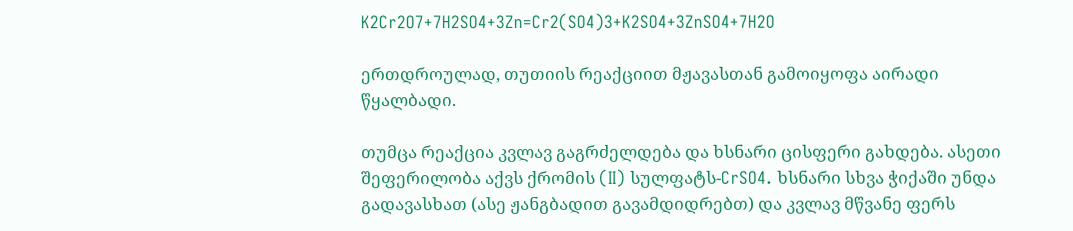K2Cr2O7+7H2SO4+3Zn=Cr2(SO4)3+K2SO4+3ZnSO4+7H2O

ერთდროულად, თუთიის რეაქციით მჟავასთან გამოიყოფა აირადი წყალბადი.

თუმცა რეაქცია კვლავ გაგრძელდება და ხსნარი ცისფერი გახდება. ასეთი შეფერილობა აქვს ქრომის (II) სულფატს-CrSO4. ხსნარი სხვა ჭიქაში უნდა გადავასხათ (ასე ჟანგბადით გავამდიდრებთ) და კვლავ მწვანე ფერს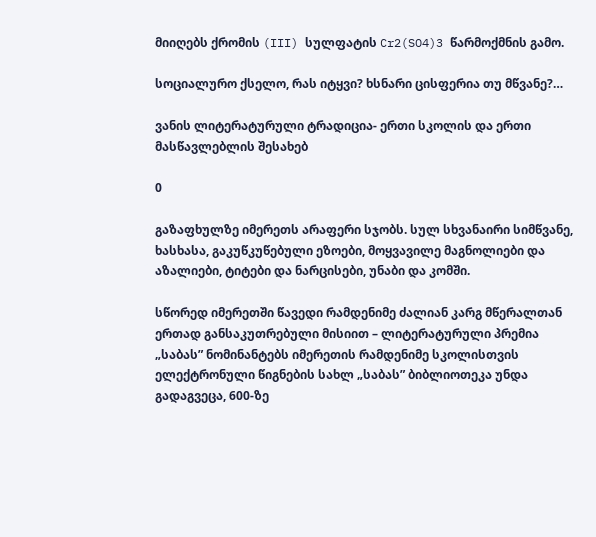მიიღებს ქრომის (III) სულფატის Cr2(SO4)3 წარმოქმნის გამო.

სოციალურო ქსელო, რას იტყვი? ხსნარი ცისფერია თუ მწვანე?…

ვანის ლიტერატურული ტრადიცია- ერთი სკოლის და ერთი მასწავლებლის შესახებ

0

გაზაფხულზე იმერეთს არაფერი სჯობს. სულ სხვანაირი სიმწვანე, ხასხასა, გაკუწკუწებული ეზოები, მოყვავილე მაგნოლიები და აზალიები, ტიტები და ნარცისები, უნაბი და კომში.

სწორედ იმერეთში წავედი რამდენიმე ძალიან კარგ მწერალთან ერთად განსაკუთრებული მისიით – ლიტერატურული პრემია „საბას” ნომინანტებს იმერეთის რამდენიმე სკოლისთვის ელექტრონული წიგნების სახლ „საბას” ბიბლიოთეკა უნდა გადაგვეცა, 600-ზე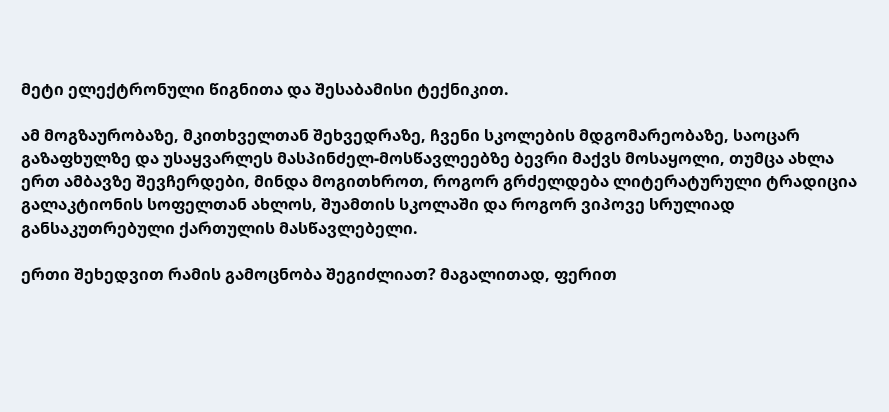მეტი ელექტრონული წიგნითა და შესაბამისი ტექნიკით.

ამ მოგზაურობაზე, მკითხველთან შეხვედრაზე, ჩვენი სკოლების მდგომარეობაზე, საოცარ გაზაფხულზე და უსაყვარლეს მასპინძელ-მოსწავლეებზე ბევრი მაქვს მოსაყოლი, თუმცა ახლა ერთ ამბავზე შევჩერდები, მინდა მოგითხროთ, როგორ გრძელდება ლიტერატურული ტრადიცია გალაკტიონის სოფელთან ახლოს, შუამთის სკოლაში და როგორ ვიპოვე სრულიად განსაკუთრებული ქართულის მასწავლებელი.

ერთი შეხედვით რამის გამოცნობა შეგიძლიათ? მაგალითად, ფერით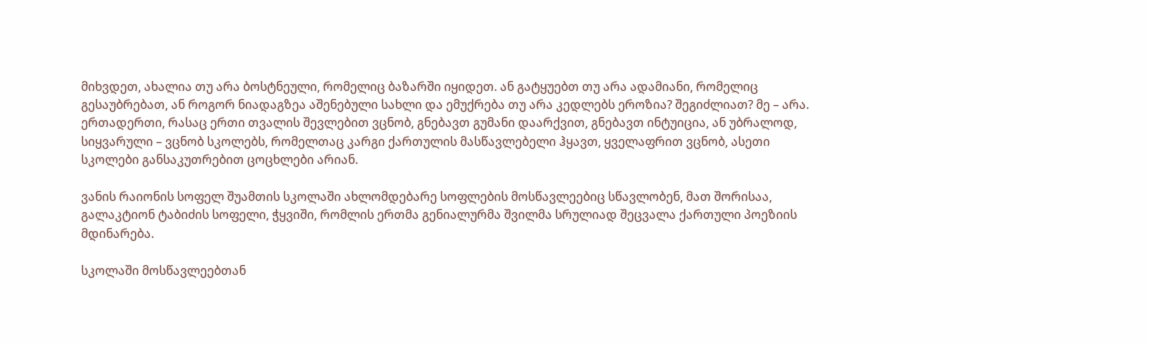მიხვდეთ, ახალია თუ არა ბოსტნეული, რომელიც ბაზარში იყიდეთ. ან გატყუებთ თუ არა ადამიანი, რომელიც გესაუბრებათ, ან როგორ ნიადაგზეა აშენებული სახლი და ემუქრება თუ არა კედლებს ეროზია? შეგიძლიათ? მე – არა. ერთადერთი, რასაც ერთი თვალის შევლებით ვცნობ, გნებავთ გუმანი დაარქვით, გნებავთ ინტუიცია, ან უბრალოდ, სიყვარული – ვცნობ სკოლებს, რომელთაც კარგი ქართულის მასწავლებელი ჰყავთ, ყველაფრით ვცნობ, ასეთი სკოლები განსაკუთრებით ცოცხლები არიან.

ვანის რაიონის სოფელ შუამთის სკოლაში ახლომდებარე სოფლების მოსწავლეებიც სწავლობენ, მათ შორისაა, გალაკტიონ ტაბიძის სოფელი, ჭყვიში, რომლის ერთმა გენიალურმა შვილმა სრულიად შეცვალა ქართული პოეზიის მდინარება.

სკოლაში მოსწავლეებთან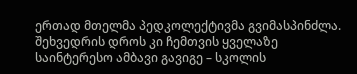ერთად მთელმა პედკოლექტივმა გვიმასპინძლა. შეხვედრის დროს კი ჩემთვის ყველაზე საინტერესო ამბავი გავიგე – სკოლის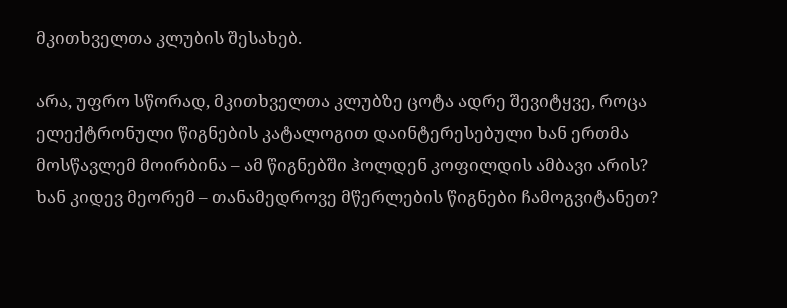მკითხველთა კლუბის შესახებ.

არა, უფრო სწორად, მკითხველთა კლუბზე ცოტა ადრე შევიტყვე, როცა ელექტრონული წიგნების კატალოგით დაინტერესებული ხან ერთმა მოსწავლემ მოირბინა – ამ წიგნებში ჰოლდენ კოფილდის ამბავი არის? ხან კიდევ მეორემ – თანამედროვე მწერლების წიგნები ჩამოგვიტანეთ?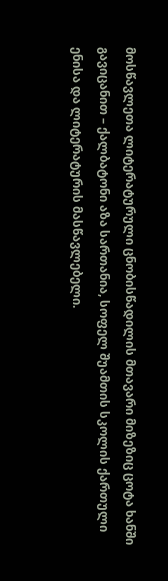მოსწავლეთა ლიტერატურული ცნობისწადილის მთავარი მიზეზიც ცოტა ხანში გავიცანით – ქალბატონი აზა სართანია, სოფელ შუამთის სკოლის ქართული ენისა და ლიტერატურის მასწავლებელი.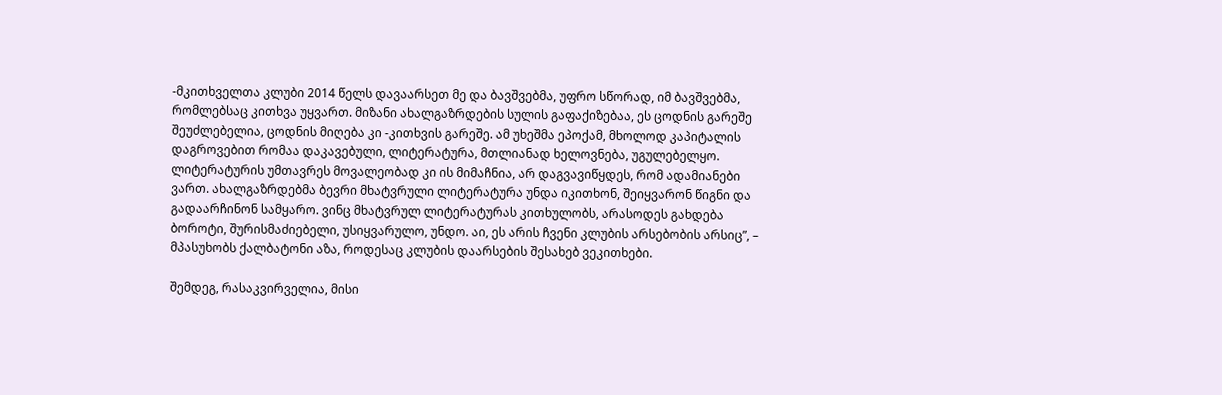-მკითხველთა კლუბი 2014 წელს დავაარსეთ მე და ბავშვებმა, უფრო სწორად, იმ ბავშვებმა, რომლებსაც კითხვა უყვართ. მიზანი ახალგაზრდების სულის გაფაქიზებაა, ეს ცოდნის გარეშე შეუძლებელია, ცოდნის მიღება კი -კითხვის გარეშე. ამ უხეშმა ეპოქამ, მხოლოდ კაპიტალის დაგროვებით რომაა დაკავებული, ლიტერატურა, მთლიანად ხელოვნება, უგულებელყო. ლიტერატურის უმთავრეს მოვალეობად კი ის მიმაჩნია, არ დაგვავიწყდეს, რომ ადამიანები ვართ. ახალგაზრდებმა ბევრი მხატვრული ლიტერატურა უნდა იკითხონ, შეიყვარონ წიგნი და გადაარჩინონ სამყარო. ვინც მხატვრულ ლიტერატურას კითხულობს, არასოდეს გახდება ბოროტი, შურისმაძიებელი, უსიყვარულო, უნდო. აი, ეს არის ჩვენი კლუბის არსებობის არსიც”, – მპასუხობს ქალბატონი აზა, როდესაც კლუბის დაარსების შესახებ ვეკითხები.

შემდეგ, რასაკვირველია, მისი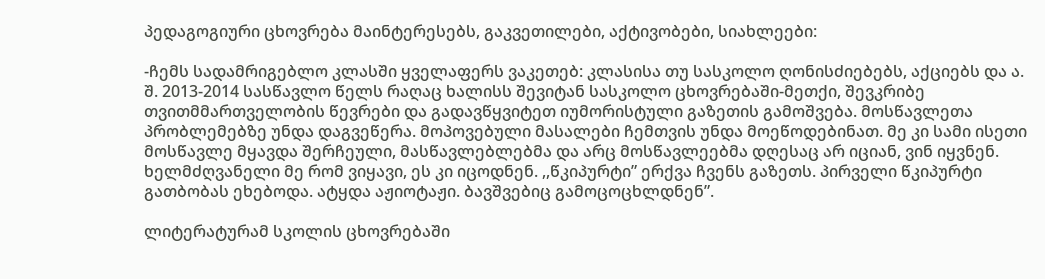პედაგოგიური ცხოვრება მაინტერესებს, გაკვეთილები, აქტივობები, სიახლეები:

-ჩემს სადამრიგებლო კლასში ყველაფერს ვაკეთებ: კლასისა თუ სასკოლო ღონისძიებებს, აქციებს და ა. შ. 2013-2014 სასწავლო წელს რაღაც ხალისს შევიტან სასკოლო ცხოვრებაში-მეთქი, შევკრიბე თვითმმართველობის წევრები და გადავწყვიტეთ იუმორისტული გაზეთის გამოშვება. მოსწავლეთა პრობლემებზე უნდა დაგვეწერა. მოპოვებული მასალები ჩემთვის უნდა მოეწოდებინათ. მე კი სამი ისეთი მოსწავლე მყავდა შერჩეული, მასწავლებლებმა და არც მოსწავლეებმა დღესაც არ იციან, ვინ იყვნენ. ხელმძღვანელი მე რომ ვიყავი, ეს კი იცოდნენ. ,,წკიპურტი” ერქვა ჩვენს გაზეთს. პირველი წკიპურტი გათბობას ეხებოდა. ატყდა აჟიოტაჟი. ბავშვებიც გამოცოცხლდნენ”.

ლიტერატურამ სკოლის ცხოვრებაში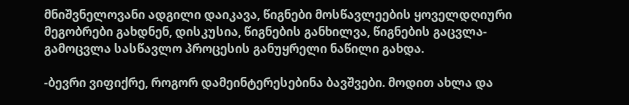მნიშვნელოვანი ადგილი დაიკავა, წიგნები მოსწავლეების ყოველდღიური მეგობრები გახდნენ, დისკუსია, წიგნების განხილვა, წიგნების გაცვლა-გამოცვლა სასწავლო პროცესის განუყრელი ნაწილი გახდა.

-ბევრი ვიფიქრე, როგორ დამეინტერესებინა ბავშვები. მოდით ახლა და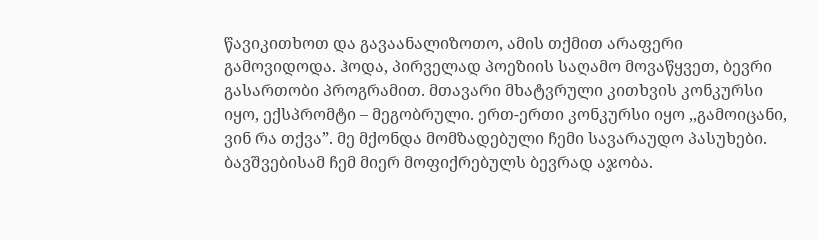წავიკითხოთ და გავაანალიზოთო, ამის თქმით არაფერი გამოვიდოდა. ჰოდა, პირველად პოეზიის საღამო მოვაწყვეთ, ბევრი გასართობი პროგრამით. მთავარი მხატვრული კითხვის კონკურსი იყო, ექსპრომტი – მეგობრული. ერთ-ერთი კონკურსი იყო ,,გამოიცანი, ვინ რა თქვა”. მე მქონდა მომზადებული ჩემი სავარაუდო პასუხები. ბავშვებისამ ჩემ მიერ მოფიქრებულს ბევრად აჯობა.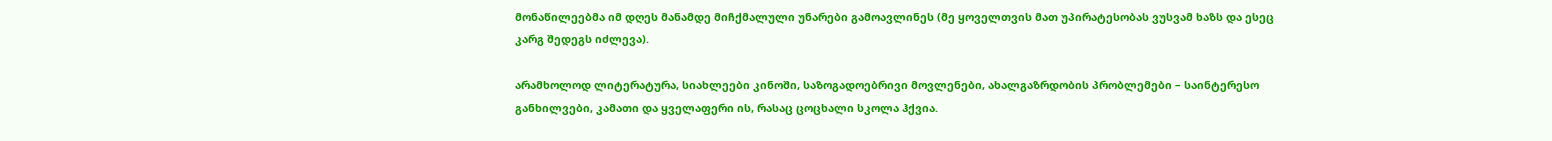მონაწილეებმა იმ დღეს მანამდე მიჩქმალული უნარები გამოავლინეს (მე ყოველთვის მათ უპირატესობას ვუსვამ ხაზს და ესეც კარგ შედეგს იძლევა).

არამხოლოდ ლიტერატურა, სიახლეები კინოში, საზოგადოებრივი მოვლენები, ახალგაზრდობის პრობლემები – საინტერესო განხილვები, კამათი და ყველაფერი ის, რასაც ცოცხალი სკოლა ჰქვია.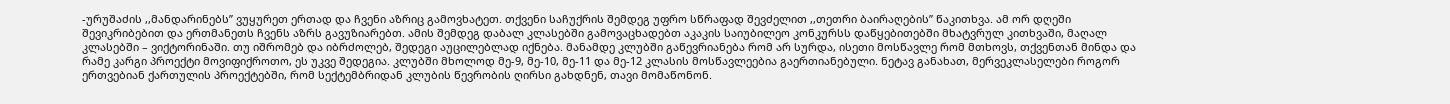-ურუშაძის ,,მანდარინებს” ვუყურეთ ერთად და ჩვენი აზრიც გამოვხატეთ. თქვენი საჩუქრის შემდეგ უფრო სწრაფად შევძელით ,,თეთრი ბაირაღების” წაკითხვა. ამ ორ დღეში შევიკრიბებით და ერთმანეთს ჩვენს აზრს გავუზიარებთ. ამის შემდეგ დაბალ კლასებში გამოვაცხადებთ აკაკის საიუბილეო კონკურსს დაწყებითებში მხატვრულ კითხვაში, მაღალ კლასებში – ვიქტორინაში. თუ იშრომებ და იბრძოლებ, შედეგი აუცილებლად იქნება. მანამდე კლუბში გაწევრიანება რომ არ სურდა, ისეთი მოსწავლე რომ მთხოვს, თქვენთან მინდა და რამე კარგი პროექტი მოვიფიქროთო, ეს უკვე შედეგია. კლუბში მხოლოდ მე-9, მე-10, მე-11 და მე-12 კლასის მოსწავლეებია გაერთიანებული. ნეტავ განახათ, მერვეკლასელები როგორ ერთვებიან ქართულის პროექტებში, რომ სექტემბრიდან კლუბის წევრობის ღირსი გახდნენ, თავი მომაწონონ.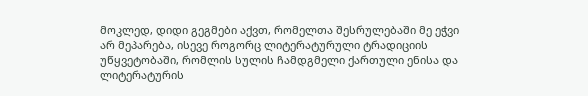მოკლედ, დიდი გეგმები აქვთ, რომელთა შესრულებაში მე ეჭვი არ მეპარება, ისევე როგორც ლიტერატურული ტრადიციის უწყვეტობაში, რომლის სულის ჩამდგმელი ქართული ენისა და ლიტერატურის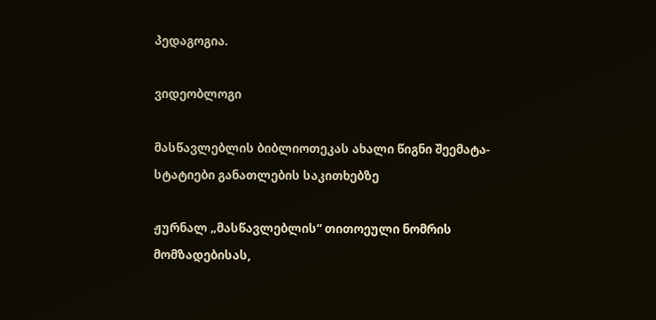პედაგოგია.

ვიდეობლოგი

მასწავლებლის ბიბლიოთეკას ახალი წიგნი შეემატა- სტატიები განათლების საკითხებზე

ჟურნალ „მასწავლებლის“ თითოეული ნომრის მომზადებისას,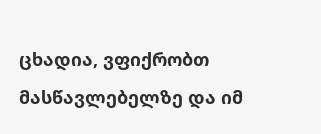ცხადია, ვფიქრობთ მასწავლებელზე და იმ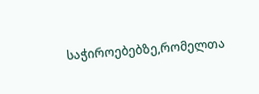საჭიროებებზე,რომელთა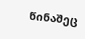წინაშეც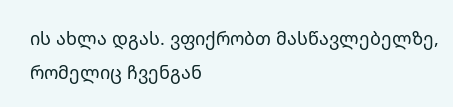ის ახლა დგას. ვფიქრობთ მასწავლებელზე, რომელიც ჩვენგან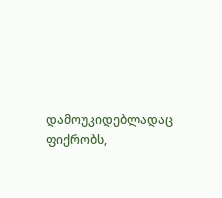დამოუკიდებლადაც ფიქრობს,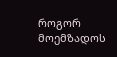როგორ მოემზადოს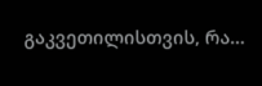გაკვეთილისთვის, რა...